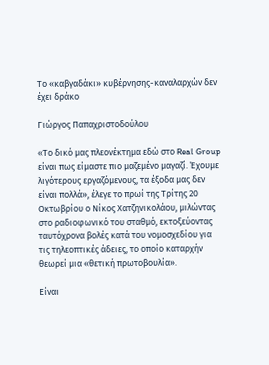Το «καβγαδάκι» κυβέρνησης-καναλαρχών δεν έχει δράκο

Γιώργος Παπαχριστοδούλου

«Το δικό μας πλεονέκτημα εδώ στο Real Group είναι πως είμαστε πιο μαζεμένο μαγαζί. Έχουμε λιγότερους εργαζόμενους, τα έξοδα μας δεν είναι πολλά», έλεγε το πρωί της Τρίτης 20 Οκτωβρίου ο Νίκος Χατζηνικολάου, μιλώντας στο ραδιοφωνικό του σταθμό, εκτοξεύοντας ταυτόχρονα βολές κατά του νομοσχεδίου για τις τηλεοπτικές άδειες, το οποίο καταρχήν θεωρεί μια «θετική πρωτοβουλία».

Είναι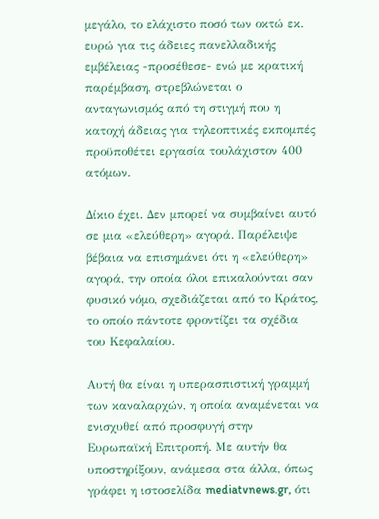μεγάλο, το ελάχιστο ποσό των οκτώ εκ. ευρώ για τις άδειες πανελλαδικής εμβέλειας -προσέθεσε- ενώ με κρατική παρέμβαση, στρεβλώνεται ο ανταγωνισμός από τη στιγμή που η κατοχή άδειας για τηλεοπτικές εκπομπές προϋποθέτει εργασία τουλάχιστον 400 ατόμων.

Δίκιο έχει. Δεν μπορεί να συμβαίνει αυτό σε μια «ελεύθερη» αγορά. Παρέλειψε βέβαια να επισημάνει ότι η «ελεύθερη» αγορά, την οποία όλοι επικαλούνται σαν φυσικό νόμο, σχεδιάζεται από το Κράτος, το οποίο πάντοτε φροντίζει τα σχέδια του Κεφαλαίου.

Αυτή θα είναι η υπερασπιστική γραμμή των καναλαρχών, η οποία αναμένεται να ενισχυθεί από προσφυγή στην Ευρωπαϊκή Επιτροπή. Με αυτήν θα υποστηρίξουν, ανάμεσα στα άλλα, όπως γράφει η ιστοσελίδα mediatvnews.gr, ότι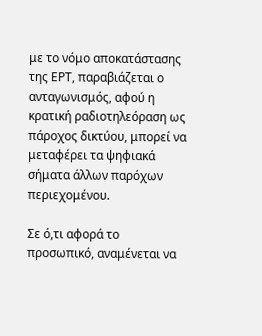με το νόμο αποκατάστασης της ΕΡΤ, παραβιάζεται ο ανταγωνισμός, αφού η κρατική ραδιοτηλεόραση ως πάροχος δικτύου, μπορεί να μεταφέρει τα ψηφιακά σήματα άλλων παρόχων περιεχομένου.

Σε ό,τι αφορά το προσωπικό, αναμένεται να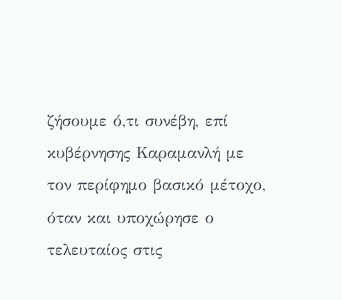ζήσουμε ό,τι συνέβη, επί κυβέρνησης Καραμανλή με τον περίφημο βασικό μέτοχο, όταν και υποχώρησε ο τελευταίος στις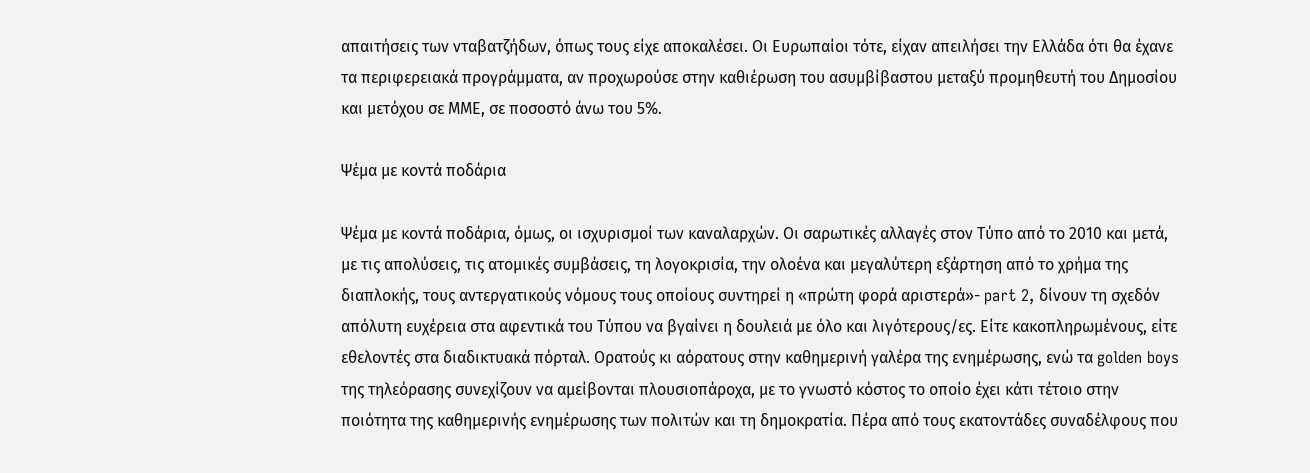απαιτήσεις των νταβατζήδων, όπως τους είχε αποκαλέσει. Οι Ευρωπαίοι τότε, είχαν απειλήσει την Ελλάδα ότι θα έχανε τα περιφερειακά προγράμματα, αν προχωρούσε στην καθιέρωση του ασυμβίβαστου μεταξύ προμηθευτή του Δημοσίου και μετόχου σε ΜΜΕ, σε ποσοστό άνω του 5%.

Ψέμα με κοντά ποδάρια

Ψέμα με κοντά ποδάρια, όμως, οι ισχυρισμοί των καναλαρχών. Οι σαρωτικές αλλαγές στον Τύπο από το 2010 και μετά, με τις απολύσεις, τις ατομικές συμβάσεις, τη λογοκρισία, την ολοένα και μεγαλύτερη εξάρτηση από το χρήμα της διαπλοκής, τους αντεργατικούς νόμους τους οποίους συντηρεί η «πρώτη φορά αριστερά»- part 2, δίνουν τη σχεδόν απόλυτη ευχέρεια στα αφεντικά του Τύπου να βγαίνει η δουλειά με όλο και λιγότερους/ες. Είτε κακοπληρωμένους, είτε εθελοντές στα διαδικτυακά πόρταλ. Ορατούς κι αόρατους στην καθημερινή γαλέρα της ενημέρωσης, ενώ τα golden boys της τηλεόρασης συνεχίζουν να αμείβονται πλουσιοπάροχα, με το γνωστό κόστος το οποίο έχει κάτι τέτοιο στην ποιότητα της καθημερινής ενημέρωσης των πολιτών και τη δημοκρατία. Πέρα από τους εκατοντάδες συναδέλφους που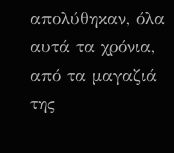απολύθηκαν, όλα αυτά τα χρόνια, από τα μαγαζιά της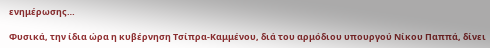ενημέρωσης…

Φυσικά, την ίδια ώρα η κυβέρνηση Τσίπρα-Καμμένου, διά του αρμόδιου υπουργού Νίκου Παππά, δίνει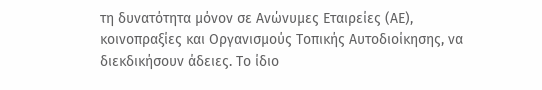τη δυνατότητα μόνον σε Ανώνυμες Εταιρείες (ΑΕ), κοινοπραξίες και Οργανισμούς Τοπικής Αυτοδιοίκησης, να διεκδικήσουν άδειες. Το ίδιο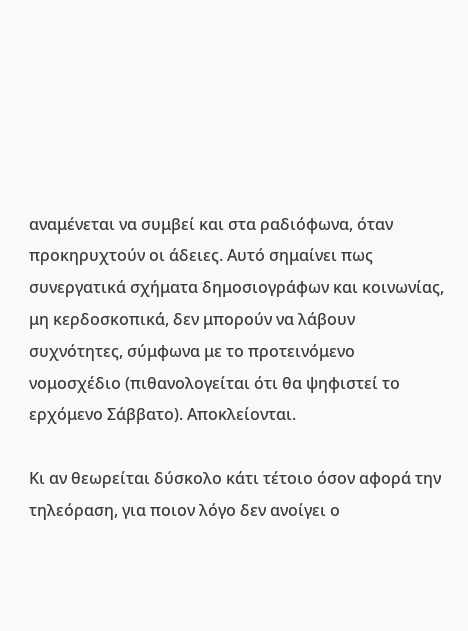αναμένεται να συμβεί και στα ραδιόφωνα, όταν προκηρυχτούν οι άδειες. Αυτό σημαίνει πως συνεργατικά σχήματα δημοσιογράφων και κοινωνίας, μη κερδοσκοπικά, δεν μπορούν να λάβουν συχνότητες, σύμφωνα με το προτεινόμενο νομοσχέδιο (πιθανολογείται ότι θα ψηφιστεί το ερχόμενο Σάββατο). Αποκλείονται.

Κι αν θεωρείται δύσκολο κάτι τέτοιο όσον αφορά την τηλεόραση, για ποιον λόγο δεν ανοίγει ο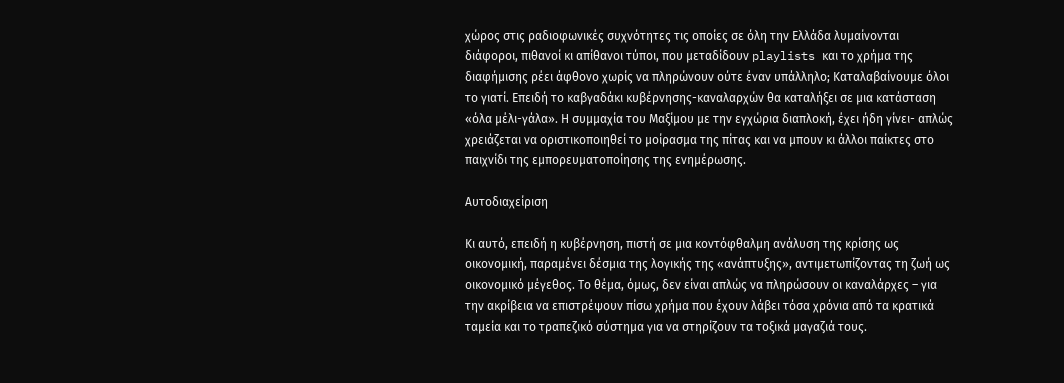χώρος στις ραδιοφωνικές συχνότητες τις οποίες σε όλη την Ελλάδα λυμαίνονται διάφοροι, πιθανοί κι απίθανοι τύποι, που μεταδίδουν playlists και το χρήμα της διαφήμισης ρέει άφθονο χωρίς να πληρώνουν ούτε έναν υπάλληλο; Καταλαβαίνουμε όλοι το γιατί. Επειδή το καβγαδάκι κυβέρνησης-καναλαρχών θα καταλήξει σε μια κατάσταση «όλα μέλι-γάλα». Η συμμαχία του Μαξίμου με την εγχώρια διαπλοκή, έχει ήδη γίνει- απλώς χρειάζεται να οριστικοποιηθεί το μοίρασμα της πίτας και να μπουν κι άλλοι παίκτες στο παιχνίδι της εμπορευματοποίησης της ενημέρωσης.

Αυτοδιαχείριση

Κι αυτό, επειδή η κυβέρνηση, πιστή σε μια κοντόφθαλμη ανάλυση της κρίσης ως οικονομική, παραμένει δέσμια της λογικής της «ανάπτυξης», αντιμετωπίζοντας τη ζωή ως οικονομικό μέγεθος. Το θέμα, όμως, δεν είναι απλώς να πληρώσουν οι καναλάρχες – για την ακρίβεια να επιστρέψουν πίσω χρήμα που έχουν λάβει τόσα χρόνια από τα κρατικά ταμεία και το τραπεζικό σύστημα για να στηρίζουν τα τοξικά μαγαζιά τους.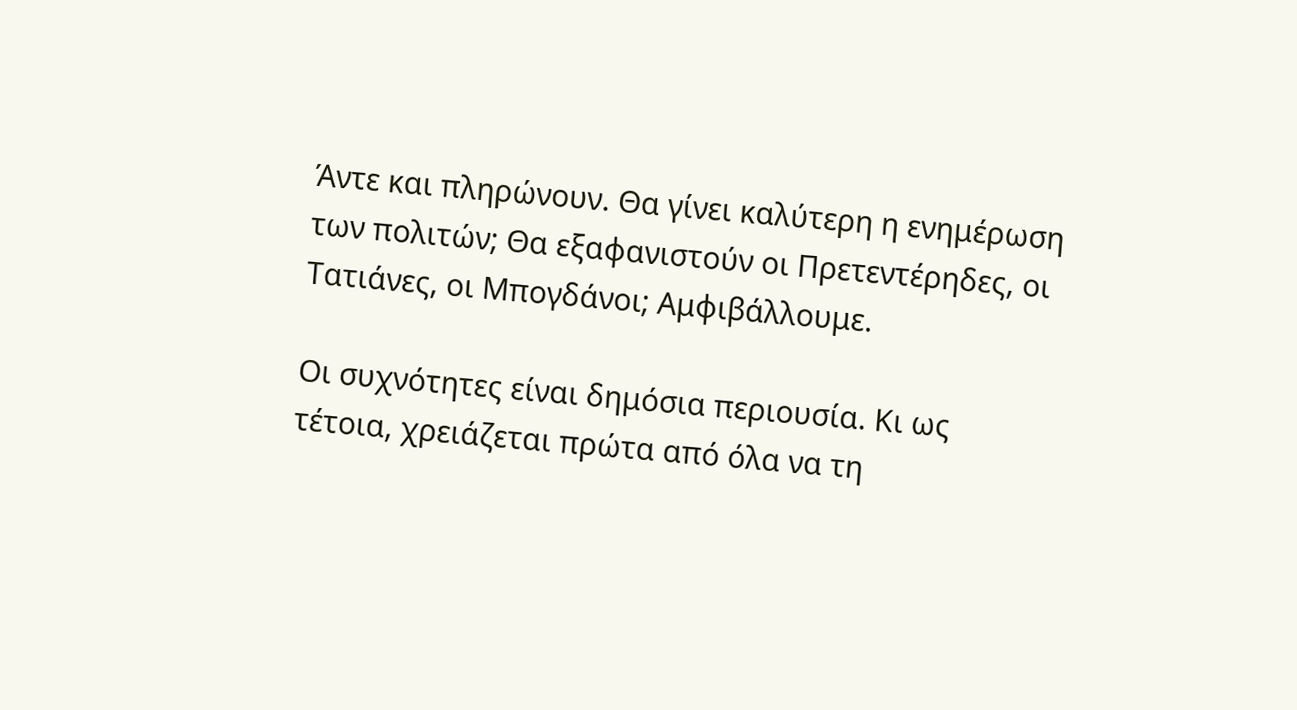Άντε και πληρώνουν. Θα γίνει καλύτερη η ενημέρωση των πολιτών; Θα εξαφανιστούν οι Πρετεντέρηδες, οι Τατιάνες, οι Μπογδάνοι; Αμφιβάλλουμε.

Οι συχνότητες είναι δημόσια περιουσία. Κι ως τέτοια, χρειάζεται πρώτα από όλα να τη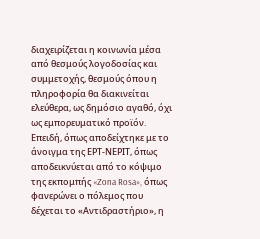διαχειρίζεται η κοινωνία μέσα από θεσμούς λογοδοσίας και συμμετοχής, θεσμούς όπου η πληροφορία θα διακινείται ελεύθερα, ως δημόσιο αγαθό, όχι ως εμπορευματικό προϊόν.  Επειδή, όπως αποδείχτηκε με το άνοιγμα της ΕΡΤ-ΝΕΡΙΤ, όπως αποδεικνύεται από το κόψιμο της εκπομπής «Zona Rosa», όπως φανερώνει ο πόλεμος που δέχεται το «Αντιδραστήριο», η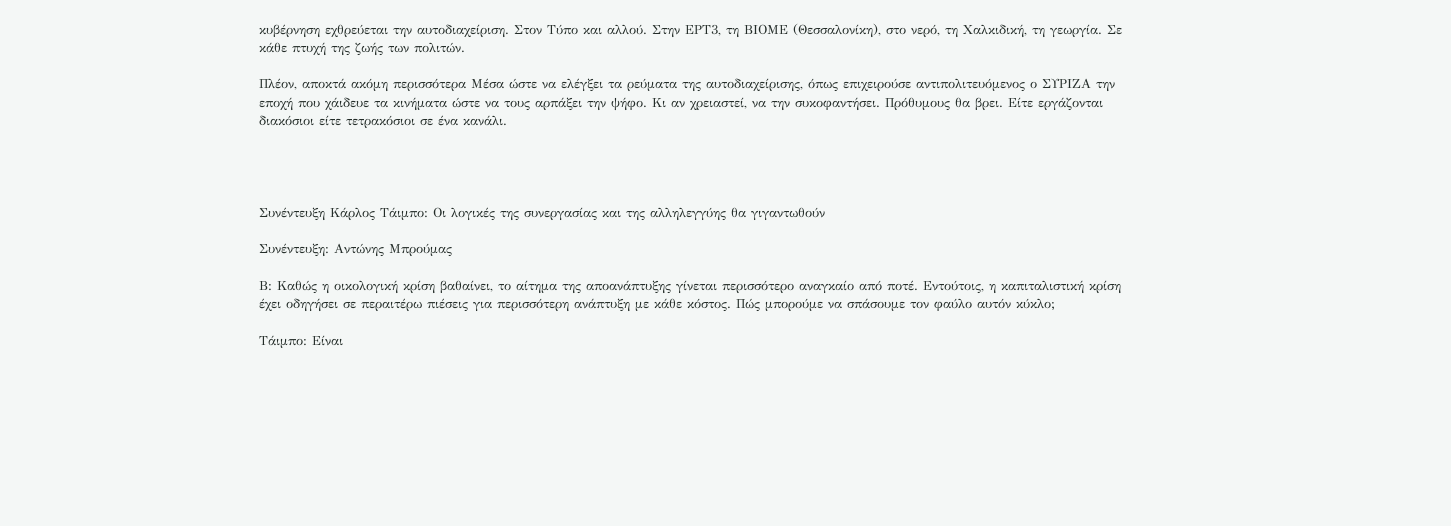κυβέρνηση εχθρεύεται την αυτοδιαχείριση. Στον Τύπο και αλλού. Στην ΕΡΤ3, τη ΒΙΟΜΕ (Θεσσαλονίκη), στο νερό, τη Χαλκιδική, τη γεωργία. Σε κάθε πτυχή της ζωής των πολιτών.

Πλέον, αποκτά ακόμη περισσότερα Μέσα ώστε να ελέγξει τα ρεύματα της αυτοδιαχείρισης, όπως επιχειρούσε αντιπολιτευόμενος ο ΣΥΡΙΖΑ την εποχή που χάιδευε τα κινήματα ώστε να τους αρπάξει την ψήφο. Κι αν χρειαστεί, να την συκοφαντήσει. Πρόθυμους θα βρει. Είτε εργάζονται διακόσιοι είτε τετρακόσιοι σε ένα κανάλι.




Συνέντευξη Κάρλος Τάιμπο: Οι λογικές της συνεργασίας και της αλληλεγγύης θα γιγαντωθούν

Συνέντευξη: Αντώνης Μπρούμας

Β: Καθώς η οικολογική κρίση βαθαίνει, το αίτημα της αποανάπτυξης γίνεται περισσότερο αναγκαίο από ποτέ. Εντούτοις, η καπιταλιστική κρίση έχει οδηγήσει σε περαιτέρω πιέσεις για περισσότερη ανάπτυξη με κάθε κόστος. Πώς μπορούμε να σπάσουμε τον φαύλο αυτόν κύκλο;

Τάιμπο: Είναι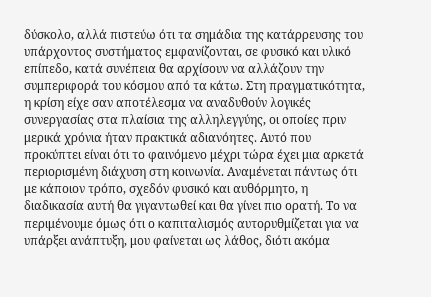δύσκολο, αλλά πιστεύω ότι τα σημάδια της κατάρρευσης του υπάρχοντος συστήματος εμφανίζονται, σε φυσικό και υλικό επίπεδο, κατά συνέπεια θα αρχίσουν να αλλάζουν την συμπεριφορά του κόσμου από τα κάτω. Στη πραγματικότητα, η κρίση είχε σαν αποτέλεσμα να αναδυθούν λογικές συνεργασίας στα πλαίσια της αλληλεγγύης, οι οποίες πριν μερικά χρόνια ήταν πρακτικά αδιανόητες. Αυτό που προκύπτει είναι ότι το φαινόμενο μέχρι τώρα έχει μια αρκετά περιορισμένη διάχυση στη κοινωνία. Αναμένεται πάντως ότι με κάποιον τρόπο, σχεδόν φυσικό και αυθόρμητο, η διαδικασία αυτή θα γιγαντωθεί και θα γίνει πιο ορατή. Το να περιμένουμε όμως ότι ο καπιταλισμός αυτορυθμίζεται για να υπάρξει ανάπτυξη, μου φαίνεται ως λάθος, διότι ακόμα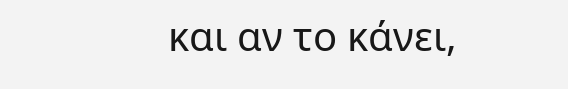και αν το κάνει,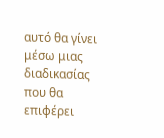αυτό θα γίνει μέσω μιας διαδικασίας που θα επιφέρει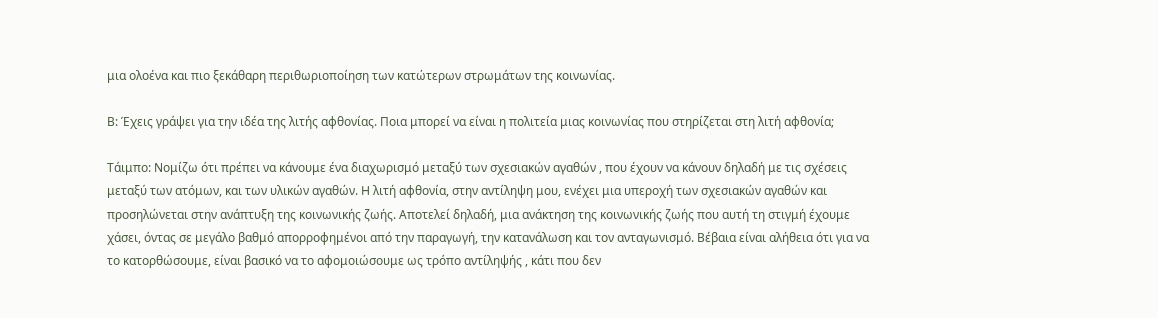μια ολοένα και πιο ξεκάθαρη περιθωριοποίηση των κατώτερων στρωμάτων της κοινωνίας.

Β: Έχεις γράψει για την ιδέα της λιτής αφθονίας. Ποια μπορεί να είναι η πολιτεία μιας κοινωνίας που στηρίζεται στη λιτή αφθονία;

Τάιμπο: Νομίζω ότι πρέπει να κάνουμε ένα διαχωρισμό μεταξύ των σχεσιακών αγαθών , που έχουν να κάνουν δηλαδή με τις σχέσεις μεταξύ των ατόμων, και των υλικών αγαθών. H λιτή αφθονία, στην αντίληψη μου, ενέχει μια υπεροχή των σχεσιακών αγαθών και προσηλώνεται στην ανάπτυξη της κοινωνικής ζωής. Αποτελεί δηλαδή, μια ανάκτηση της κοινωνικής ζωής που αυτή τη στιγμή έχουμε χάσει, όντας σε μεγάλο βαθμό απορροφημένοι από την παραγωγή, την κατανάλωση και τον ανταγωνισμό. Βέβαια είναι αλήθεια ότι για να το κατορθώσουμε, είναι βασικό να το αφομοιώσουμε ως τρόπο αντίληψής , κάτι που δεν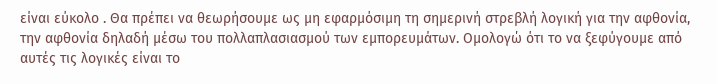είναι εύκολο . Θα πρέπει να θεωρήσουμε ως μη εφαρμόσιμη τη σημερινή στρεβλή λογική για την αφθονία, την αφθονία δηλαδή μέσω του πολλαπλασιασμού των εμπορευμάτων. Ομολογώ ότι το να ξεφύγουμε από αυτές τις λογικές είναι το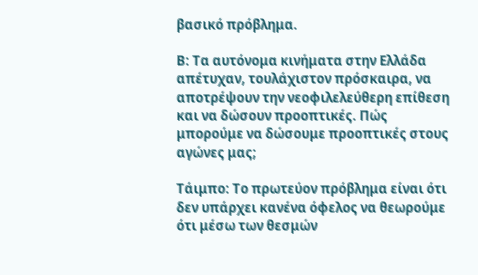βασικό πρόβλημα.

Β: Τα αυτόνομα κινήματα στην Ελλάδα απέτυχαν, τουλάχιστον πρόσκαιρα, να αποτρέψουν την νεοφιλελεύθερη επίθεση και να δώσουν προοπτικές. Πώς μπορούμε να δώσουμε προοπτικές στους αγώνες μας;

Τάιμπο: Το πρωτεύον πρόβλημα είναι ότι δεν υπάρχει κανένα όφελος να θεωρούμε ότι μέσω των θεσμών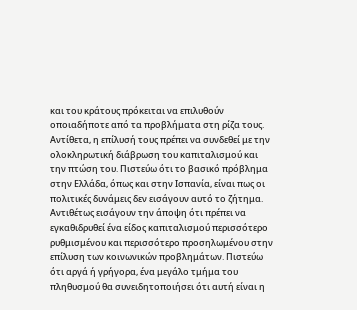και του κράτους πρόκειται να επιλυθούν οποιαδήποτε από τα προβλήματα στη ρίζα τους. Αντίθετα, η επίλυσή τους πρέπει να συνδεθεί με την ολοκληρωτική διάβρωση του καπιταλισμού και την πτώση του. Πιστεύω ότι το βασικό πρόβλημα στην Ελλάδα, όπως και στην Ισπανία, είναι πως οι πολιτικές δυνάμεις δεν εισάγουν αυτό το ζήτημα. Αντιθέτως εισάγουν την άποψη ότι πρέπει να εγκαθιδρυθεί ένα είδος καπιταλισμού περισσότερο ρυθμισμένου και περισσότερο προσηλωμένου στην επίλυση των κοινωνικών προβλημάτων. Πιστεύω ότι αργά ή γρήγορα, ένα μεγάλο τμήμα του πληθυσμού θα συνειδητοποιήσει ότι αυτή είναι η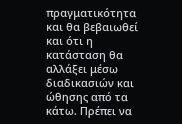πραγματικότητα και θα βεβαιωθεί και ότι η κατάσταση θα αλλάξει μέσω διαδικασιών και ώθησης από τα κάτω. Πρέπει να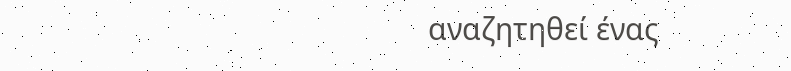αναζητηθεί ένας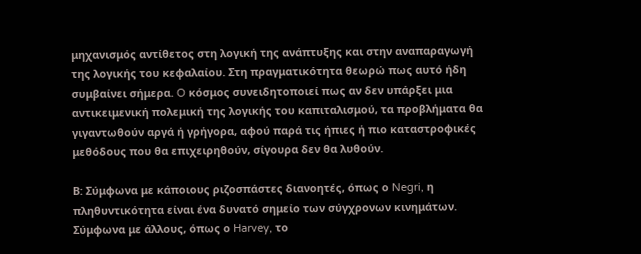μηχανισμός αντίθετος στη λογική της ανάπτυξης και στην αναπαραγωγή της λογικής του κεφαλαίου. Στη πραγματικότητα θεωρώ πως αυτό ήδη συμβαίνει σήμερα. O κόσμος συνειδητοποιεί πως αν δεν υπάρξει μια αντικειμενική πολεμική της λογικής του καπιταλισμού, τα προβλήματα θα γιγαντωθούν αργά ή γρήγορα, αφού παρά τις ήπιες ή πιο καταστροφικές μεθόδους που θα επιχειρηθούν, σίγουρα δεν θα λυθούν.

Β: Σύμφωνα με κάποιους ριζοσπάστες διανοητές, όπως ο Negri, η πληθυντικότητα είναι ένα δυνατό σημείο των σύγχρονων κινημάτων. Σύμφωνα με άλλους, όπως ο Harvey, το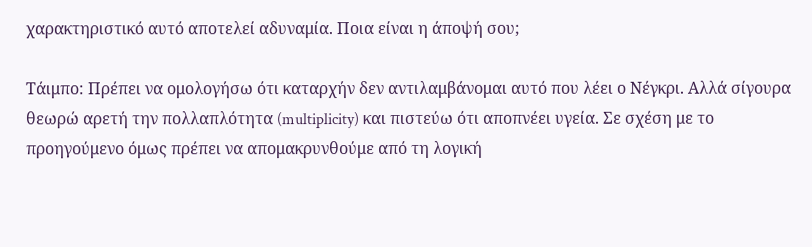χαρακτηριστικό αυτό αποτελεί αδυναμία. Ποια είναι η άποψή σου;

Τάιμπο: Πρέπει να ομολογήσω ότι καταρχήν δεν αντιλαμβάνομαι αυτό που λέει ο Νέγκρι. Αλλά σίγουρα θεωρώ αρετή την πολλαπλότητα (multiplicity) και πιστεύω ότι αποπνέει υγεία. Σε σχέση με το προηγούμενο όμως πρέπει να απομακρυνθούμε από τη λογική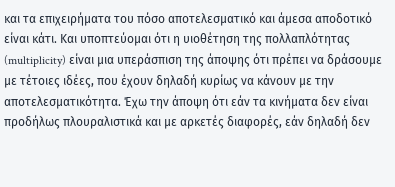και τα επιχειρήματα του πόσο αποτελεσματικό και άμεσα αποδοτικό είναι κάτι. Και υποπτεύομαι ότι η υιοθέτηση της πολλαπλότητας (multiplicity) είναι μια υπεράσπιση της άποψης ότι πρέπει να δράσουμε με τέτοιες ιδέες, που έχουν δηλαδή κυρίως να κάνουν με την αποτελεσματικότητα. Έχω την άποψη ότι εάν τα κινήματα δεν είναι προδήλως πλουραλιστικά και με αρκετές διαφορές, εάν δηλαδή δεν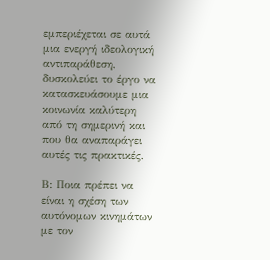εμπεριέχεται σε αυτά μια ενεργή ιδεολογική αντιπαράθεση, δυσκολεύει το έργο να κατασκευάσουμε μια κοινωνία καλύτερη από τη σημερινή και που θα αναπαράγει αυτές τις πρακτικές.

Β: Ποια πρέπει να είναι η σχέση των αυτόνομων κινημάτων με τον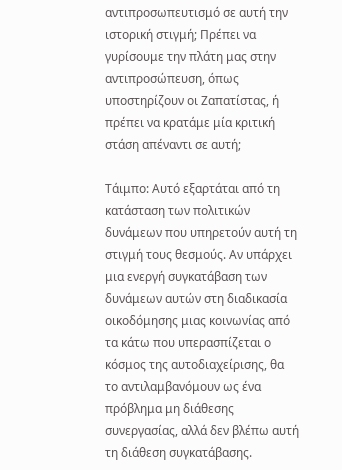αντιπροσωπευτισμό σε αυτή την ιστορική στιγμή; Πρέπει να γυρίσουμε την πλάτη μας στην αντιπροσώπευση, όπως υποστηρίζουν οι Ζαπατίστας, ή πρέπει να κρατάμε μία κριτική στάση απέναντι σε αυτή;

Τάιμπο: Αυτό εξαρτάται από τη κατάσταση των πολιτικών δυνάμεων που υπηρετούν αυτή τη στιγμή τους θεσμούς. Αν υπάρχει μια ενεργή συγκατάβαση των δυνάμεων αυτών στη διαδικασία οικοδόμησης μιας κοινωνίας από τα κάτω που υπερασπίζεται ο κόσμος της αυτοδιαχείρισης, θα το αντιλαμβανόμουν ως ένα πρόβλημα μη διάθεσης συνεργασίας, αλλά δεν βλέπω αυτή τη διάθεση συγκατάβασης.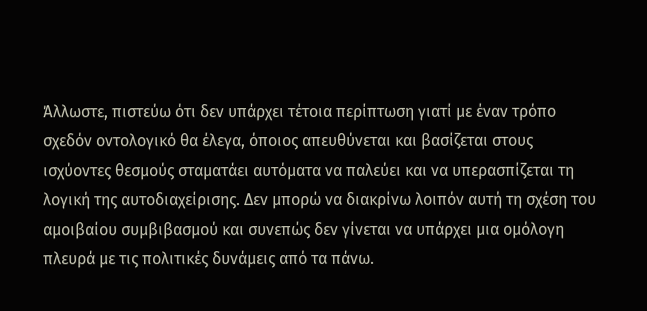Άλλωστε, πιστεύω ότι δεν υπάρχει τέτοια περίπτωση γιατί με έναν τρόπο σχεδόν οντολογικό θα έλεγα, όποιος απευθύνεται και βασίζεται στους ισχύοντες θεσμούς σταματάει αυτόματα να παλεύει και να υπερασπίζεται τη λογική της αυτοδιαχείρισης. Δεν μπορώ να διακρίνω λοιπόν αυτή τη σχέση του αμοιβαίου συμβιβασμού και συνεπώς δεν γίνεται να υπάρχει μια ομόλογη πλευρά με τις πολιτικές δυνάμεις από τα πάνω.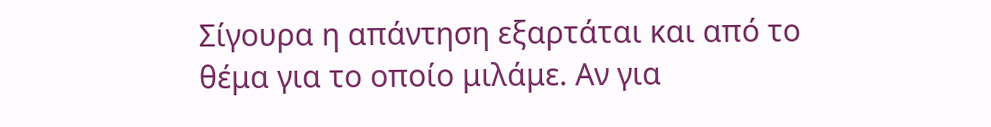Σίγουρα η απάντηση εξαρτάται και από το θέμα για το οποίο μιλάμε. Αν για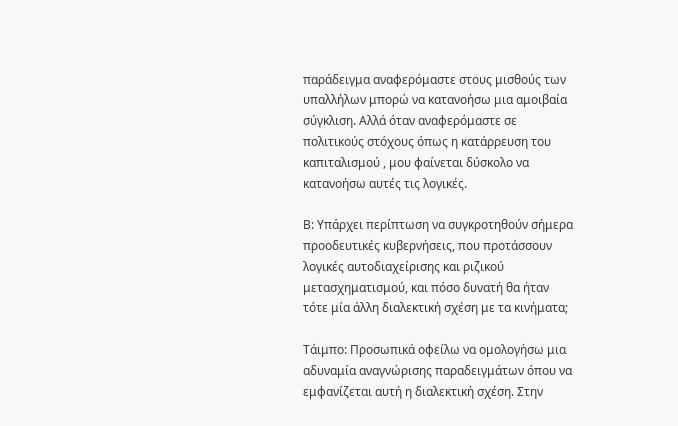παράδειγμα αναφερόμαστε στους μισθούς των υπαλλήλων μπορώ να κατανοήσω μια αμοιβαία σύγκλιση. Αλλά όταν αναφερόμαστε σε πολιτικούς στόχους όπως η κατάρρευση του καπιταλισμού , μου φαίνεται δύσκολο να κατανοήσω αυτές τις λογικές.

Β: Υπάρχει περίπτωση να συγκροτηθούν σήμερα προοδευτικές κυβερνήσεις, που προτάσσουν λογικές αυτοδιαχείρισης και ριζικού μετασχηματισμού, και πόσο δυνατή θα ήταν τότε μία άλλη διαλεκτική σχέση με τα κινήματα;

Τάιμπο: Προσωπικά οφείλω να ομολογήσω μια αδυναμία αναγνώρισης παραδειγμάτων όπου να εμφανίζεται αυτή η διαλεκτική σχέση. Στην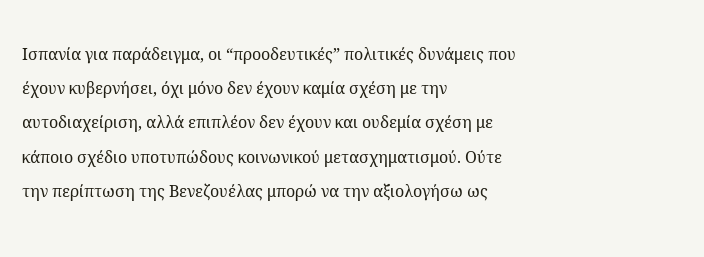Ισπανία για παράδειγμα, οι “προοδευτικές” πολιτικές δυνάμεις που έχουν κυβερνήσει, όχι μόνο δεν έχουν καμία σχέση με την αυτοδιαχείριση, αλλά επιπλέον δεν έχουν και ουδεμία σχέση με κάποιο σχέδιο υποτυπώδους κοινωνικού μετασχηματισμού. Ούτε την περίπτωση της Βενεζουέλας μπορώ να την αξιολογήσω ως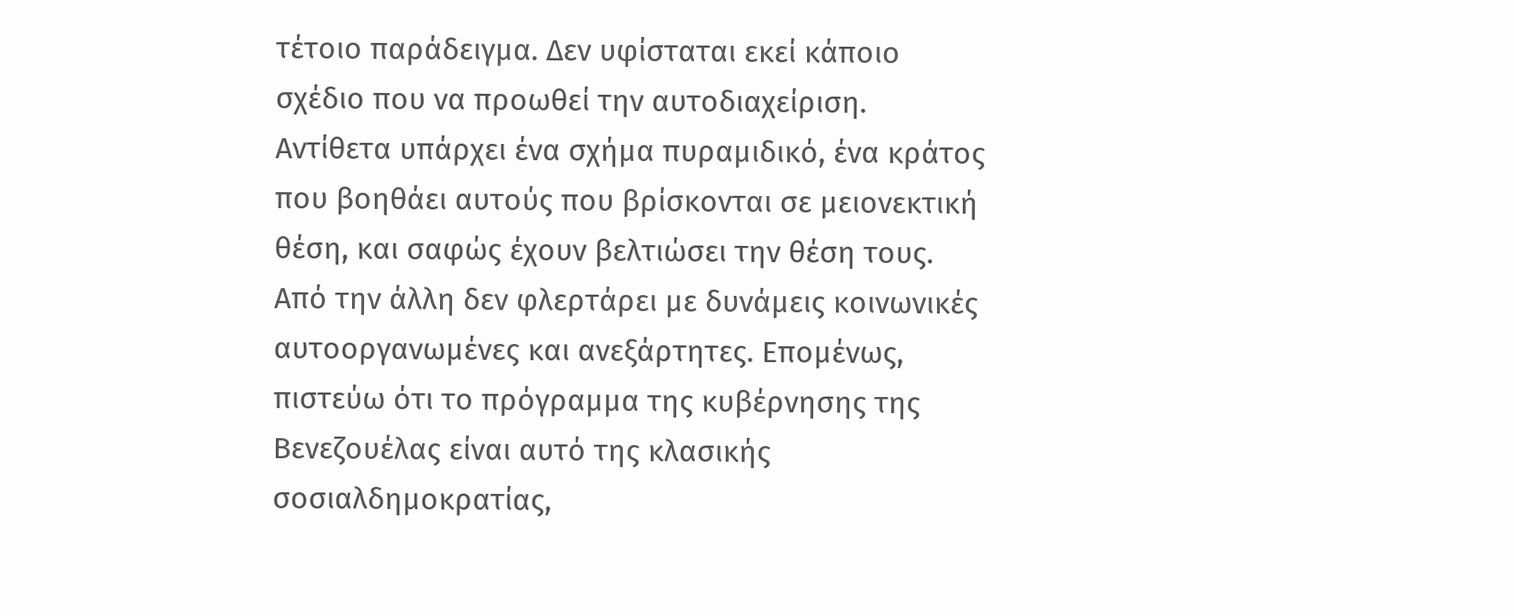τέτοιο παράδειγμα. Δεν υφίσταται εκεί κάποιο σχέδιο που να προωθεί την αυτοδιαχείριση. Αντίθετα υπάρχει ένα σχήμα πυραμιδικό, ένα κράτος που βοηθάει αυτούς που βρίσκονται σε μειονεκτική θέση, και σαφώς έχουν βελτιώσει την θέση τους. Από την άλλη δεν φλερτάρει με δυνάμεις κοινωνικές αυτοοργανωμένες και ανεξάρτητες. Επομένως, πιστεύω ότι το πρόγραμμα της κυβέρνησης της Βενεζουέλας είναι αυτό της κλασικής σοσιαλδημοκρατίας,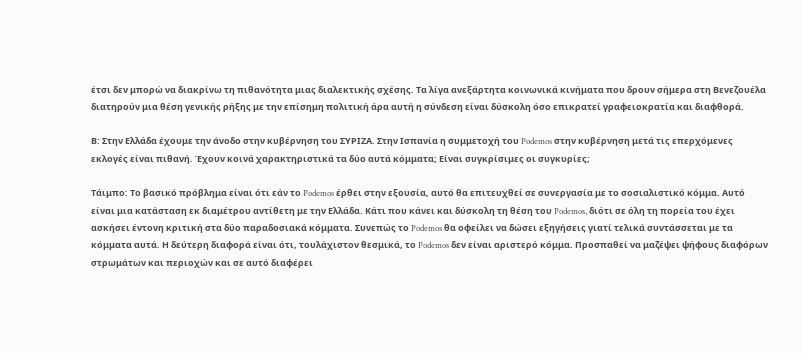έτσι δεν μπορώ να διακρίνω τη πιθανότητα μιας διαλεκτικής σχέσης. Τα λίγα ανεξάρτητα κοινωνικά κινήματα που δρουν σήμερα στη Βενεζουέλα διατηρούν μια θέση γενικής ρήξης με την επίσημη πολιτική άρα αυτή η σύνδεση είναι δύσκολη όσο επικρατεί γραφειοκρατία και διαφθορά.

Β: Στην Ελλάδα έχουμε την άνοδο στην κυβέρνηση του ΣΥΡΙΖΑ. Στην Ισπανία η συμμετοχή του Podemos στην κυβέρνηση μετά τις επερχόμενες εκλογές είναι πιθανή. Έχουν κοινά χαρακτηριστικά τα δύο αυτά κόμματα; Είναι συγκρίσιμες οι συγκυρίες;

Τάιμπο: Το βασικό πρόβλημα είναι ότι εάν το Podemos έρθει στην εξουσία, αυτό θα επιτευχθεί σε συνεργασία με το σοσιαλιστικό κόμμα. Αυτό είναι μια κατάσταση εκ διαμέτρου αντίθετη με την Ελλάδα. Κάτι που κάνει και δύσκολη τη θέση του Podemos, διότι σε όλη τη πορεία του έχει ασκήσει έντονη κριτική στα δύο παραδοσιακά κόμματα. Συνεπώς το Podemos θα οφείλει να δώσει εξηγήσεις γιατί τελικά συντάσσεται με τα κόμματα αυτά. Η δεύτερη διαφορά είναι ότι, τουλάχιστον θεσμικά, το Podemos δεν είναι αριστερό κόμμα. Προσπαθεί να μαζέψει ψήφους διαφόρων στρωμάτων και περιοχών και σε αυτό διαφέρει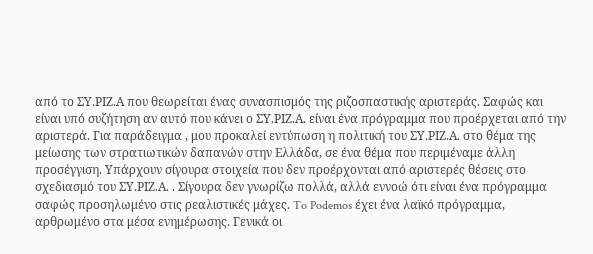από το ΣΥ.ΡΙΖ.Α που θεωρείται ένας συνασπισμός της ριζοσπαστικής αριστεράς. Σαφώς και είναι υπό συζήτηση αν αυτό που κάνει ο ΣΥ.ΡΙΖ.Α. είναι ένα πρόγραμμα που προέρχεται από την αριστερά. Για παράδειγμα , μου προκαλεί εντύπωση η πολιτική του ΣΥ.ΡΙΖ.Α. στο θέμα της μείωσης των στρατιωτικών δαπανών στην Ελλάδα, σε ένα θέμα που περιμέναμε άλλη προσέγγιση. Υπάρχουν σίγουρα στοιχεία που δεν προέρχονται από αριστερές θέσεις στο σχεδιασμό του ΣΥ.ΡΙΖ.Α. . Σίγουρα δεν γνωρίζω πολλά, αλλά εννοώ ότι είναι ένα πρόγραμμα σαφώς προσηλωμένο στις ρεαλιστικές μάχες. To Podemos έχει ένα λαϊκό πρόγραμμα, αρθρωμένο στα μέσα ενημέρωσης. Γενικά οι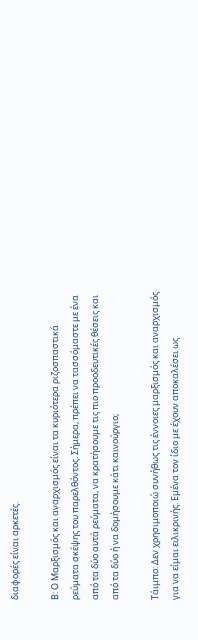διαφορές είναι αρκετές.

Β: Ο Μαρξισμός και αναρχισμός είναι τα κυριότερα ριζοσπαστικά ρεύματα σκέψης του παρελθόντος. Σήμερα, πρέπει να τασσόμαστε με ένα από τα δύο αυτά ρεύματα, να κρατήσουμε τις πιο προοδευτικές θέσεις και από τα δύο ή να δομήσουμε κάτι καινούργιο;

Τάιμπο: Δεν χρησιμοποιώ συνήθως τις έννοιες μαρξισμός και αναρχισμός για να είμαι ειλικρινής. Εμένα τον ίδιο με έχουν αποκαλέσει ως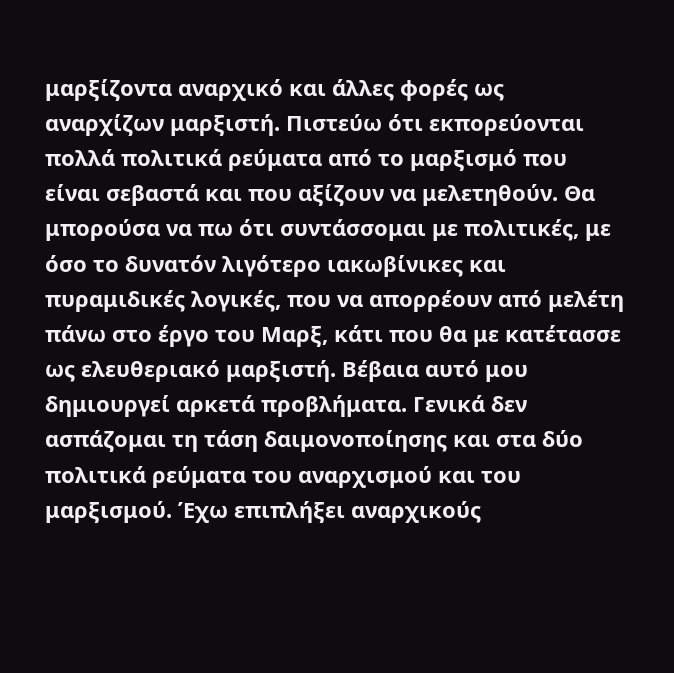μαρξίζοντα αναρχικό και άλλες φορές ως αναρχίζων μαρξιστή. Πιστεύω ότι εκπορεύονται πολλά πολιτικά ρεύματα από το μαρξισμό που είναι σεβαστά και που αξίζουν να μελετηθούν. Θα μπορούσα να πω ότι συντάσσομαι με πολιτικές, με όσο το δυνατόν λιγότερο ιακωβίνικες και πυραμιδικές λογικές, που να απορρέουν από μελέτη πάνω στο έργο του Μαρξ, κάτι που θα με κατέτασσε ως ελευθεριακό μαρξιστή. Βέβαια αυτό μου δημιουργεί αρκετά προβλήματα. Γενικά δεν ασπάζομαι τη τάση δαιμονοποίησης και στα δύο πολιτικά ρεύματα του αναρχισμού και του μαρξισμού. Έχω επιπλήξει αναρχικούς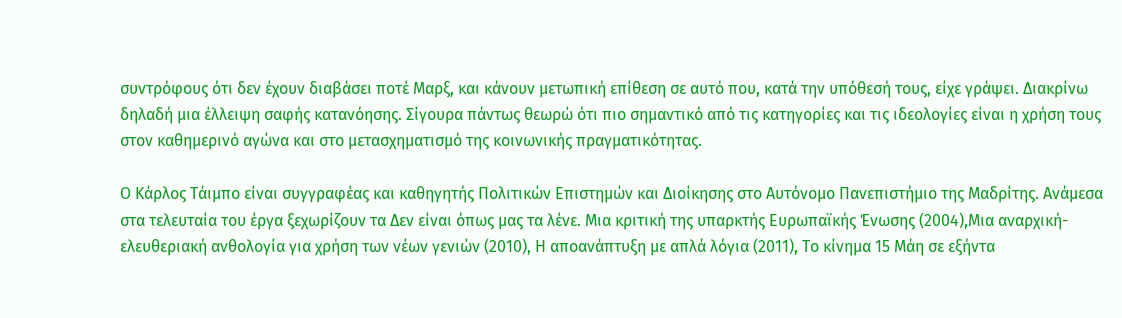συντρόφους ότι δεν έχουν διαβάσει ποτέ Μαρξ, και κάνουν μετωπική επίθεση σε αυτό που, κατά την υπόθεσή τους, είχε γράψει. Διακρίνω δηλαδή μια έλλειψη σαφής κατανόησης. Σίγουρα πάντως θεωρώ ότι πιο σημαντικό από τις κατηγορίες και τις ιδεολογίες είναι η χρήση τους στον καθημερινό αγώνα και στο μετασχηματισμό της κοινωνικής πραγματικότητας.

Ο Κάρλος Τάιμπο είναι συγγραφέας και καθηγητής Πολιτικών Επιστημών και Διοίκησης στο Αυτόνομο Πανεπιστήμιο της Μαδρίτης. Ανάμεσα στα τελευταία του έργα ξεχωρίζουν τα Δεν είναι όπως μας τα λένε. Μια κριτική της υπαρκτής Ευρωπαϊκής Ένωσης (2004),Μια αναρχική-ελευθεριακή ανθολογία για χρήση των νέων γενιών (2010), Η αποανάπτυξη με απλά λόγια (2011), Το κίνημα 15 Μάη σε εξήντα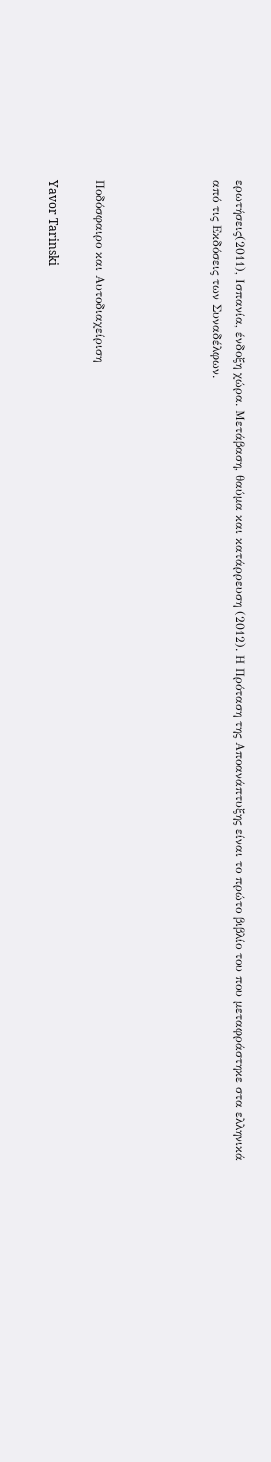ερωτήσεις(2011), Ισπανία, ένδοξη χώρα. Μετάβαση, θαύμα και κατάρρευση (2012). Η Πρόταση της Αποανάπτυξης είναι το πρώτο βιβλίο του που μεταφράστηκε στα ελληνικά από τις Εκδόσεις των Συναδέλφων.




Ποδόσφαιρο και Αυτοδιαχείριση

Yavor Tarinski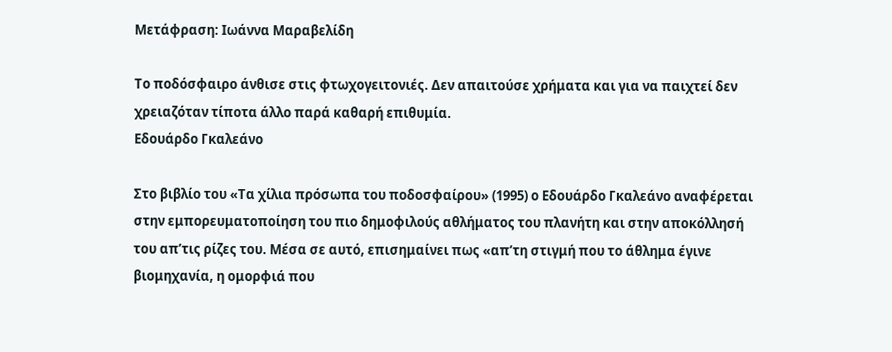Μετάφραση: Ιωάννα Μαραβελίδη

Το ποδόσφαιρο άνθισε στις φτωχογειτονιές. Δεν απαιτούσε χρήματα και για να παιχτεί δεν χρειαζόταν τίποτα άλλο παρά καθαρή επιθυμία.
Εδουάρδο Γκαλεάνο

Στο βιβλίο του «Τα χίλια πρόσωπα του ποδοσφαίρου» (1995) ο Εδουάρδο Γκαλεάνο αναφέρεται στην εμπορευματοποίηση του πιο δημοφιλούς αθλήματος του πλανήτη και στην αποκόλλησή του απ’τις ρίζες του. Μέσα σε αυτό, επισημαίνει πως «απ’τη στιγμή που το άθλημα έγινε βιομηχανία, η ομορφιά που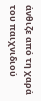άνθιζε από τη χαρά του παιχνιδιού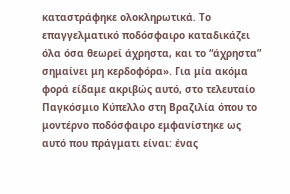καταστράφηκε ολοκληρωτικά. Το επαγγελματικό ποδόσφαιρο καταδικάζει όλα όσα θεωρεί άχρηστα, και το “άχρηστα” σημαίνει μη κερδοφόρα». Για μία ακόμα φορά είδαμε ακριβώς αυτό, στο τελευταίο Παγκόσμιο Κύπελλο στη Βραζιλία όπου το μοντέρνο ποδόσφαιρο εμφανίστηκε ως αυτό που πράγματι είναι: ένας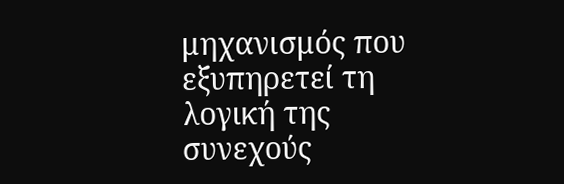μηχανισμός που εξυπηρετεί τη λογική της συνεχούς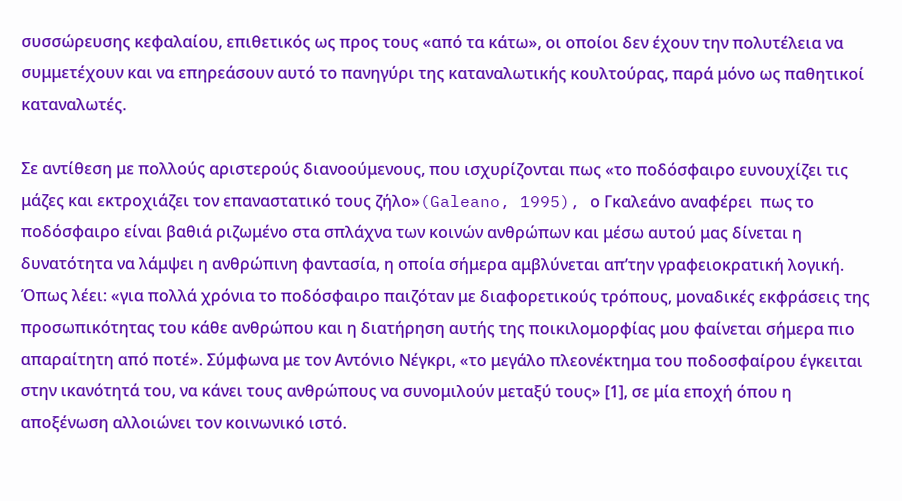συσσώρευσης κεφαλαίου, επιθετικός ως προς τους «από τα κάτω», οι οποίοι δεν έχουν την πολυτέλεια να συμμετέχουν και να επηρεάσουν αυτό το πανηγύρι της καταναλωτικής κουλτούρας, παρά μόνο ως παθητικοί καταναλωτές.

Σε αντίθεση με πολλούς αριστερούς διανοούμενους, που ισχυρίζονται πως «το ποδόσφαιρο ευνουχίζει τις μάζες και εκτροχιάζει τον επαναστατικό τους ζήλο»(Galeano, 1995), ο Γκαλεάνο αναφέρει  πως το ποδόσφαιρο είναι βαθιά ριζωμένο στα σπλάχνα των κοινών ανθρώπων και μέσω αυτού μας δίνεται η δυνατότητα να λάμψει η ανθρώπινη φαντασία, η οποία σήμερα αμβλύνεται απ’την γραφειοκρατική λογική. Όπως λέει: «για πολλά χρόνια το ποδόσφαιρο παιζόταν με διαφορετικούς τρόπους, μοναδικές εκφράσεις της προσωπικότητας του κάθε ανθρώπου και η διατήρηση αυτής της ποικιλομορφίας μου φαίνεται σήμερα πιο απαραίτητη από ποτέ». Σύμφωνα με τον Αντόνιο Νέγκρι, «το μεγάλο πλεονέκτημα του ποδοσφαίρου έγκειται στην ικανότητά του, να κάνει τους ανθρώπους να συνομιλούν μεταξύ τους» [1], σε μία εποχή όπου η αποξένωση αλλοιώνει τον κοινωνικό ιστό.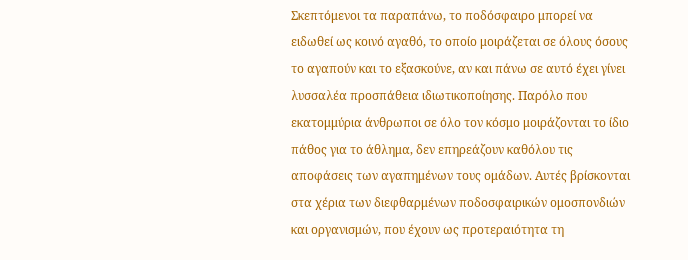Σκεπτόμενοι τα παραπάνω, το ποδόσφαιρο μπορεί να ειδωθεί ως κοινό αγαθό, το οποίο μοιράζεται σε όλους όσους το αγαπούν και το εξασκούνε, αν και πάνω σε αυτό έχει γίνει λυσσαλέα προσπάθεια ιδιωτικοποίησης. Παρόλο που εκατομμύρια άνθρωποι σε όλο τον κόσμο μοιράζονται το ίδιο πάθος για το άθλημα, δεν επηρεάζουν καθόλου τις αποφάσεις των αγαπημένων τους ομάδων. Αυτές βρίσκονται στα χέρια των διεφθαρμένων ποδοσφαιρικών ομοσπονδιών και οργανισμών, που έχουν ως προτεραιότητα τη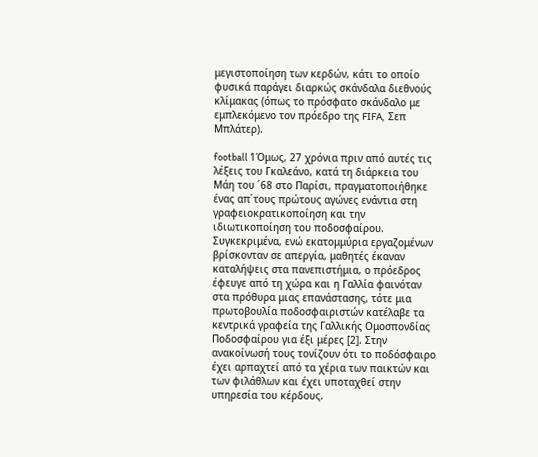μεγιστοποίηση των κερδών, κάτι το οποίο φυσικά παράγει διαρκώς σκάνδαλα διεθνούς κλίμακας (όπως το πρόσφατο σκάνδαλο με εμπλεκόμενο τον πρόεδρο της FIFA,  Σεπ Μπλάτερ).

football 1Όμως, 27 χρόνια πριν από αυτές τις λέξεις του Γκαλεάνο, κατά τη διάρκεια του Μάη του ΄68 στο Παρίσι, πραγματοποιήθηκε ένας απ΄τους πρώτους αγώνες ενάντια στη γραφειοκρατικοποίηση και την ιδιωτικοποίηση του ποδοσφαίρου. Συγκεκριμένα, ενώ εκατομμύρια εργαζομένων βρίσκονταν σε απεργία, μαθητές έκαναν καταλήψεις στα πανεπιστήμια, ο πρόεδρος έφευγε από τη χώρα και η Γαλλία φαινόταν στα πρόθυρα μιας επανάστασης, τότε μια πρωτοβουλία ποδοσφαιριστών κατέλαβε τα κεντρικά γραφεία της Γαλλικής Ομοσπονδίας Ποδοσφαίρου για έξι μέρες [2]. Στην ανακοίνωσή τους τονίζουν ότι το ποδόσφαιρο έχει αρπαχτεί από τα χέρια των παικτών και των φιλάθλων και έχει υποταχθεί στην υπηρεσία του κέρδους.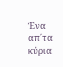Ένα απ΄τα κύρια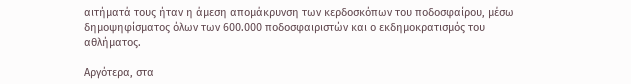αιτήματά τους ήταν η άμεση απομάκρυνση των κερδοσκόπων του ποδοσφαίρου, μέσω δημοψηφίσματος όλων των 600.000 ποδοσφαιριστών και ο εκδημοκρατισμός του αθλήματος.

Αργότερα, στα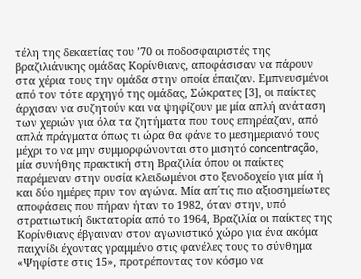τέλη της δεκαετίας του ’70 οι ποδοσφαιριστές της βραζιλιάνικης ομάδας Κορίνθιανς, αποφάσισαν να πάρουν στα χέρια τους την ομάδα στην οποία έπαιζαν. Εμπνευσμένοι από τον τότε αρχηγό της ομάδας, Σώκρατες [3], οι παίκτες άρχισαν να συζητούν και να ψηφίζουν με μία απλή ανάταση των χεριών για όλα τα ζητήματα που τους επηρέαζαν, από απλά πράγματα όπως τι ώρα θα φάνε το μεσημεριανό τους μέχρι το να μην συμμορφώνονται στο μισητό concentração, μία συνήθης πρακτική στη Βραζιλία όπου οι παίκτες παρέμεναν στην ουσία κλειδωμένοι στο ξενοδοχείο για μία ή και δύο ημέρες πριν τον αγώνα. Μία απ΄τις πιο αξιοσημείωτες αποφάσεις που πήραν ήταν το 1982, όταν στην, υπό στρατιωτική δικτατορία από το 1964, Βραζιλία οι παίκτες της Κορίνθιανς έβγαιναν στον αγωνιστικό χώρο για ένα ακόμα παιχνίδι έχοντας γραμμένο στις φανέλες τους το σύνθημα «Ψηφίστε στις 15», προτρέποντας τον κόσμο να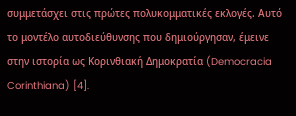συμμετάσχει στις πρώτες πολυκομματικές εκλογές. Αυτό το μοντέλο αυτοδιεύθυνσης που δημιούργησαν, έμεινε στην ιστορία ως Κορινθιακή Δημοκρατία (Democracia Corinthiana) [4].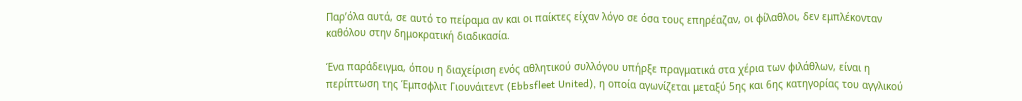Παρ’όλα αυτά, σε αυτό το πείραμα αν και οι παίκτες είχαν λόγο σε όσα τους επηρέαζαν, οι φίλαθλοι, δεν εμπλέκονταν καθόλου στην δημοκρατική διαδικασία.

Ένα παράδειγμα, όπου η διαχείριση ενός αθλητικού συλλόγου υπήρξε πραγματικά στα χέρια των φιλάθλων, είναι η περίπτωση της Έμπσφλιτ Γιουνάιτεντ (Ebbsfleet United), η οποία αγωνίζεται μεταξύ 5ης και 6ης κατηγορίας του αγγλικού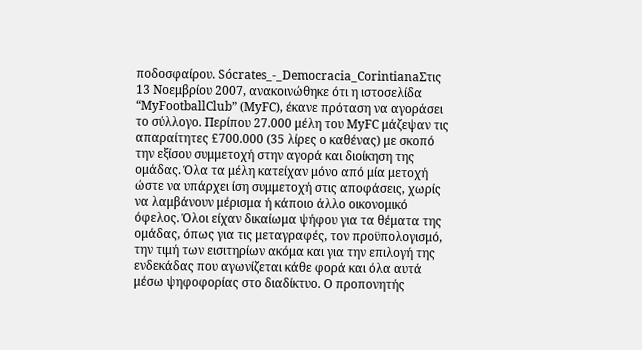ποδοσφαίρου. Sócrates_-_Democracia_CorintianaΣτις 13 Νοεμβρίου 2007, ανακοινώθηκε ότι η ιστοσελίδα “MyFootballClub” (MyFC), έκανε πρόταση να αγοράσει το σύλλογο. Περίπου 27.000 μέλη του MyFC μάζεψαν τις απαραίτητες £700.000 (35 λίρες ο καθένας) με σκοπό την εξίσου συμμετοχή στην αγορά και διοίκηση της ομάδας. Όλα τα μέλη κατείχαν μόνο από μία μετοχή ώστε να υπάρχει ίση συμμετοχή στις αποφάσεις, χωρίς να λαμβάνουν μέρισμα ή κάποιο άλλο οικονομικό όφελος. Όλοι είχαν δικαίωμα ψήφου για τα θέματα της ομάδας, όπως για τις μεταγραφές, τον προϋπολογισμό, την τιμή των εισιτηρίων ακόμα και για την επιλογή της ενδεκάδας που αγωνίζεται κάθε φορά και όλα αυτά μέσω ψηφοφορίας στο διαδίκτυο. Ο προπονητής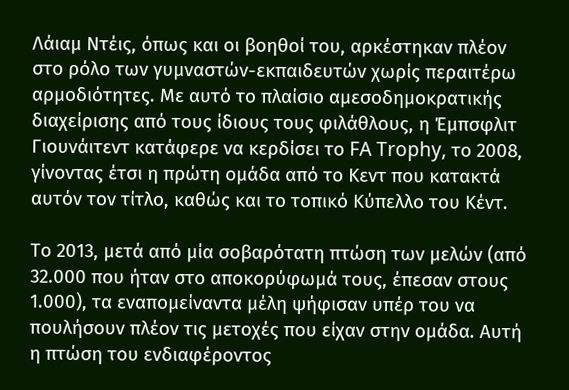Λάιαμ Ντέις, όπως και οι βοηθοί του, αρκέστηκαν πλέον στο ρόλο των γυμναστών-εκπαιδευτών χωρίς περαιτέρω αρμοδιότητες. Με αυτό το πλαίσιο αμεσοδημοκρατικής διαχείρισης από τους ίδιους τους φιλάθλους, η Έμπσφλιτ Γιουνάιτεντ κατάφερε να κερδίσει το FA Trophy, το 2008, γίνοντας έτσι η πρώτη ομάδα από το Κεντ που κατακτά αυτόν τον τίτλο, καθώς και το τοπικό Κύπελλο του Κέντ.

Το 2013, μετά από μία σοβαρότατη πτώση των μελών (από 32.000 που ήταν στο αποκορύφωμά τους, έπεσαν στους 1.000), τα εναπομείναντα μέλη ψήφισαν υπέρ του να πουλήσουν πλέον τις μετοχές που είχαν στην ομάδα. Αυτή η πτώση του ενδιαφέροντος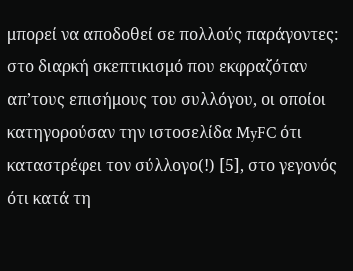μπορεί να αποδοθεί σε πολλούς παράγοντες: στο διαρκή σκεπτικισμό που εκφραζόταν  απ’τους επισήμους του συλλόγου, οι οποίοι κατηγορούσαν την ιστοσελίδα MyFC ότι καταστρέφει τον σύλλογο(!) [5], στο γεγονός ότι κατά τη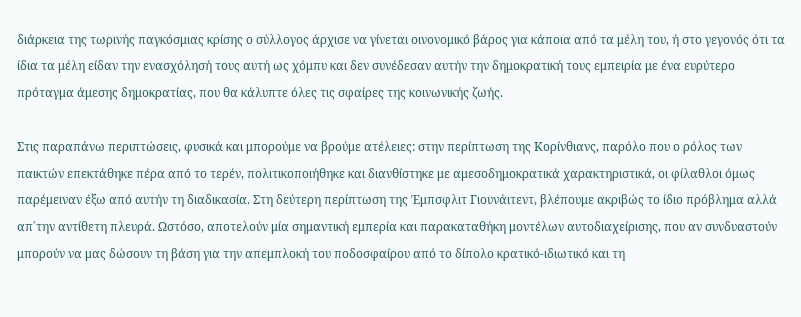διάρκεια της τωρινής παγκόσμιας κρίσης ο σύλλογος άρχισε να γίνεται οινονομικό βάρος για κάποια από τα μέλη του, ή στο γεγονός ότι τα ίδια τα μέλη είδαν την ενασχόλησή τους αυτή ως χόμπυ και δεν συνέδεσαν αυτήν την δημοκρατική τους εμπειρία με ένα ευρύτερο πρόταγμα άμεσης δημοκρατίας, που θα κάλυπτε όλες τις σφαίρες της κοινωνικής ζωής.

Στις παραπάνω περιπτώσεις, φυσικά και μπορούμε να βρούμε ατέλειες: στην περίπτωση της Κορίνθιανς, παρόλο που ο ρόλος των παικτών επεκτάθηκε πέρα από το τερέν, πολιτικοποιήθηκε και διανθίστηκε με αμεσοδημοκρατικά χαρακτηριστικά, οι φίλαθλοι όμως παρέμειναν έξω από αυτήν τη διαδικασία. Στη δεύτερη περίπτωση της Έμπσφλιτ Γιουνάιτεντ, βλέπουμε ακριβώς το ίδιο πρόβλημα αλλά απ΄την αντίθετη πλευρά. Ωστόσο, αποτελούν μία σημαντική εμπερία και παρακαταθήκη μοντέλων αυτοδιαχείρισης, που αν συνδυαστούν μπορούν να μας δώσουν τη βάση για την απεμπλοκή του ποδοσφαίρου από το δίπολο κρατικό-ιδιωτικό και τη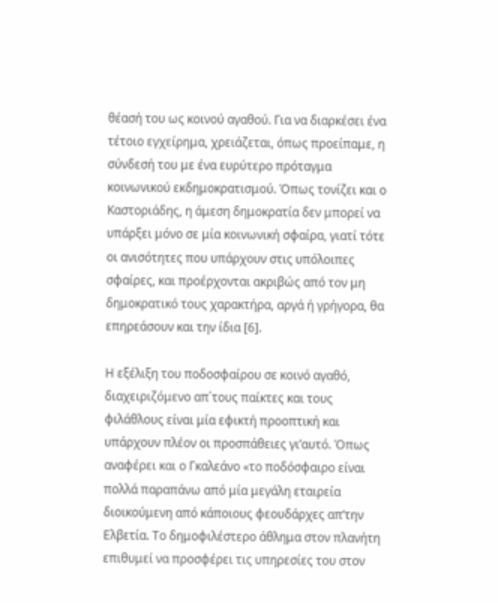θέασή του ως κοινού αγαθού. Για να διαρκέσει ένα τέτοιο εγχείρημα, χρειάζεται, όπως προείπαμε, η σύνδεσή του με ένα ευρύτερο πρόταγμα κοινωνικού εκδημοκρατισμού. Όπως τονίζει και ο Καστοριάδης, η άμεση δημοκρατία δεν μπορεί να υπάρξει μόνο σε μία κοινωνική σφαίρα, γιατί τότε οι ανισότητες που υπάρχουν στις υπόλοιπες σφαίρες, και προέρχονται ακριβώς από τον μη δημοκρατικό τους χαρακτήρα, αργά ή γρήγορα, θα επηρεάσουν και την ίδια [6].

Η εξέλιξη του ποδοσφαίρου σε κοινό αγαθό, διαχειριζόμενο απ΄τους παίκτες και τους φιλάθλους είναι μία εφικτή προοπτική και υπάρχουν πλέον οι προσπάθειες γι’αυτό. Όπως αναφέρει και ο Γκαλεάνο «το ποδόσφαιρο είναι πολλά παραπάνω από μία μεγάλη εταιρεία διοικούμενη από κάποιους φεουδάρχες απ’την Ελβετία. Το δημοφιλέστερο άθλημα στον πλανήτη επιθυμεί να προσφέρει τις υπηρεσίες του στον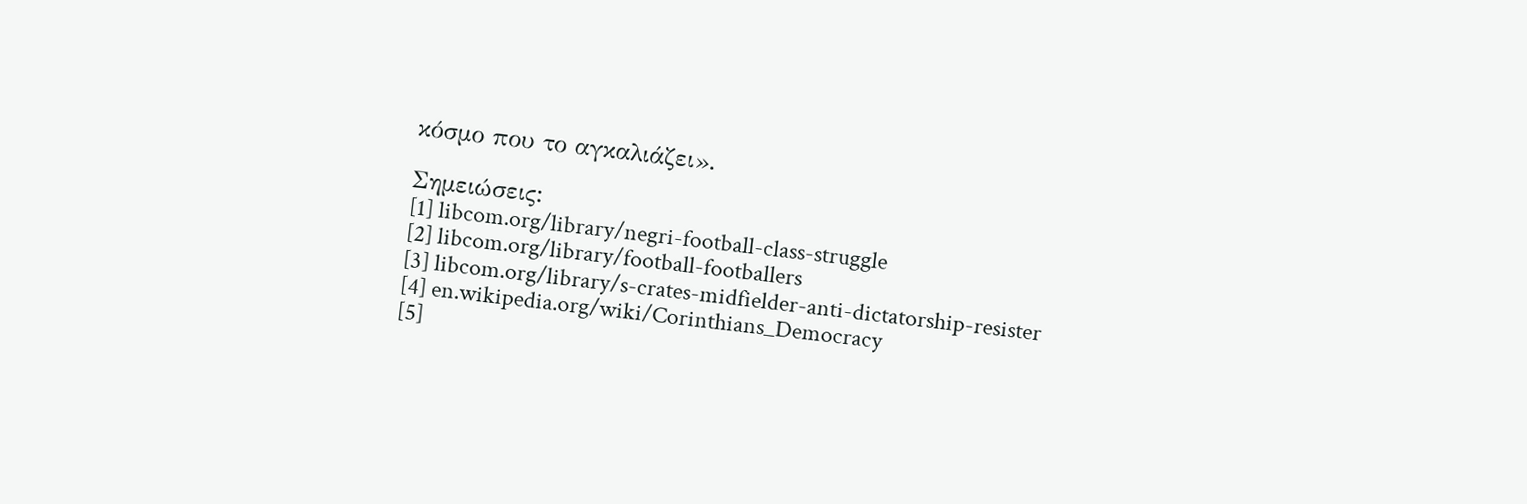κόσμο που το αγκαλιάζει».

Σημειώσεις:
[1] libcom.org/library/negri-football-class-struggle
[2] libcom.org/library/football-footballers
[3] libcom.org/library/s-crates-midfielder-anti-dictatorship-resister
[4] en.wikipedia.org/wiki/Corinthians_Democracy
[5]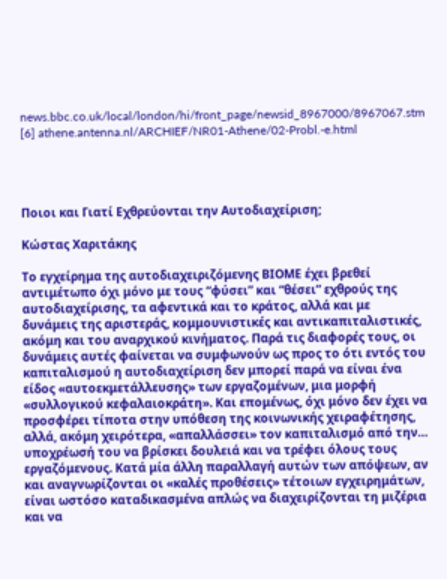news.bbc.co.uk/local/london/hi/front_page/newsid_8967000/8967067.stm
[6] athene.antenna.nl/ARCHIEF/NR01-Athene/02-Probl.-e.html




Ποιοι και Γιατί Εχθρεύονται την Αυτοδιαχείριση;

Κώστας Χαριτάκης

Το εγχείρημα της αυτοδιαχειριζόμενης ΒΙΟΜΕ έχει βρεθεί αντιμέτωπο όχι μόνο με τους “φύσει” και “θέσει” εχθρούς της αυτοδιαχείρισης, τα αφεντικά και το κράτος, αλλά και με δυνάμεις της αριστεράς, κομμουνιστικές και αντικαπιταλιστικές, ακόμη και του αναρχικού κινήματος. Παρά τις διαφορές τους, οι δυνάμεις αυτές φαίνεται να συμφωνούν ως προς το ότι εντός του καπιταλισμού η αυτοδιαχείριση δεν μπορεί παρά να είναι ένα είδος «αυτοεκμετάλλευσης» των εργαζομένων, μια μορφή «συλλογικού κεφαλαιοκράτη». Και επομένως, όχι μόνο δεν έχει να προσφέρει τίποτα στην υπόθεση της κοινωνικής χειραφέτησης, αλλά, ακόμη χειρότερα, «απαλλάσσει» τον καπιταλισμό από την… υποχρέωσή του να βρίσκει δουλειά και να τρέφει όλους τους εργαζόμενους. Κατά μία άλλη παραλλαγή αυτών των απόψεων, αν και αναγνωρίζονται οι «καλές προθέσεις» τέτοιων εγχειρημάτων, είναι ωστόσο καταδικασμένα απλώς να διαχειρίζονται τη μιζέρια και να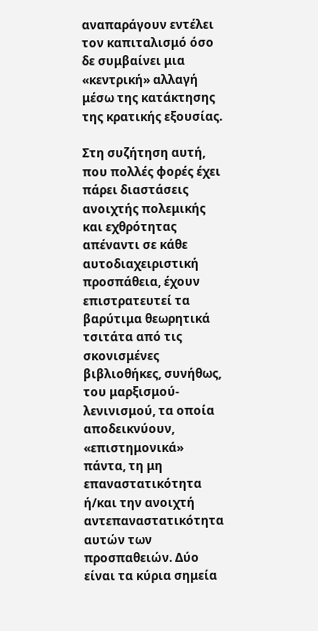αναπαράγουν εντέλει τον καπιταλισμό όσο δε συμβαίνει μια «κεντρική» αλλαγή μέσω της κατάκτησης της κρατικής εξουσίας.

Στη συζήτηση αυτή, που πολλές φορές έχει πάρει διαστάσεις ανοιχτής πολεμικής και εχθρότητας απέναντι σε κάθε αυτοδιαχειριστική προσπάθεια, έχουν επιστρατευτεί τα βαρύτιμα θεωρητικά τσιτάτα από τις σκονισμένες βιβλιοθήκες, συνήθως, του μαρξισμού-λενινισμού, τα οποία αποδεικνύουν, «επιστημονικά» πάντα, τη μη επαναστατικότητα ή/και την ανοιχτή αντεπαναστατικότητα αυτών των προσπαθειών. Δύο είναι τα κύρια σημεία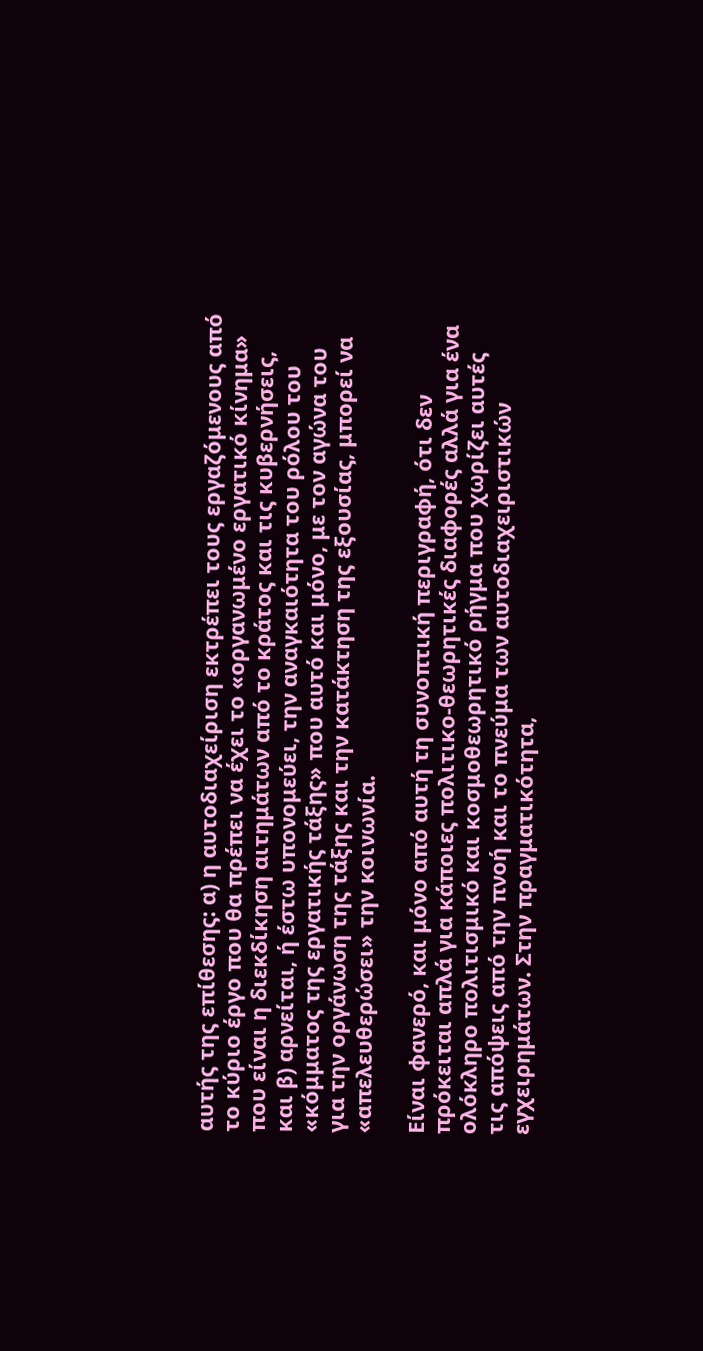αυτής της επίθεσης: α) η αυτοδιαχείριση εκτρέπει τους εργαζόμενους από το κύριο έργο που θα πρέπει να έχει το «οργανωμένο εργατικό κίνημα» που είναι η διεκδίκηση αιτημάτων από το κράτος και τις κυβερνήσεις, και β) αρνείται, ή έστω υπονομεύει, την αναγκαιότητα του ρόλου του «κόμματος της εργατικής τάξης» που αυτό και μόνο, με τον αγώνα του για την οργάνωση της τάξης και την κατάκτηση της εξουσίας, μπορεί να «απελευθερώσει» την κοινωνία.

Είναι φανερό, και μόνο από αυτή τη συνοπτική περιγραφή, ότι δεν πρόκειται απλά για κάποιες πολιτικο-θεωρητικές διαφορές αλλά για ένα ολόκληρο πολιτισμικό και κοσμοθεωρητικό ρήγμα που χωρίζει αυτές τις απόψεις από την πνοή και το πνεύμα των αυτοδιαχειριστικών εγχειρημάτων. Στην πραγματικότητα,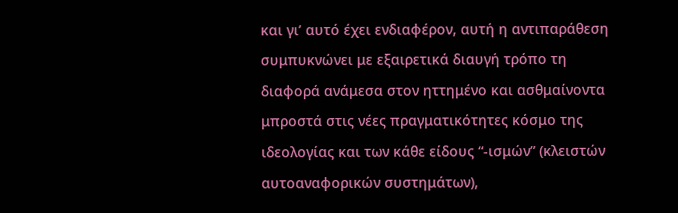και γι’ αυτό έχει ενδιαφέρον, αυτή η αντιπαράθεση συμπυκνώνει με εξαιρετικά διαυγή τρόπο τη διαφορά ανάμεσα στον ηττημένο και ασθμαίνοντα μπροστά στις νέες πραγματικότητες κόσμο της ιδεολογίας και των κάθε είδους “-ισμών” (κλειστών αυτοαναφορικών συστημάτων),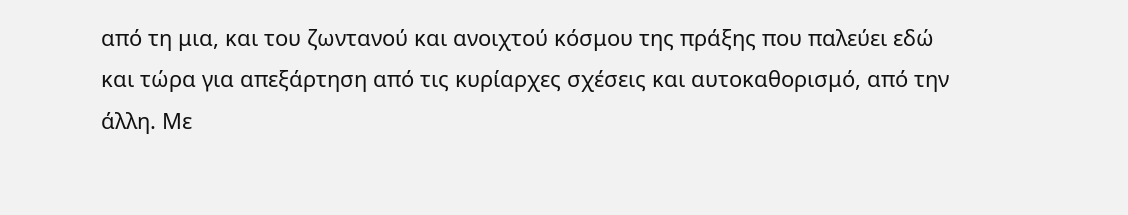από τη μια, και του ζωντανού και ανοιχτού κόσμου της πράξης που παλεύει εδώ και τώρα για απεξάρτηση από τις κυρίαρχες σχέσεις και αυτοκαθορισμό, από την άλλη. Με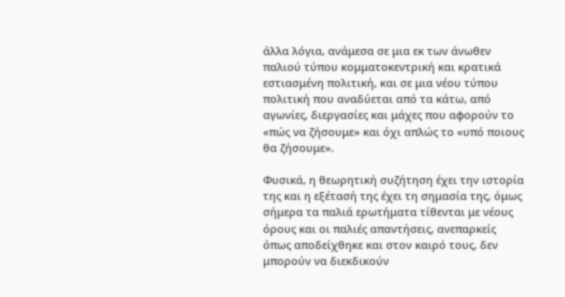άλλα λόγια, ανάμεσα σε μια εκ των άνωθεν παλιού τύπου κομματοκεντρική και κρατικά εστιασμένη πολιτική, και σε μια νέου τύπου πολιτική που αναδύεται από τα κάτω, από αγωνίες, διεργασίες και μάχες που αφορούν το «πώς να ζήσουμε» και όχι απλώς το «υπό ποιους θα ζήσουμε».

Φυσικά, η θεωρητική συζήτηση έχει την ιστορία της και η εξέτασή της έχει τη σημασία της, όμως σήμερα τα παλιά ερωτήματα τίθενται με νέους όρους και οι παλιές απαντήσεις, ανεπαρκείς όπως αποδείχθηκε και στον καιρό τους, δεν μπορούν να διεκδικούν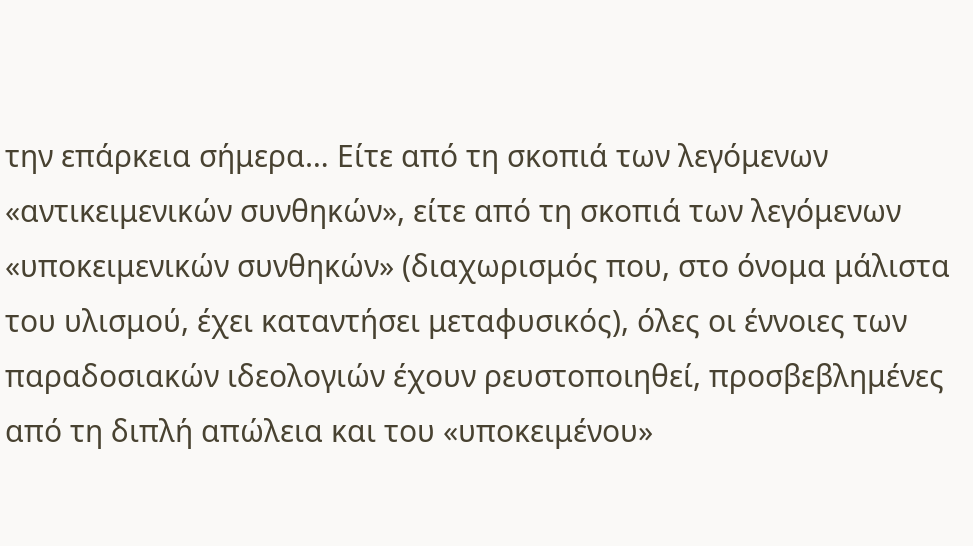την επάρκεια σήμερα… Είτε από τη σκοπιά των λεγόμενων «αντικειμενικών συνθηκών», είτε από τη σκοπιά των λεγόμενων «υποκειμενικών συνθηκών» (διαχωρισμός που, στο όνομα μάλιστα του υλισμού, έχει καταντήσει μεταφυσικός), όλες οι έννοιες των παραδοσιακών ιδεολογιών έχουν ρευστοποιηθεί, προσβεβλημένες από τη διπλή απώλεια και του «υποκειμένου»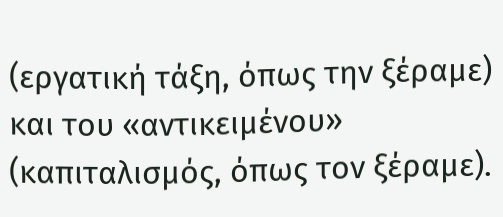(εργατική τάξη, όπως την ξέραμε) και του «αντικειμένου» (καπιταλισμός, όπως τον ξέραμε).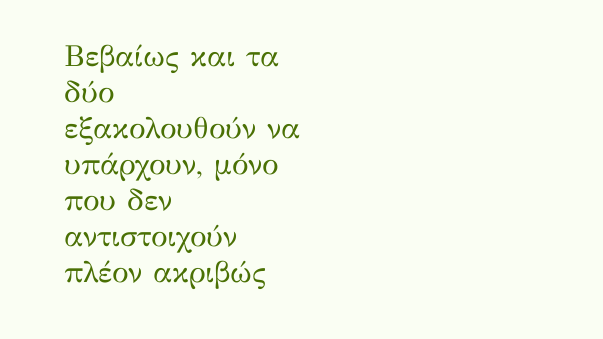Βεβαίως και τα δύο εξακολουθούν να υπάρχουν, μόνο που δεν αντιστοιχούν πλέον ακριβώς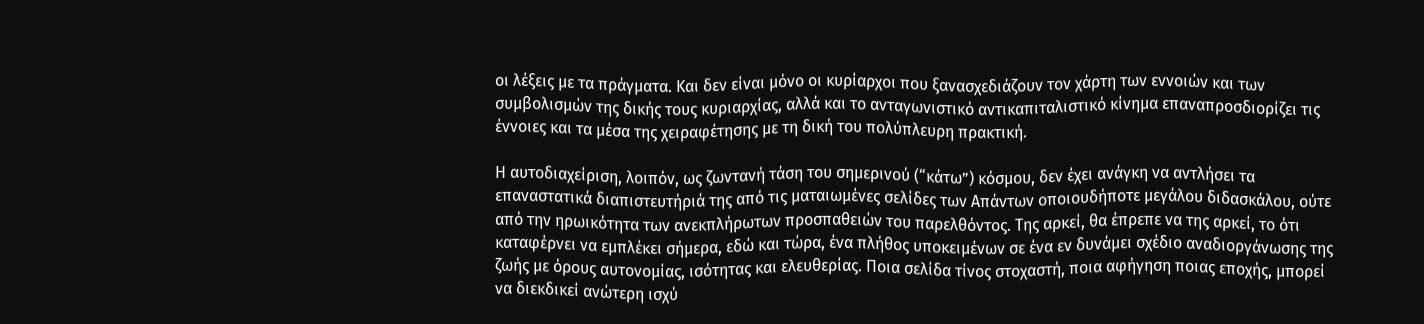οι λέξεις με τα πράγματα. Και δεν είναι μόνο οι κυρίαρχοι που ξανασχεδιάζουν τον χάρτη των εννοιών και των συμβολισμών της δικής τους κυριαρχίας, αλλά και το ανταγωνιστικό αντικαπιταλιστικό κίνημα επαναπροσδιορίζει τις έννοιες και τα μέσα της χειραφέτησης με τη δική του πολύπλευρη πρακτική.

Η αυτοδιαχείριση, λοιπόν, ως ζωντανή τάση του σημερινού (“κάτω”) κόσμου, δεν έχει ανάγκη να αντλήσει τα επαναστατικά διαπιστευτήριά της από τις ματαιωμένες σελίδες των Απάντων οποιουδήποτε μεγάλου διδασκάλου, ούτε από την ηρωικότητα των ανεκπλήρωτων προσπαθειών του παρελθόντος. Της αρκεί, θα έπρεπε να της αρκεί, το ότι καταφέρνει να εμπλέκει σήμερα, εδώ και τώρα, ένα πλήθος υποκειμένων σε ένα εν δυνάμει σχέδιο αναδιοργάνωσης της ζωής με όρους αυτονομίας, ισότητας και ελευθερίας. Ποια σελίδα τίνος στοχαστή, ποια αφήγηση ποιας εποχής, μπορεί να διεκδικεί ανώτερη ισχύ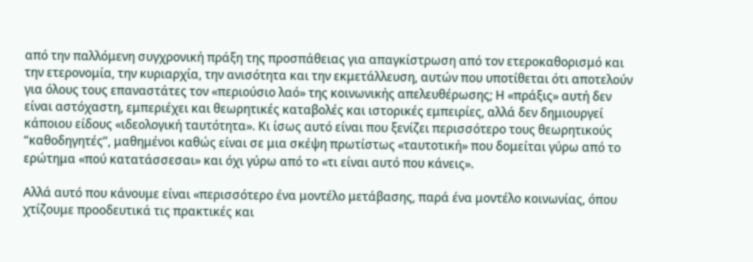από την παλλόμενη συγχρονική πράξη της προσπάθειας για απαγκίστρωση από τον ετεροκαθορισμό και την ετερονομία, την κυριαρχία, την ανισότητα και την εκμετάλλευση, αυτών που υποτίθεται ότι αποτελούν για όλους τους επαναστάτες τον «περιούσιο λαό» της κοινωνικής απελευθέρωσης; Η «πράξις» αυτή δεν είναι αστόχαστη, εμπεριέχει και θεωρητικές καταβολές και ιστορικές εμπειρίες, αλλά δεν δημιουργεί κάποιου είδους «ιδεολογική ταυτότητα». Κι ίσως αυτό είναι που ξενίζει περισσότερο τους θεωρητικούς “καθοδηγητές”, μαθημένοι καθώς είναι σε μια σκέψη πρωτίστως «ταυτοτική» που δομείται γύρω από το ερώτημα «πού κατατάσσεσαι» και όχι γύρω από το «τι είναι αυτό που κάνεις».

Αλλά αυτό που κάνουμε είναι «περισσότερο ένα μοντέλο μετάβασης, παρά ένα μοντέλο κοινωνίας, όπου χτίζουμε προοδευτικά τις πρακτικές και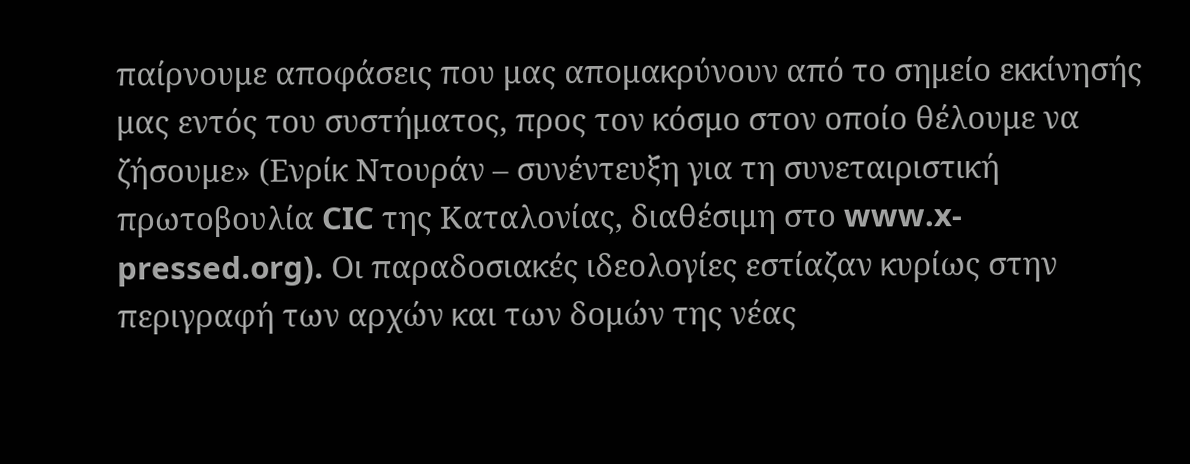παίρνουμε αποφάσεις που μας απομακρύνουν από το σημείο εκκίνησής μας εντός του συστήματος, προς τον κόσμο στον οποίο θέλουμε να ζήσουμε» (Ενρίκ Ντουράν – συνέντευξη για τη συνεταιριστική πρωτοβουλία CIC της Καταλονίας, διαθέσιμη στο www.x-pressed.org). Οι παραδοσιακές ιδεολογίες εστίαζαν κυρίως στην περιγραφή των αρχών και των δομών της νέας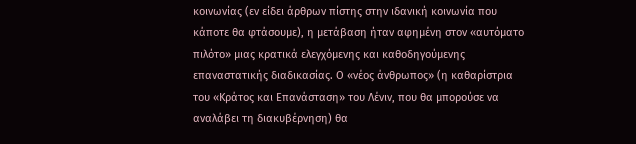κοινωνίας (εν είδει άρθρων πίστης στην ιδανική κοινωνία που κάποτε θα φτάσουμε), η μετάβαση ήταν αφημένη στον «αυτόματο πιλότο» μιας κρατικά ελεγχόμενης και καθοδηγούμενης επαναστατικής διαδικασίας. Ο «νέος άνθρωπος» (η καθαρίστρια του «Κράτος και Επανάσταση» του Λένιν, που θα μπορούσε να αναλάβει τη διακυβέρνηση) θα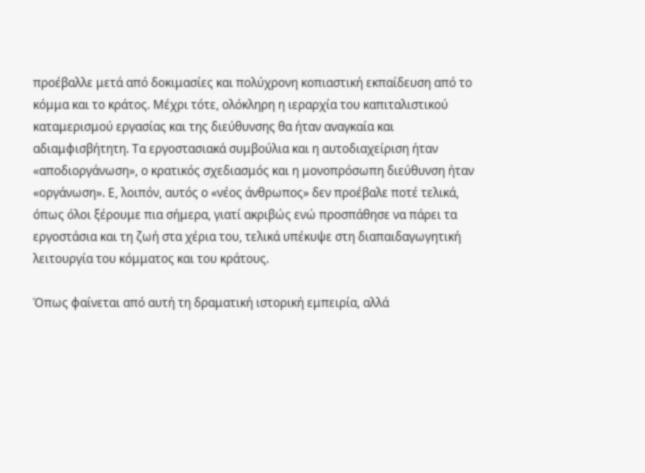προέβαλλε μετά από δοκιμασίες και πολύχρονη κοπιαστική εκπαίδευση από το κόμμα και το κράτος. Μέχρι τότε, ολόκληρη η ιεραρχία του καπιταλιστικού καταμερισμού εργασίας και της διεύθυνσης θα ήταν αναγκαία και αδιαμφισβήτητη. Τα εργοστασιακά συμβούλια και η αυτοδιαχείριση ήταν «αποδιοργάνωση», ο κρατικός σχεδιασμός και η μονοπρόσωπη διεύθυνση ήταν «οργάνωση». Ε, λοιπόν, αυτός ο «νέος άνθρωπος» δεν προέβαλε ποτέ τελικά, όπως όλοι ξέρουμε πια σήμερα, γιατί ακριβώς ενώ προσπάθησε να πάρει τα εργοστάσια και τη ζωή στα χέρια του, τελικά υπέκυψε στη διαπαιδαγωγητική λειτουργία του κόμματος και του κράτους.

Όπως φαίνεται από αυτή τη δραματική ιστορική εμπειρία, αλλά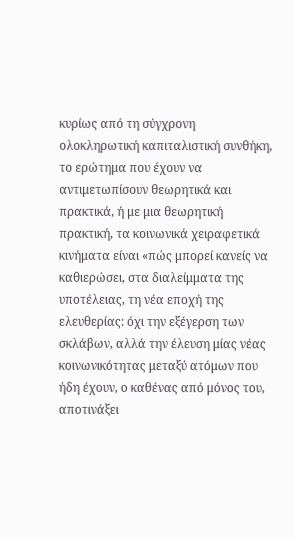κυρίως από τη σύγχρονη ολοκληρωτική καπιταλιστική συνθήκη, το ερώτημα που έχουν να αντιμετωπίσουν θεωρητικά και πρακτικά, ή με μια θεωρητική πρακτική, τα κοινωνικά χειραφετικά κινήματα είναι «πώς μπορεί κανείς να καθιερώσει, στα διαλείμματα της υποτέλειας, τη νέα εποχή της ελευθερίας: όχι την εξέγερση των σκλάβων, αλλά την έλευση μίας νέας κοινωνικότητας μεταξύ ατόμων που ήδη έχουν, ο καθένας από μόνος του, αποτινάξει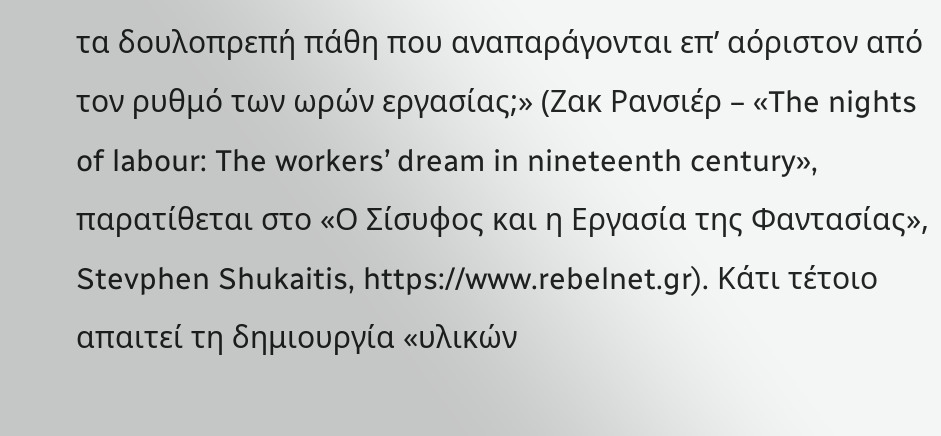τα δουλοπρεπή πάθη που αναπαράγονται επ’ αόριστον από τον ρυθμό των ωρών εργασίας;» (Ζακ Ρανσιέρ – «The nights of labour: The workers’ dream in nineteenth century», παρατίθεται στο «Ο Σίσυφος και η Εργασία της Φαντασίας», Stevphen Shukaitis, https://www.rebelnet.gr). Κάτι τέτοιο απαιτεί τη δημιουργία «υλικών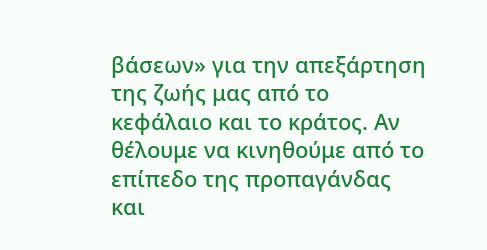βάσεων» για την απεξάρτηση της ζωής μας από το κεφάλαιο και το κράτος. Αν θέλουμε να κινηθούμε από το επίπεδο της προπαγάνδας και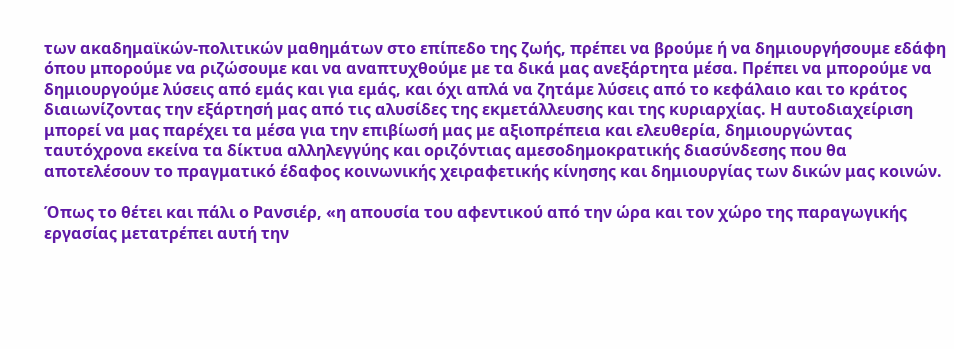των ακαδημαϊκών-πολιτικών μαθημάτων στο επίπεδο της ζωής, πρέπει να βρούμε ή να δημιουργήσουμε εδάφη όπου μπορούμε να ριζώσουμε και να αναπτυχθούμε με τα δικά μας ανεξάρτητα μέσα. Πρέπει να μπορούμε να δημιουργούμε λύσεις από εμάς και για εμάς, και όχι απλά να ζητάμε λύσεις από το κεφάλαιο και το κράτος διαιωνίζοντας την εξάρτησή μας από τις αλυσίδες της εκμετάλλευσης και της κυριαρχίας. Η αυτοδιαχείριση μπορεί να μας παρέχει τα μέσα για την επιβίωσή μας με αξιοπρέπεια και ελευθερία, δημιουργώντας ταυτόχρονα εκείνα τα δίκτυα αλληλεγγύης και οριζόντιας αμεσοδημοκρατικής διασύνδεσης που θα αποτελέσουν το πραγματικό έδαφος κοινωνικής χειραφετικής κίνησης και δημιουργίας των δικών μας κοινών.

Όπως το θέτει και πάλι ο Ρανσιέρ, «η απουσία του αφεντικού από την ώρα και τον χώρο της παραγωγικής εργασίας μετατρέπει αυτή την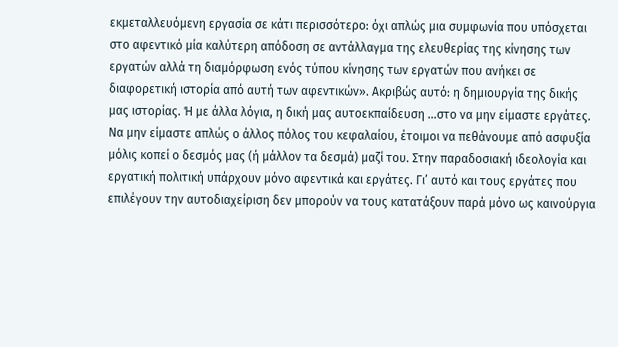εκμεταλλευόμενη εργασία σε κάτι περισσότερο: όχι απλώς μια συμφωνία που υπόσχεται στο αφεντικό μία καλύτερη απόδοση σε αντάλλαγμα της ελευθερίας της κίνησης των εργατών αλλά τη διαμόρφωση ενός τύπου κίνησης των εργατών που ανήκει σε διαφορετική ιστορία από αυτή των αφεντικών». Ακριβώς αυτό: η δημιουργία της δικής μας ιστορίας. Ή με άλλα λόγια, η δική μας αυτοεκπαίδευση …στο να μην είμαστε εργάτες. Να μην είμαστε απλώς ο άλλος πόλος του κεφαλαίου, έτοιμοι να πεθάνουμε από ασφυξία μόλις κοπεί ο δεσμός μας (ή μάλλον τα δεσμά) μαζί του. Στην παραδοσιακή ιδεολογία και εργατική πολιτική υπάρχουν μόνο αφεντικά και εργάτες. Γι’ αυτό και τους εργάτες που επιλέγουν την αυτοδιαχείριση δεν μπορούν να τους κατατάξουν παρά μόνο ως καινούργια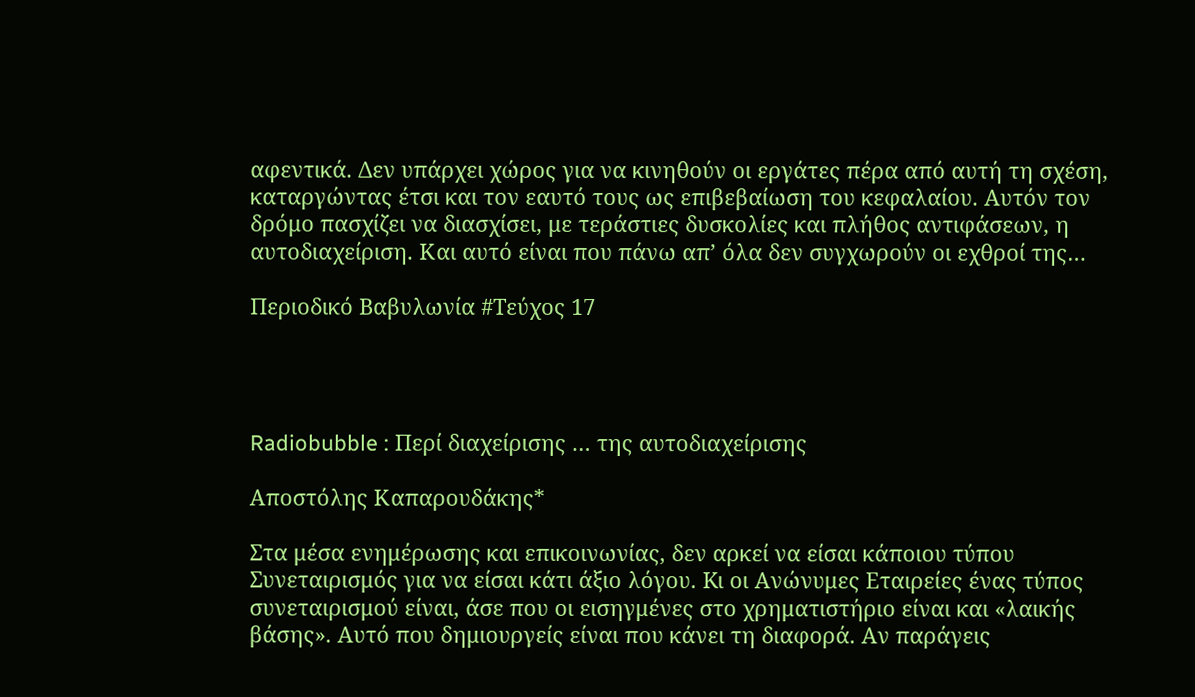αφεντικά. Δεν υπάρχει χώρος για να κινηθούν οι εργάτες πέρα από αυτή τη σχέση, καταργώντας έτσι και τον εαυτό τους ως επιβεβαίωση του κεφαλαίου. Αυτόν τον δρόμο πασχίζει να διασχίσει, με τεράστιες δυσκολίες και πλήθος αντιφάσεων, η αυτοδιαχείριση. Και αυτό είναι που πάνω απ’ όλα δεν συγχωρούν οι εχθροί της…

Περιοδικό Βαβυλωνία #Τεύχος 17




Radiobubble : Περί διαχείρισης … της αυτοδιαχείρισης

Αποστόλης Καπαρουδάκης*

Στα μέσα ενημέρωσης και επικοινωνίας, δεν αρκεί να είσαι κάποιου τύπου Συνεταιρισμός για να είσαι κάτι άξιο λόγου. Kι οι Ανώνυμες Εταιρείες ένας τύπος συνεταιρισμού είναι, άσε που οι εισηγμένες στο χρηματιστήριο είναι και «λαικής βάσης». Aυτό που δημιουργείς είναι που κάνει τη διαφορά. Αν παράγεις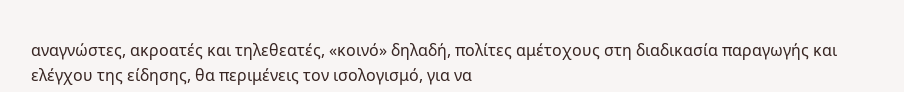αναγνώστες, ακροατές και τηλεθεατές, «κοινό» δηλαδή, πολίτες αμέτοχους στη διαδικασία παραγωγής και ελέγχου της είδησης, θα περιμένεις τον ισολογισμό, για να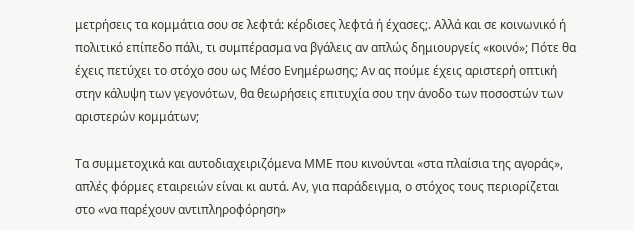μετρήσεις τα κομμάτια σου σε λεφτά: κέρδισες λεφτά ή έχασες;. Αλλά και σε κοινωνικό ή πολιτικό επίπεδο πάλι, τι συμπέρασμα να βγάλεις αν απλώς δημιουργείς «κοινό»; Πότε θα έχεις πετύχει το στόχο σου ως Μέσο Ενημέρωσης; Αν ας πούμε έχεις αριστερή οπτική στην κάλυψη των γεγονότων, θα θεωρήσεις επιτυχία σου την άνοδο των ποσοστών των αριστερών κομμάτων;

Τα συμμετοχικά και αυτοδιαχειριζόμενα ΜΜΕ που κινούνται «στα πλαίσια της αγοράς», απλές φόρμες εταιρειών είναι κι αυτά. Αν, για παράδειγμα, ο στόχος τους περιορίζεται στο «να παρέχουν αντιπληροφόρηση»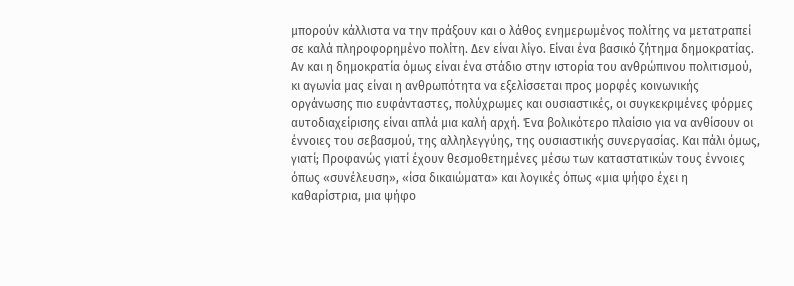μπορούν κάλλιστα να την πράξουν και ο λάθος ενημερωμένος πολίτης να μετατραπεί σε καλά πληροφορημένο πολίτη. Δεν είναι λίγο. Είναι ένα βασικό ζήτημα δημοκρατίας. Αν και η δημοκρατία όμως είναι ένα στάδιο στην ιστορία του ανθρώπινου πολιτισμού, κι αγωνία μας είναι η ανθρωπότητα να εξελίσσεται προς μορφές κοινωνικής οργάνωσης πιο ευφάνταστες, πολύχρωμες και ουσιαστικές, οι συγκεκριμένες φόρμες αυτοδιαχείρισης είναι απλά μια καλή αρχή. Ένα βολικότερο πλαίσιο για να ανθίσουν οι έννοιες του σεβασμού, της αλληλεγγύης, της ουσιαστικής συνεργασίας. Και πάλι όμως, γιατί; Προφανώς γιατί έχουν θεσμοθετημένες μέσω των καταστατικών τους έννοιες όπως «συνέλευση», «ίσα δικαιώματα» και λογικές όπως «μια ψήφο έχει η καθαρίστρια, μια ψήφο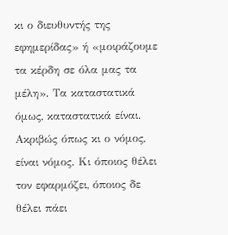κι ο διευθυντής της εφημερίδας» ή «μοιράζουμε τα κέρδη σε όλα μας τα μέλη». Τα καταστατικά όμως, καταστατικά είναι. Ακριβώς όπως κι ο νόμος, είναι νόμος. Κι όποιος θέλει τον εφαρμόζει, όποιος δε θέλει πάει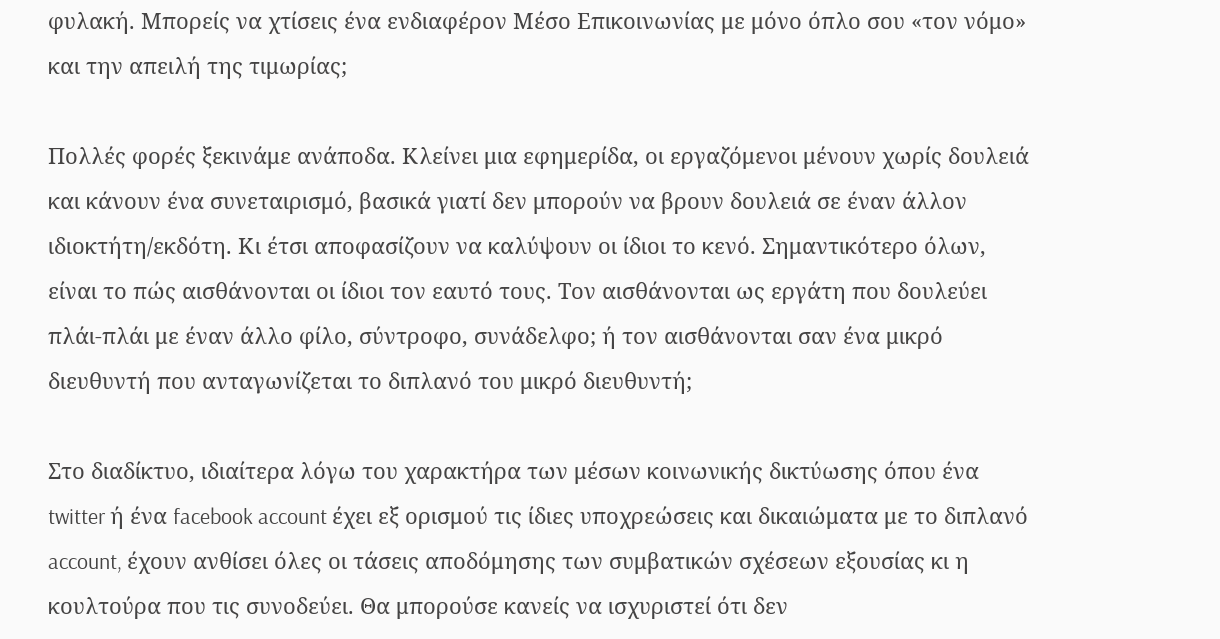φυλακή. Μπορείς να χτίσεις ένα ενδιαφέρον Μέσο Επικοινωνίας με μόνο όπλο σου «τον νόμο» και την απειλή της τιμωρίας;

Πολλές φορές ξεκινάμε ανάποδα. Κλείνει μια εφημερίδα, οι εργαζόμενοι μένουν χωρίς δουλειά και κάνουν ένα συνεταιρισμό, βασικά γιατί δεν μπορούν να βρουν δουλειά σε έναν άλλον ιδιοκτήτη/εκδότη. Κι έτσι αποφασίζουν να καλύψουν οι ίδιοι το κενό. Σημαντικότερο όλων, είναι το πώς αισθάνονται οι ίδιοι τον εαυτό τους. Τον αισθάνονται ως εργάτη που δουλεύει πλάι-πλάι με έναν άλλο φίλο, σύντροφο, συνάδελφο; ή τον αισθάνονται σαν ένα μικρό διευθυντή που ανταγωνίζεται το διπλανό του μικρό διευθυντή;

Στο διαδίκτυο, ιδιαίτερα λόγω του χαρακτήρα των μέσων κοινωνικής δικτύωσης όπου ένα twitter ή ένα facebook account έχει εξ ορισμού τις ίδιες υποχρεώσεις και δικαιώματα με το διπλανό account, έχουν ανθίσει όλες οι τάσεις αποδόμησης των συμβατικών σχέσεων εξουσίας κι η κουλτούρα που τις συνοδεύει. Θα μπορούσε κανείς να ισχυριστεί ότι δεν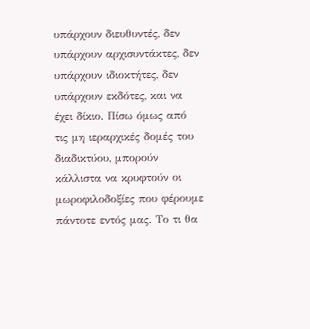υπάρχουν διευθυντές, δεν υπάρχουν αρχισυντάκτες, δεν υπάρχουν ιδιοκτήτες, δεν υπάρχουν εκδότες, και να έχει δίκιο. Πίσω όμως από τις μη ιεραρχικές δομές του διαδικτύου, μπορούν κάλλιστα να κρυφτούν οι μωροφιλοδοξίες που φέρουμε πάντοτε εντός μας. Το τι θα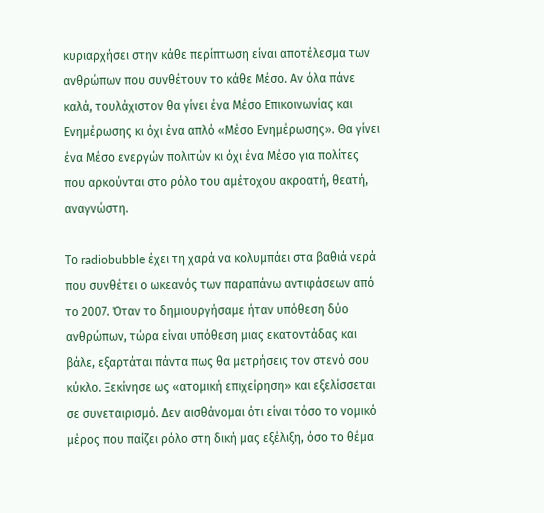κυριαρχήσει στην κάθε περίπτωση είναι αποτέλεσμα των ανθρώπων που συνθέτουν το κάθε Μέσο. Αν όλα πάνε καλά, τουλάχιστον θα γίνει ένα Μέσο Επικοινωνίας και Ενημέρωσης κι όχι ένα απλό «Μέσο Ενημέρωσης». Θα γίνει ένα Μέσο ενεργών πολιτών κι όχι ένα Μέσο για πολίτες που αρκούνται στο ρόλο του αμέτοχου ακροατή, θεατή, αναγνώστη.

Το radiobubble έχει τη χαρά να κολυμπάει στα βαθιά νερά που συνθέτει ο ωκεανός των παραπάνω αντιφάσεων από το 2007. Όταν το δημιουργήσαμε ήταν υπόθεση δύο ανθρώπων, τώρα είναι υπόθεση μιας εκατοντάδας και βάλε, εξαρτάται πάντα πως θα μετρήσεις τον στενό σου κύκλο. Ξεκίνησε ως «ατομική επιχείρηση» και εξελίσσεται σε συνεταιρισμό. Δεν αισθάνομαι ότι είναι τόσο το νομικό μέρος που παίζει ρόλο στη δική μας εξέλιξη, όσο το θέμα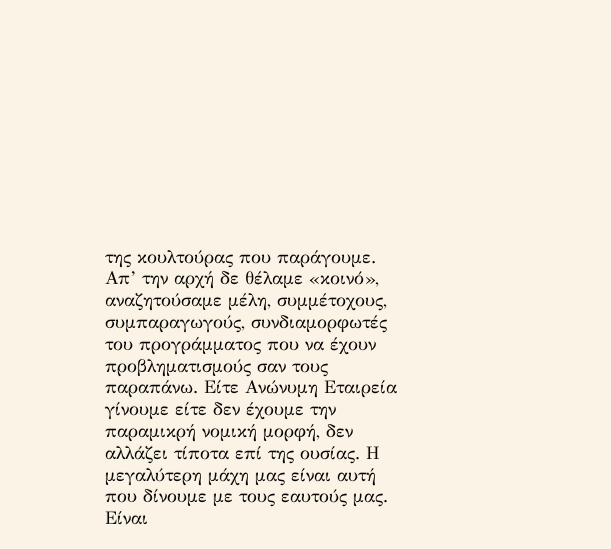της κουλτούρας που παράγουμε. Απ’ την αρχή δε θέλαμε «κοινό», αναζητούσαμε μέλη, συμμέτοχους, συμπαραγωγούς, συνδιαμορφωτές του προγράμματος που να έχουν προβληματισμούς σαν τους παραπάνω. Είτε Ανώνυμη Εταιρεία γίνουμε είτε δεν έχουμε την παραμικρή νομική μορφή, δεν αλλάζει τίποτα επί της ουσίας. Η μεγαλύτερη μάχη μας είναι αυτή που δίνουμε με τους εαυτούς μας. Είναι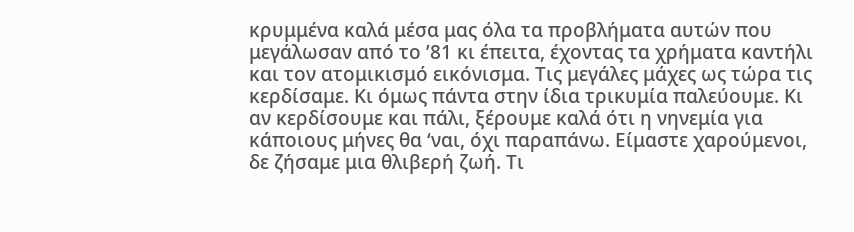κρυμμένα καλά μέσα μας όλα τα προβλήματα αυτών που μεγάλωσαν από το ’81 κι έπειτα, έχοντας τα χρήματα καντήλι και τον ατομικισμό εικόνισμα. Τις μεγάλες μάχες ως τώρα τις κερδίσαμε. Κι όμως πάντα στην ίδια τρικυμία παλεύουμε. Κι αν κερδίσουμε και πάλι, ξέρουμε καλά ότι η νηνεμία για κάποιους μήνες θα ‘ναι, όχι παραπάνω. Είμαστε χαρούμενοι, δε ζήσαμε μια θλιβερή ζωή. Τι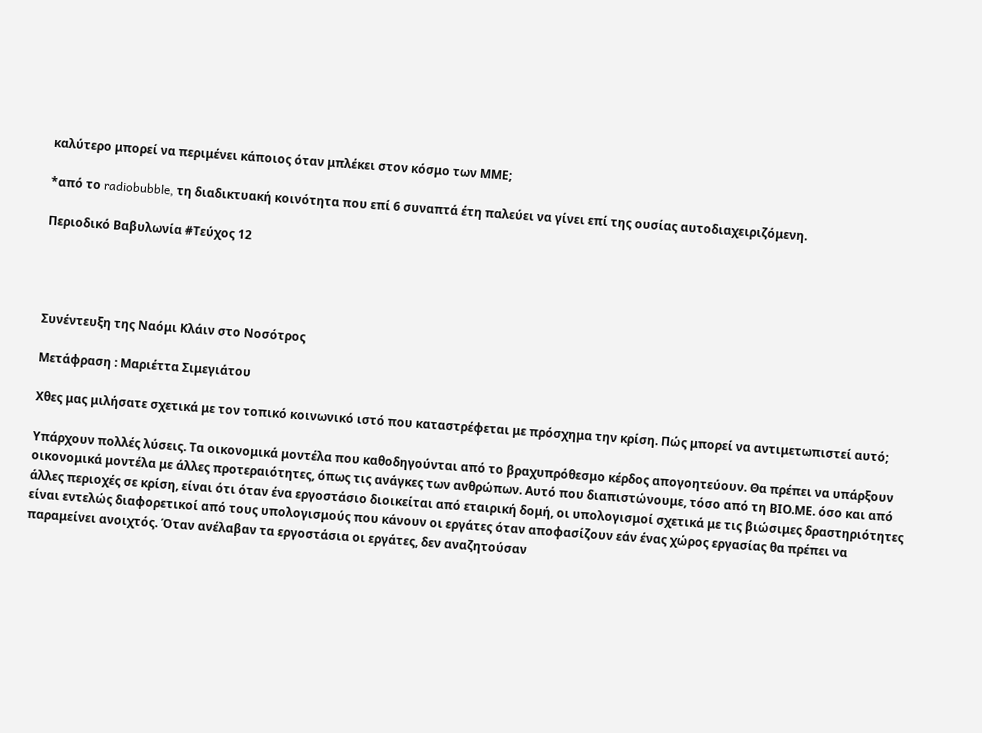καλύτερο μπορεί να περιμένει κάποιος όταν μπλέκει στον κόσμο των ΜΜΕ;

*από το radiobubble, τη διαδικτυακή κοινότητα που επί 6 συναπτά έτη παλεύει να γίνει επί της ουσίας αυτοδιαχειριζόμενη.

Περιοδικό Βαβυλωνία #Τεύχος 12




Συνέντευξη της Ναόμι Κλάιν στο Νοσότρος

Μετάφραση : Μαριέττα Σιμεγιάτου

Χθες μας μιλήσατε σχετικά με τον τοπικό κοινωνικό ιστό που καταστρέφεται με πρόσχημα την κρίση. Πώς μπορεί να αντιμετωπιστεί αυτό;

Υπάρχουν πολλές λύσεις. Τα οικονομικά μοντέλα που καθοδηγούνται από το βραχυπρόθεσμο κέρδος απογοητεύουν. Θα πρέπει να υπάρξουν οικονομικά μοντέλα με άλλες προτεραιότητες, όπως τις ανάγκες των ανθρώπων. Αυτό που διαπιστώνουμε, τόσο από τη ΒΙΟ.ΜΕ. όσο και από άλλες περιοχές σε κρίση, είναι ότι όταν ένα εργοστάσιο διοικείται από εταιρική δομή, οι υπολογισμοί σχετικά με τις βιώσιμες δραστηριότητες είναι εντελώς διαφορετικοί από τους υπολογισμούς που κάνουν οι εργάτες όταν αποφασίζουν εάν ένας χώρος εργασίας θα πρέπει να παραμείνει ανοιχτός. Όταν ανέλαβαν τα εργοστάσια οι εργάτες, δεν αναζητούσαν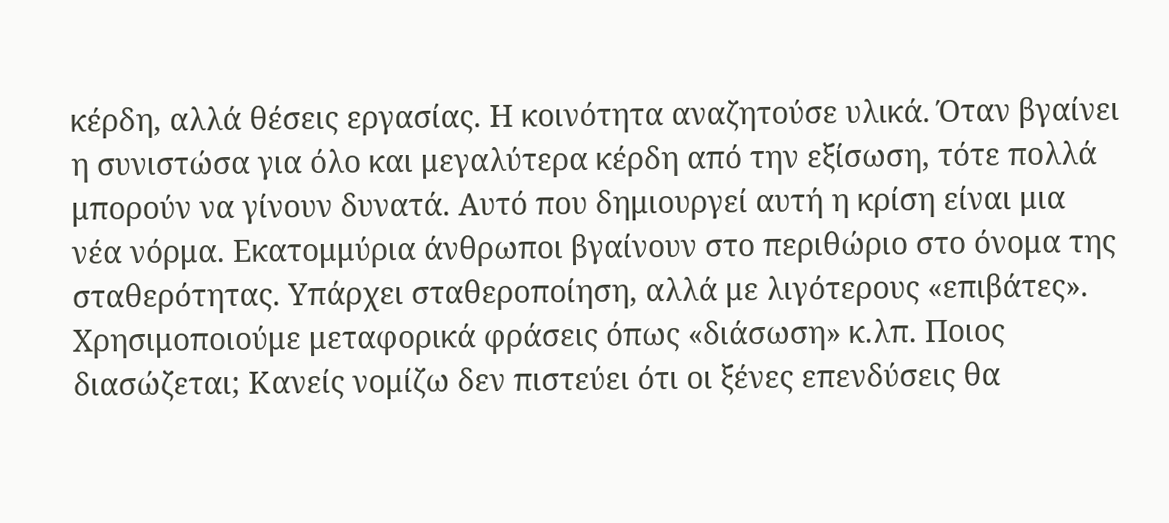κέρδη, αλλά θέσεις εργασίας. Η κοινότητα αναζητούσε υλικά. Όταν βγαίνει η συνιστώσα για όλο και μεγαλύτερα κέρδη από την εξίσωση, τότε πολλά μπορούν να γίνουν δυνατά. Αυτό που δημιουργεί αυτή η κρίση είναι μια νέα νόρμα. Εκατομμύρια άνθρωποι βγαίνουν στο περιθώριο στο όνομα της σταθερότητας. Υπάρχει σταθεροποίηση, αλλά με λιγότερους «επιβάτες». Χρησιμοποιούμε μεταφορικά φράσεις όπως «διάσωση» κ.λπ. Ποιος διασώζεται; Κανείς νομίζω δεν πιστεύει ότι οι ξένες επενδύσεις θα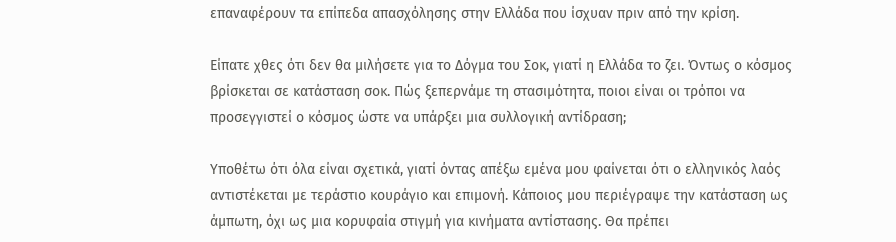επαναφέρουν τα επίπεδα απασχόλησης στην Ελλάδα που ίσχυαν πριν από την κρίση.

Είπατε χθες ότι δεν θα μιλήσετε για το Δόγμα του Σοκ, γιατί η Ελλάδα το ζει. Όντως ο κόσμος βρίσκεται σε κατάσταση σοκ. Πώς ξεπερνάμε τη στασιμότητα, ποιοι είναι οι τρόποι να προσεγγιστεί ο κόσμος ώστε να υπάρξει μια συλλογική αντίδραση;

Υποθέτω ότι όλα είναι σχετικά, γιατί όντας απέξω εμένα μου φαίνεται ότι ο ελληνικός λαός αντιστέκεται με τεράστιο κουράγιο και επιμονή. Κάποιος μου περιέγραψε την κατάσταση ως άμπωτη, όχι ως μια κορυφαία στιγμή για κινήματα αντίστασης. Θα πρέπει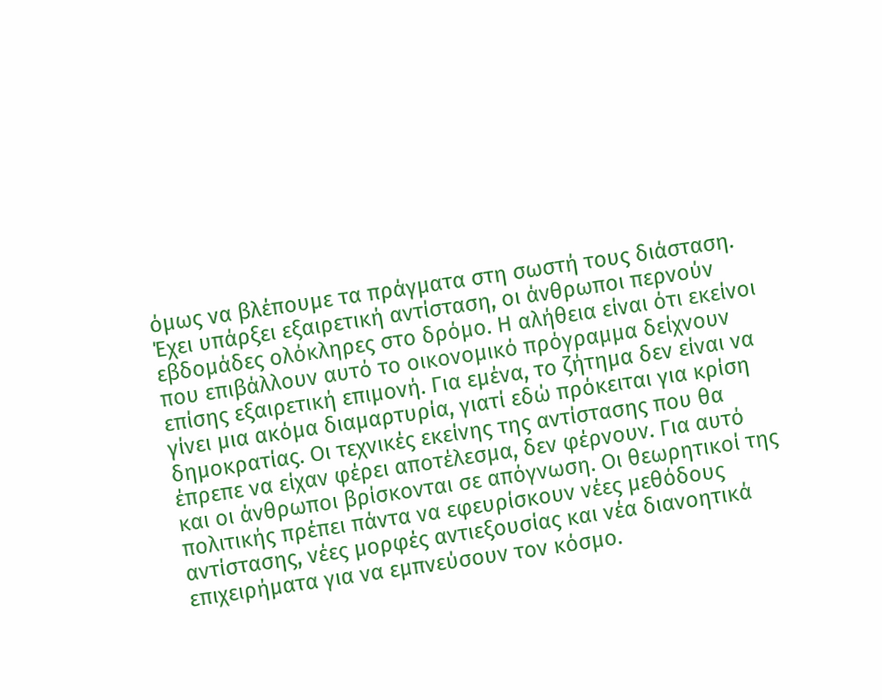όμως να βλέπουμε τα πράγματα στη σωστή τους διάσταση. Έχει υπάρξει εξαιρετική αντίσταση, οι άνθρωποι περνούν εβδομάδες ολόκληρες στο δρόμο. Η αλήθεια είναι ότι εκείνοι που επιβάλλουν αυτό το οικονομικό πρόγραμμα δείχνουν επίσης εξαιρετική επιμονή. Για εμένα, το ζήτημα δεν είναι να γίνει μια ακόμα διαμαρτυρία, γιατί εδώ πρόκειται για κρίση δημοκρατίας. Οι τεχνικές εκείνης της αντίστασης που θα έπρεπε να είχαν φέρει αποτέλεσμα, δεν φέρνουν. Για αυτό και οι άνθρωποι βρίσκονται σε απόγνωση. Οι θεωρητικοί της πολιτικής πρέπει πάντα να εφευρίσκουν νέες μεθόδους αντίστασης, νέες μορφές αντιεξουσίας και νέα διανοητικά επιχειρήματα για να εμπνεύσουν τον κόσμο.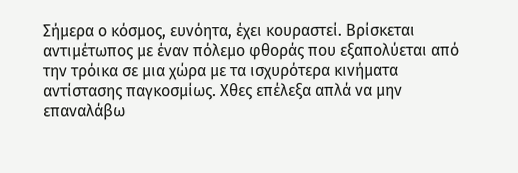Σήμερα ο κόσμος, ευνόητα, έχει κουραστεί. Βρίσκεται αντιμέτωπος με έναν πόλεμο φθοράς που εξαπολύεται από την τρόικα σε μια χώρα με τα ισχυρότερα κινήματα αντίστασης παγκοσμίως. Χθες επέλεξα απλά να μην επαναλάβω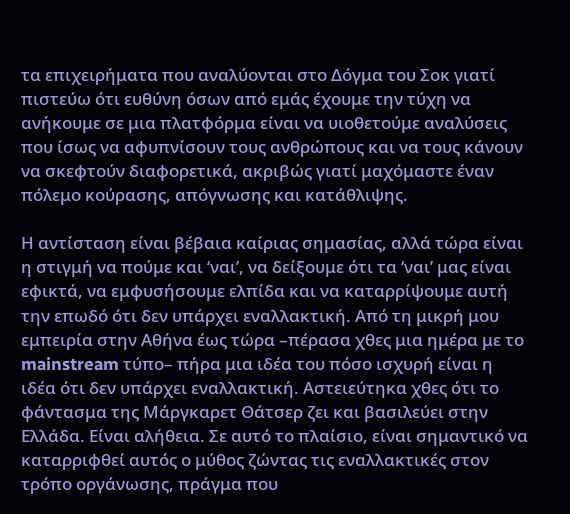τα επιχειρήματα που αναλύονται στο Δόγμα του Σοκ γιατί πιστεύω ότι ευθύνη όσων από εμάς έχουμε την τύχη να ανήκουμε σε μια πλατφόρμα είναι να υιοθετούμε αναλύσεις που ίσως να αφυπνίσουν τους ανθρώπους και να τους κάνουν να σκεφτούν διαφορετικά, ακριβώς γιατί μαχόμαστε έναν πόλεμο κούρασης, απόγνωσης και κατάθλιψης.

Η αντίσταση είναι βέβαια καίριας σημασίας, αλλά τώρα είναι η στιγμή να πούμε και ‘ναι’, να δείξουμε ότι τα ‘ναι’ μας είναι εφικτά, να εμφυσήσουμε ελπίδα και να καταρρίψουμε αυτή την επωδό ότι δεν υπάρχει εναλλακτική. Από τη μικρή μου εμπειρία στην Αθήνα έως τώρα –πέρασα χθες μια ημέρα με το mainstream τύπο– πήρα μια ιδέα του πόσο ισχυρή είναι η ιδέα ότι δεν υπάρχει εναλλακτική. Αστειεύτηκα χθες ότι το φάντασμα της Μάργκαρετ Θάτσερ ζει και βασιλεύει στην Ελλάδα. Είναι αλήθεια. Σε αυτό το πλαίσιο, είναι σημαντικό να καταρριφθεί αυτός ο μύθος ζώντας τις εναλλακτικές στον τρόπο οργάνωσης, πράγμα που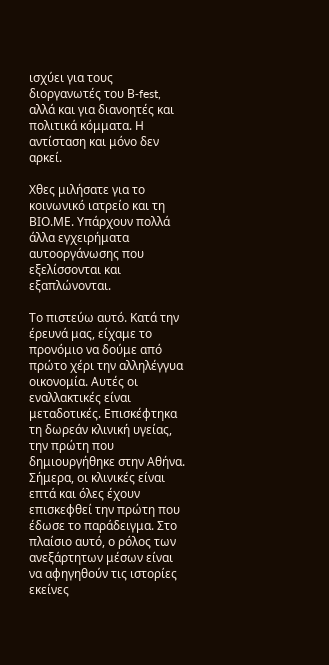ισχύει για τους διοργανωτές του Β-fest, αλλά και για διανοητές και πολιτικά κόμματα. Η αντίσταση και μόνο δεν αρκεί.

Χθες μιλήσατε για το κοινωνικό ιατρείο και τη ΒΙΟ.ΜΕ. Υπάρχουν πολλά άλλα εγχειρήματα αυτοοργάνωσης που εξελίσσονται και εξαπλώνονται.

Το πιστεύω αυτό. Κατά την έρευνά μας, είχαμε το προνόμιο να δούμε από πρώτο χέρι την αλληλέγγυα οικονομία. Αυτές οι εναλλακτικές είναι μεταδοτικές. Επισκέφτηκα τη δωρεάν κλινική υγείας, την πρώτη που δημιουργήθηκε στην Αθήνα. Σήμερα, οι κλινικές είναι επτά και όλες έχουν επισκεφθεί την πρώτη που έδωσε το παράδειγμα. Στο πλαίσιο αυτό, ο ρόλος των ανεξάρτητων μέσων είναι να αφηγηθούν τις ιστορίες εκείνες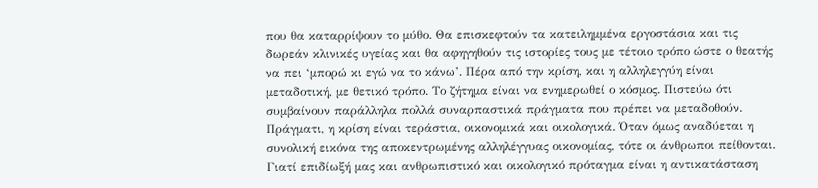που θα καταρρίψουν το μύθο. Θα επισκεφτούν τα κατειλημμένα εργοστάσια και τις δωρεάν κλινικές υγείας και θα αφηγηθούν τις ιστορίες τους με τέτοιο τρόπο ώστε ο θεατής να πει ‘μπορώ κι εγώ να το κάνω’. Πέρα από την κρίση, και η αλληλεγγύη είναι μεταδοτική, με θετικό τρόπο. Το ζήτημα είναι να ενημερωθεί ο κόσμος. Πιστεύω ότι συμβαίνουν παράλληλα πολλά συναρπαστικά πράγματα που πρέπει να μεταδοθούν. Πράγματι, η κρίση είναι τεράστια, οικονομικά και οικολογικά. Όταν όμως αναδύεται η συνολική εικόνα της αποκεντρωμένης αλληλέγγυας οικονομίας, τότε οι άνθρωποι πείθονται. Γιατί επιδίωξή μας και ανθρωπιστικό και οικολογικό πρόταγμα είναι η αντικατάσταση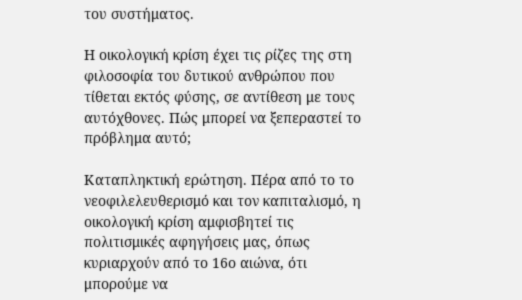του συστήματος.

Η οικολογική κρίση έχει τις ρίζες της στη φιλοσοφία του δυτικού ανθρώπου που τίθεται εκτός φύσης, σε αντίθεση με τους αυτόχθονες. Πώς μπορεί να ξεπεραστεί το πρόβλημα αυτό;

Καταπληκτική ερώτηση. Πέρα από το το νεοφιλελευθερισμό και τον καπιταλισμό, η οικολογική κρίση αμφισβητεί τις πολιτισμικές αφηγήσεις μας, όπως κυριαρχούν από το 16ο αιώνα, ότι μπορούμε να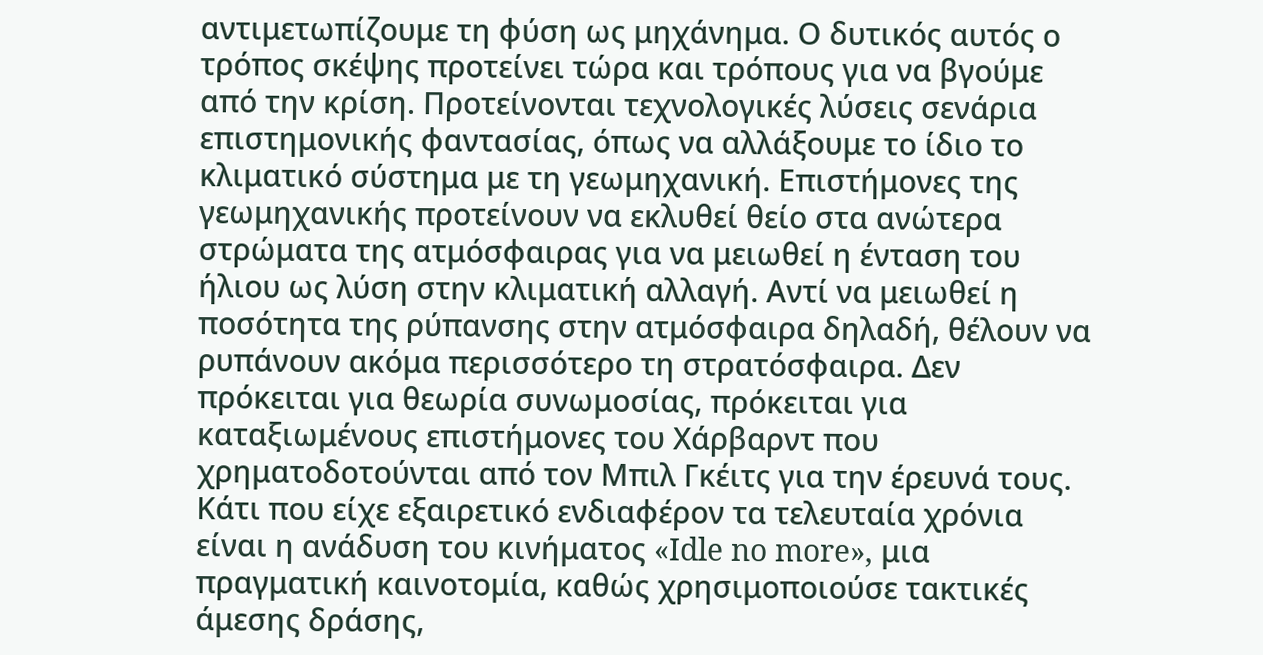αντιμετωπίζουμε τη φύση ως μηχάνημα. Ο δυτικός αυτός ο τρόπος σκέψης προτείνει τώρα και τρόπους για να βγούμε από την κρίση. Προτείνονται τεχνολογικές λύσεις σενάρια επιστημονικής φαντασίας, όπως να αλλάξουμε το ίδιο το κλιματικό σύστημα με τη γεωμηχανική. Επιστήμονες της γεωμηχανικής προτείνουν να εκλυθεί θείο στα ανώτερα στρώματα της ατμόσφαιρας για να μειωθεί η ένταση του ήλιου ως λύση στην κλιματική αλλαγή. Αντί να μειωθεί η ποσότητα της ρύπανσης στην ατμόσφαιρα δηλαδή, θέλουν να ρυπάνουν ακόμα περισσότερο τη στρατόσφαιρα. Δεν πρόκειται για θεωρία συνωμοσίας, πρόκειται για καταξιωμένους επιστήμονες του Χάρβαρντ που χρηματοδοτούνται από τον Μπιλ Γκέιτς για την έρευνά τους. Κάτι που είχε εξαιρετικό ενδιαφέρον τα τελευταία χρόνια είναι η ανάδυση του κινήματος «Idle no more», μια πραγματική καινοτομία, καθώς χρησιμοποιούσε τακτικές άμεσης δράσης,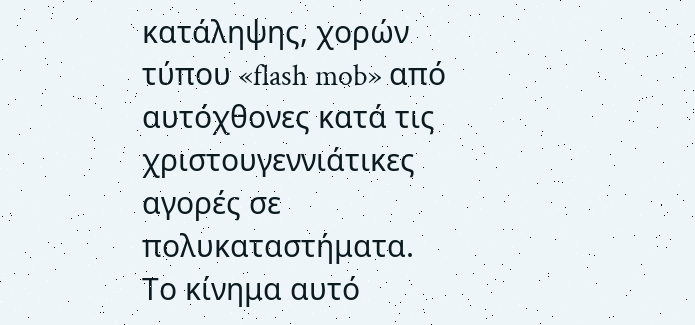κατάληψης, χορών τύπου «flash mob» από αυτόχθονες κατά τις χριστουγεννιάτικες αγορές σε πολυκαταστήματα. Το κίνημα αυτό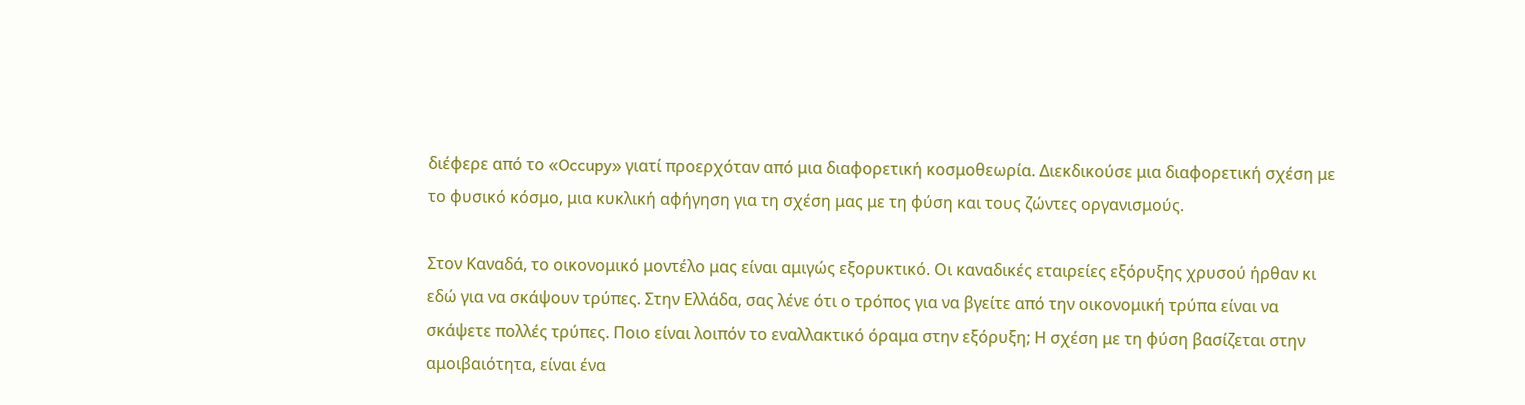διέφερε από το «Occupy» γιατί προερχόταν από μια διαφορετική κοσμοθεωρία. Διεκδικούσε μια διαφορετική σχέση με το φυσικό κόσμο, μια κυκλική αφήγηση για τη σχέση μας με τη φύση και τους ζώντες οργανισμούς.

Στον Καναδά, το οικονομικό μοντέλο μας είναι αμιγώς εξορυκτικό. Οι καναδικές εταιρείες εξόρυξης χρυσού ήρθαν κι εδώ για να σκάψουν τρύπες. Στην Ελλάδα, σας λένε ότι ο τρόπος για να βγείτε από την οικονομική τρύπα είναι να σκάψετε πολλές τρύπες. Ποιο είναι λοιπόν το εναλλακτικό όραμα στην εξόρυξη; Η σχέση με τη φύση βασίζεται στην αμοιβαιότητα, είναι ένα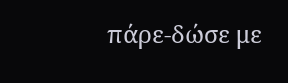πάρε-δώσε με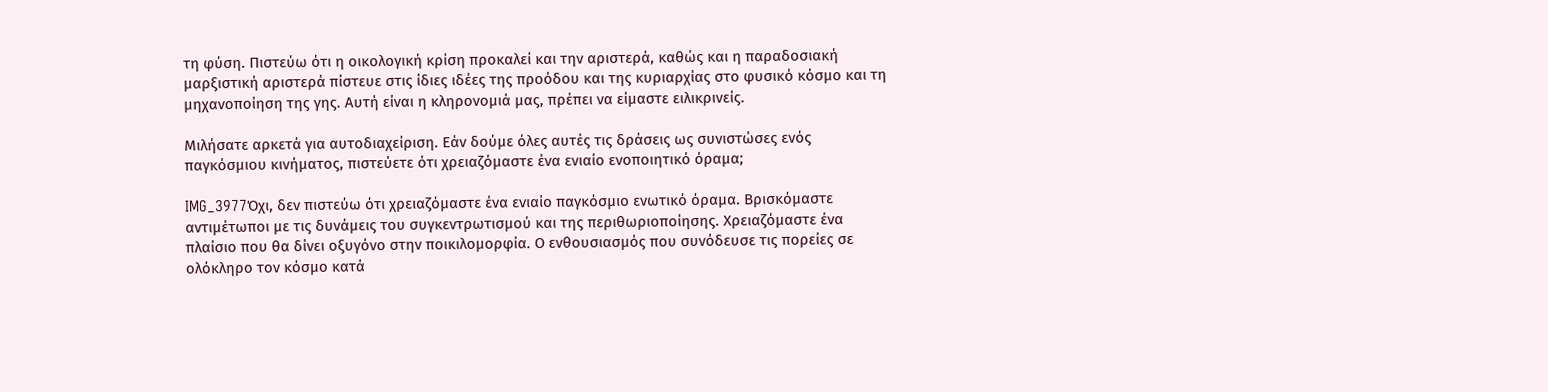τη φύση. Πιστεύω ότι η οικολογική κρίση προκαλεί και την αριστερά, καθώς και η παραδοσιακή μαρξιστική αριστερά πίστευε στις ίδιες ιδέες της προόδου και της κυριαρχίας στο φυσικό κόσμο και τη μηχανοποίηση της γης. Αυτή είναι η κληρονομιά μας, πρέπει να είμαστε ειλικρινείς.

Μιλήσατε αρκετά για αυτοδιαχείριση. Εάν δούμε όλες αυτές τις δράσεις ως συνιστώσες ενός παγκόσμιου κινήματος, πιστεύετε ότι χρειαζόμαστε ένα ενιαίο ενοποιητικό όραμα;

IMG_3977Όχι, δεν πιστεύω ότι χρειαζόμαστε ένα ενιαίο παγκόσμιο ενωτικό όραμα. Βρισκόμαστε αντιμέτωποι με τις δυνάμεις του συγκεντρωτισμού και της περιθωριοποίησης. Χρειαζόμαστε ένα πλαίσιο που θα δίνει οξυγόνο στην ποικιλομορφία. Ο ενθουσιασμός που συνόδευσε τις πορείες σε ολόκληρο τον κόσμο κατά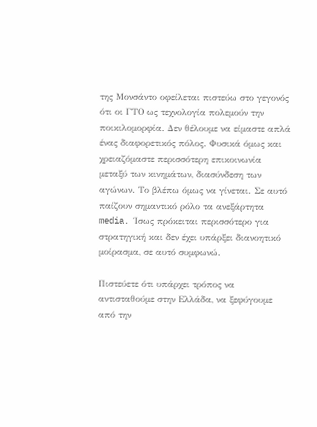της Μονσάντο οφείλεται πιστεύω στο γεγονός ότι οι ΓΤΟ ως τεχνολογία πολεμούν την ποικιλομορφία. Δεν θέλουμε να είμαστε απλά ένας διαφορετικός πόλος. Φυσικά όμως και χρειαζόμαστε περισσότερη επικοινωνία μεταξύ των κινημάτων, διασύνδεση των αγώνων. Το βλέπω όμως να γίνεται. Σε αυτό παίζουν σημαντικό ρόλο τα ανεξάρτητα media. Ίσως πρόκειται περισσότερο για στρατηγική και δεν έχει υπάρξει διανοητικό μοίρασμα, σε αυτό συμφωνώ.

Πιστεύετε ότι υπάρχει τρόπος να αντισταθούμε στην Ελλάδα, να ξεφύγουμε από την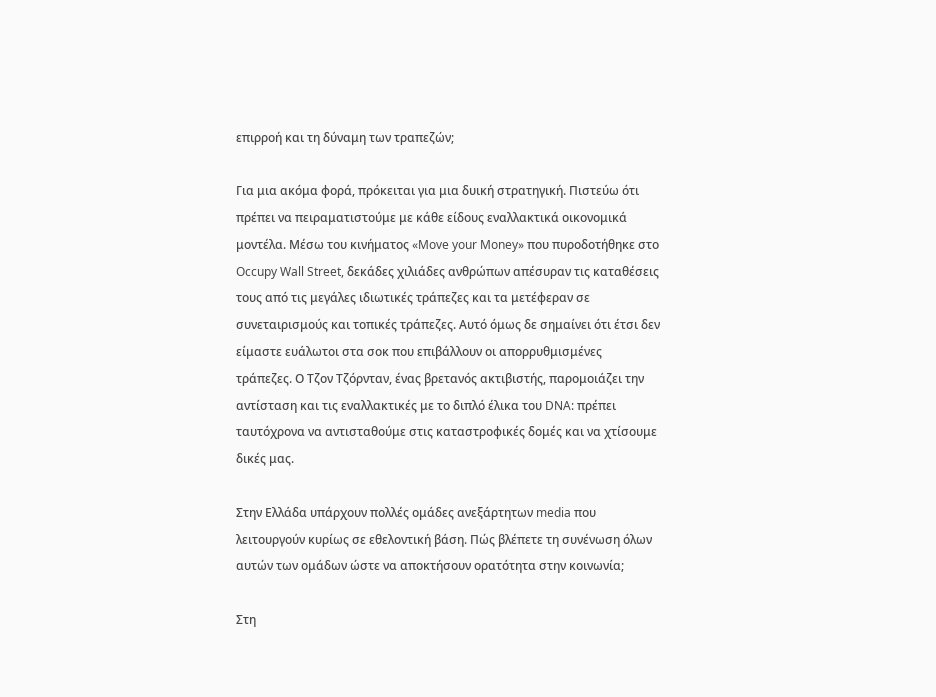επιρροή και τη δύναμη των τραπεζών;

Για μια ακόμα φορά, πρόκειται για μια δυική στρατηγική. Πιστεύω ότι πρέπει να πειραματιστούμε με κάθε είδους εναλλακτικά οικονομικά μοντέλα. Μέσω του κινήματος «Move your Money» που πυροδοτήθηκε στο Occupy Wall Street, δεκάδες χιλιάδες ανθρώπων απέσυραν τις καταθέσεις τους από τις μεγάλες ιδιωτικές τράπεζες και τα μετέφεραν σε συνεταιρισμούς και τοπικές τράπεζες. Αυτό όμως δε σημαίνει ότι έτσι δεν είμαστε ευάλωτοι στα σοκ που επιβάλλουν οι απορρυθμισμένες τράπεζες. Ο Τζον Τζόρνταν, ένας βρετανός ακτιβιστής, παρομοιάζει την αντίσταση και τις εναλλακτικές με το διπλό έλικα του DNA: πρέπει ταυτόχρονα να αντισταθούμε στις καταστροφικές δομές και να χτίσουμε δικές μας.

Στην Ελλάδα υπάρχουν πολλές ομάδες ανεξάρτητων media που λειτουργούν κυρίως σε εθελοντική βάση. Πώς βλέπετε τη συνένωση όλων αυτών των ομάδων ώστε να αποκτήσουν ορατότητα στην κοινωνία;

Στη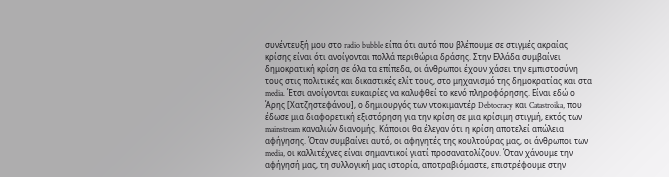συνέντευξή μου στο radio bubble είπα ότι αυτό που βλέπουμε σε στιγμές ακραίας κρίσης είναι ότι ανοίγονται πολλά περιθώρια δράσης. Στην Ελλάδα συμβαίνει δημοκρατική κρίση σε όλα τα επίπεδα, οι άνθρωποι έχουν χάσει την εμπιστοσύνη τους στις πολιτικές και δικαστικές ελίτ τους, στο μηχανισμό της δημοκρατίας και στα media. Έτσι ανοίγονται ευκαιρίες να καλυφθεί το κενό πληροφόρησης. Είναι εδώ ο Άρης [Χατζηστεφάνου], ο δημιουργός των ντοκιμαντέρ Debtocracy και Catastroika, που έδωσε μια διαφορετική εξιστόρηση για την κρίση σε μια κρίσιμη στιγμή, εκτός των mainstream καναλιών διανομής. Κάποιοι θα έλεγαν ότι η κρίση αποτελεί απώλεια αφήγησης. Όταν συμβαίνει αυτό, οι αφηγητές της κουλτούρας μας, οι άνθρωποι των media, οι καλλιτέχνες είναι σημαντικοί γιατί προσανατολίζουν. Όταν χάνουμε την αφήγησή μας, τη συλλογική μας ιστορία, αποτραβιόμαστε, επιστρέφουμε στην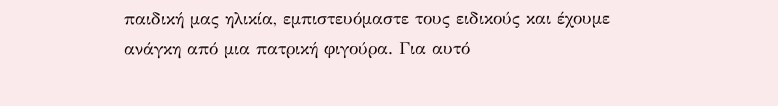παιδική μας ηλικία, εμπιστευόμαστε τους ειδικούς και έχουμε ανάγκη από μια πατρική φιγούρα. Για αυτό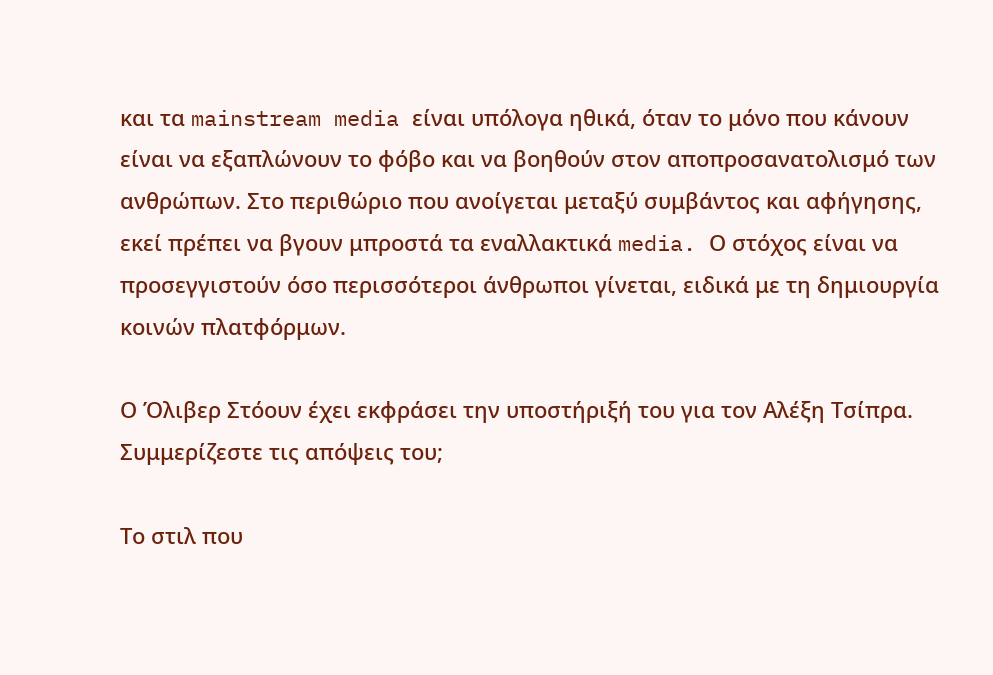και τα mainstream media είναι υπόλογα ηθικά, όταν το μόνο που κάνουν είναι να εξαπλώνουν το φόβο και να βοηθούν στον αποπροσανατολισμό των ανθρώπων. Στο περιθώριο που ανοίγεται μεταξύ συμβάντος και αφήγησης, εκεί πρέπει να βγουν μπροστά τα εναλλακτικά media. Ο στόχος είναι να προσεγγιστούν όσο περισσότεροι άνθρωποι γίνεται, ειδικά με τη δημιουργία κοινών πλατφόρμων.

Ο Όλιβερ Στόουν έχει εκφράσει την υποστήριξή του για τον Αλέξη Τσίπρα. Συμμερίζεστε τις απόψεις του;

Το στιλ που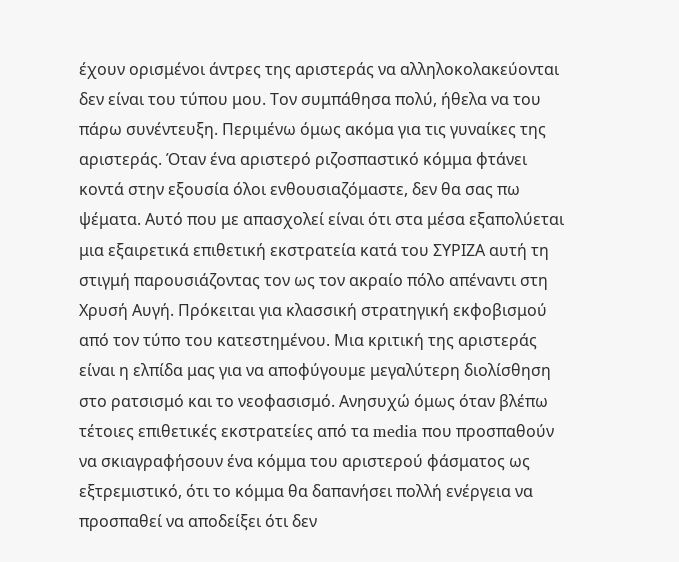έχουν ορισμένοι άντρες της αριστεράς να αλληλοκολακεύονται δεν είναι του τύπου μου. Τον συμπάθησα πολύ, ήθελα να του πάρω συνέντευξη. Περιμένω όμως ακόμα για τις γυναίκες της αριστεράς. Όταν ένα αριστερό ριζοσπαστικό κόμμα φτάνει κοντά στην εξουσία όλοι ενθουσιαζόμαστε, δεν θα σας πω ψέματα. Αυτό που με απασχολεί είναι ότι στα μέσα εξαπολύεται μια εξαιρετικά επιθετική εκστρατεία κατά του ΣΥΡΙΖΑ αυτή τη στιγμή παρουσιάζοντας τον ως τον ακραίο πόλο απέναντι στη Χρυσή Αυγή. Πρόκειται για κλασσική στρατηγική εκφοβισμού από τον τύπο του κατεστημένου. Μια κριτική της αριστεράς είναι η ελπίδα μας για να αποφύγουμε μεγαλύτερη διολίσθηση στο ρατσισμό και το νεοφασισμό. Ανησυχώ όμως όταν βλέπω τέτοιες επιθετικές εκστρατείες από τα media που προσπαθούν να σκιαγραφήσουν ένα κόμμα του αριστερού φάσματος ως εξτρεμιστικό, ότι το κόμμα θα δαπανήσει πολλή ενέργεια να προσπαθεί να αποδείξει ότι δεν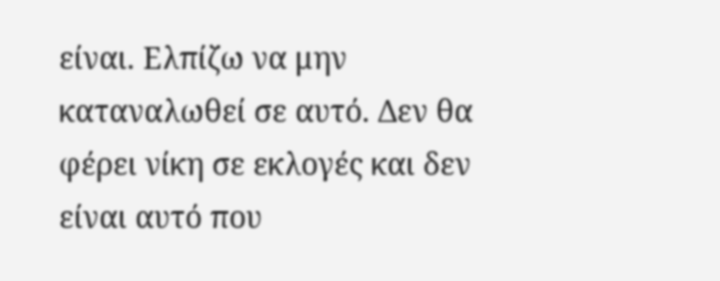είναι. Ελπίζω να μην καταναλωθεί σε αυτό. Δεν θα  φέρει νίκη σε εκλογές και δεν είναι αυτό που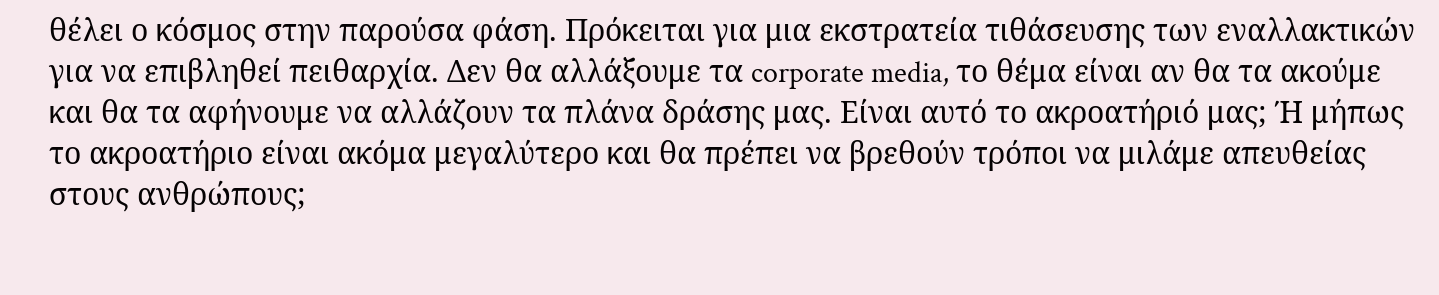θέλει ο κόσμος στην παρούσα φάση. Πρόκειται για μια εκστρατεία τιθάσευσης των εναλλακτικών για να επιβληθεί πειθαρχία. Δεν θα αλλάξουμε τα corporate media, το θέμα είναι αν θα τα ακούμε και θα τα αφήνουμε να αλλάζουν τα πλάνα δράσης μας. Είναι αυτό το ακροατήριό μας; Ή μήπως το ακροατήριο είναι ακόμα μεγαλύτερο και θα πρέπει να βρεθούν τρόποι να μιλάμε απευθείας στους ανθρώπους;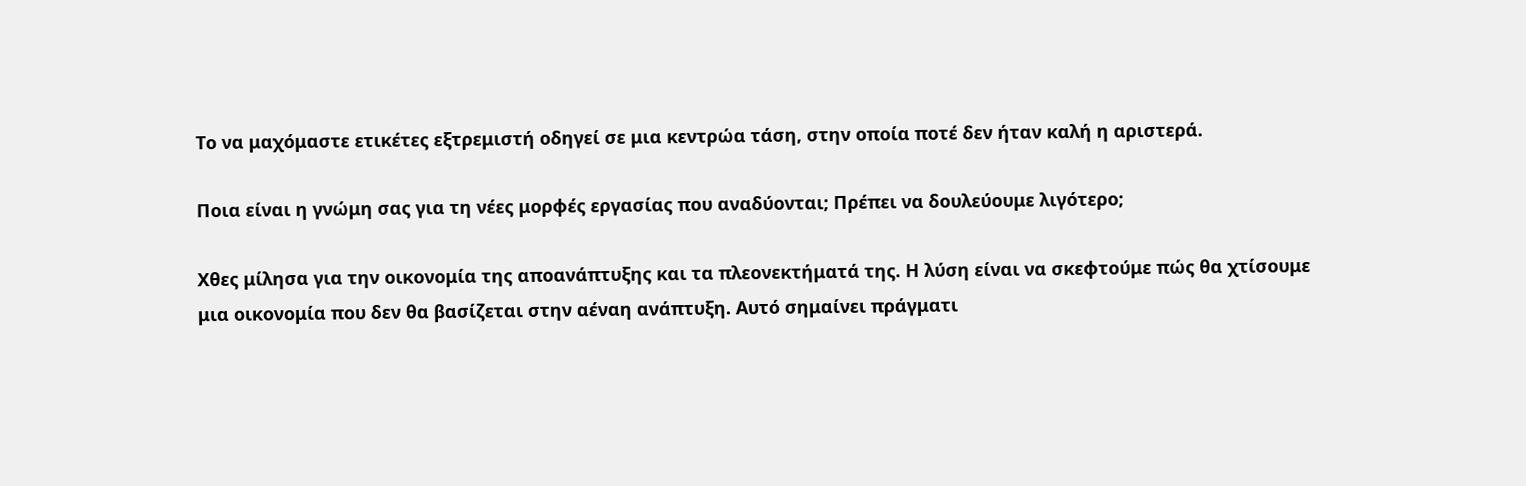Το να μαχόμαστε ετικέτες εξτρεμιστή οδηγεί σε μια κεντρώα τάση, στην οποία ποτέ δεν ήταν καλή η αριστερά.

Ποια είναι η γνώμη σας για τη νέες μορφές εργασίας που αναδύονται; Πρέπει να δουλεύουμε λιγότερο;

Χθες μίλησα για την οικονομία της αποανάπτυξης και τα πλεονεκτήματά της. Η λύση είναι να σκεφτούμε πώς θα χτίσουμε μια οικονομία που δεν θα βασίζεται στην αέναη ανάπτυξη. Αυτό σημαίνει πράγματι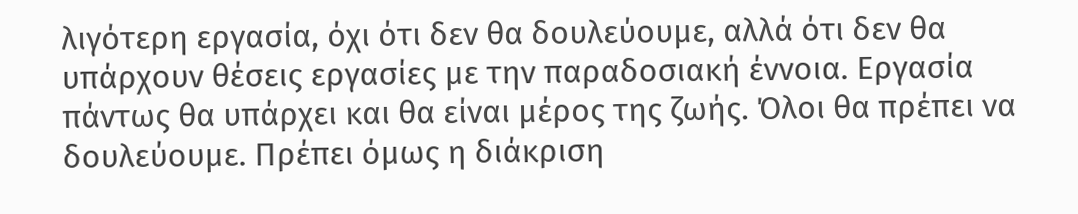λιγότερη εργασία, όχι ότι δεν θα δουλεύουμε, αλλά ότι δεν θα υπάρχουν θέσεις εργασίες με την παραδοσιακή έννοια. Εργασία πάντως θα υπάρχει και θα είναι μέρος της ζωής. Όλοι θα πρέπει να δουλεύουμε. Πρέπει όμως η διάκριση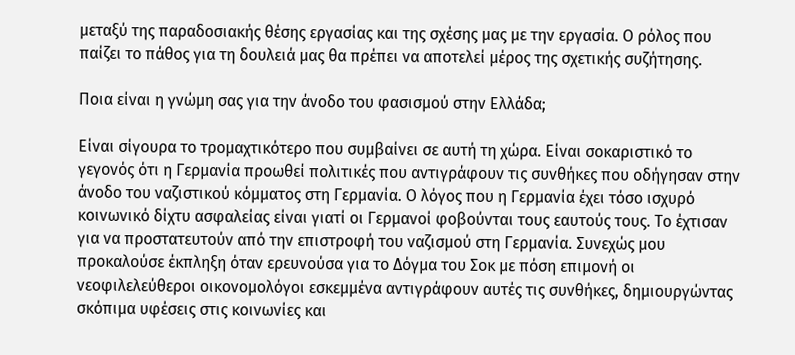μεταξύ της παραδοσιακής θέσης εργασίας και της σχέσης μας με την εργασία. Ο ρόλος που παίζει το πάθος για τη δουλειά μας θα πρέπει να αποτελεί μέρος της σχετικής συζήτησης.

Ποια είναι η γνώμη σας για την άνοδο του φασισμού στην Ελλάδα;

Είναι σίγουρα το τρομαχτικότερο που συμβαίνει σε αυτή τη χώρα. Είναι σοκαριστικό το γεγονός ότι η Γερμανία προωθεί πολιτικές που αντιγράφουν τις συνθήκες που οδήγησαν στην άνοδο του ναζιστικού κόμματος στη Γερμανία. Ο λόγος που η Γερμανία έχει τόσο ισχυρό κοινωνικό δίχτυ ασφαλείας είναι γιατί οι Γερμανοί φοβούνται τους εαυτούς τους. Το έχτισαν για να προστατευτούν από την επιστροφή του ναζισμού στη Γερμανία. Συνεχώς μου προκαλούσε έκπληξη όταν ερευνούσα για το Δόγμα του Σοκ με πόση επιμονή οι νεοφιλελεύθεροι οικονομολόγοι εσκεμμένα αντιγράφουν αυτές τις συνθήκες, δημιουργώντας σκόπιμα υφέσεις στις κοινωνίες και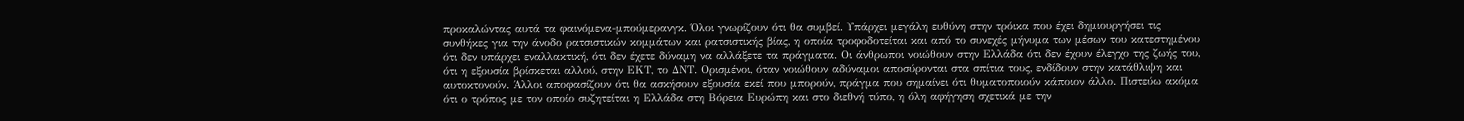προκαλώντας αυτά τα φαινόμενα-μπούμερανγκ. Όλοι γνωρίζουν ότι θα συμβεί. Υπάρχει μεγάλη ευθύνη στην τρόικα που έχει δημιουργήσει τις συνθήκες για την άνοδο ρατσιστικών κομμάτων και ρατσιστικής βίας, η οποία τροφοδοτείται και από το συνεχές μήνυμα των μέσων του κατεστημένου ότι δεν υπάρχει εναλλακτική, ότι δεν έχετε δύναμη να αλλάξετε τα πράγματα. Οι άνθρωποι νοιώθουν στην Ελλάδα ότι δεν έχουν έλεγχο της ζωής του, ότι η εξουσία βρίσκεται αλλού, στην ΕΚΤ, το ΔΝΤ. Ορισμένοι, όταν νοιώθουν αδύναμοι αποσύρονται στα σπίτια τους, ενδίδουν στην κατάθλιψη και αυτοκτονούν. Άλλοι αποφασίζουν ότι θα ασκήσουν εξουσία εκεί που μπορούν, πράγμα που σημαίνει ότι θυματοποιούν κάποιον άλλο. Πιστεύω ακόμα ότι ο τρόπος με τον οποίο συζητείται η Ελλάδα στη Βόρεια Ευρώπη και στο διεθνή τύπο, η όλη αφήγηση σχετικά με την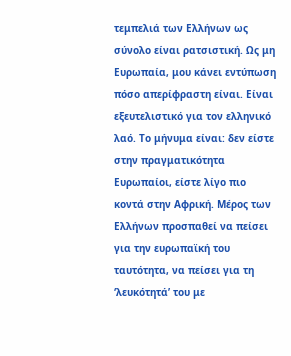τεμπελιά των Ελλήνων ως σύνολο είναι ρατσιστική. Ως μη Ευρωπαία, μου κάνει εντύπωση πόσο απερίφραστη είναι. Είναι εξευτελιστικό για τον ελληνικό λαό. Το μήνυμα είναι: δεν είστε στην πραγματικότητα Ευρωπαίοι, είστε λίγο πιο κοντά στην Αφρική. Μέρος των Ελλήνων προσπαθεί να πείσει για την ευρωπαϊκή του ταυτότητα, να πείσει για τη ‘λευκότητά’ του με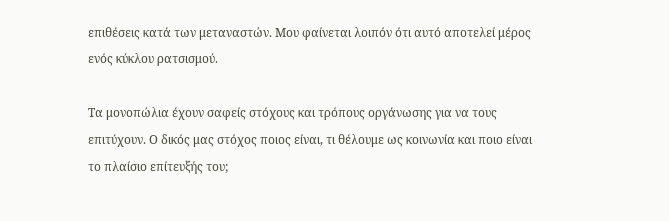επιθέσεις κατά των μεταναστών. Μου φαίνεται λοιπόν ότι αυτό αποτελεί μέρος ενός κύκλου ρατσισμού.

Τα μονοπώλια έχουν σαφείς στόχους και τρόπους οργάνωσης για να τους επιτύχουν. Ο δικός μας στόχος ποιος είναι, τι θέλουμε ως κοινωνία και ποιο είναι το πλαίσιο επίτευξής του;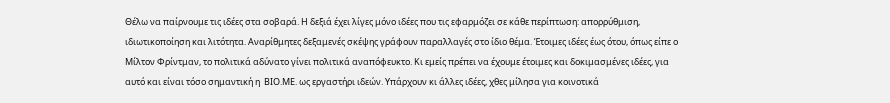Θέλω να παίρνουμε τις ιδέες στα σοβαρά. Η δεξιά έχει λίγες μόνο ιδέες που τις εφαρμόζει σε κάθε περίπτωση: απορρύθμιση, ιδιωτικοποίηση και λιτότητα. Αναρίθμητες δεξαμενές σκέψης γράφουν παραλλαγές στο ίδιο θέμα. Έτοιμες ιδέες έως ότου, όπως είπε ο Μίλτον Φρίντμαν, το πολιτικά αδύνατο γίνει πολιτικά αναπόφευκτο. Κι εμείς πρέπει να έχουμε έτοιμες και δοκιμασμένες ιδέες, για αυτό και είναι τόσο σημαντική η  ΒΙΟ.ΜΕ. ως εργαστήρι ιδεών. Υπάρχουν κι άλλες ιδέες, χθες μίλησα για κοινοτικά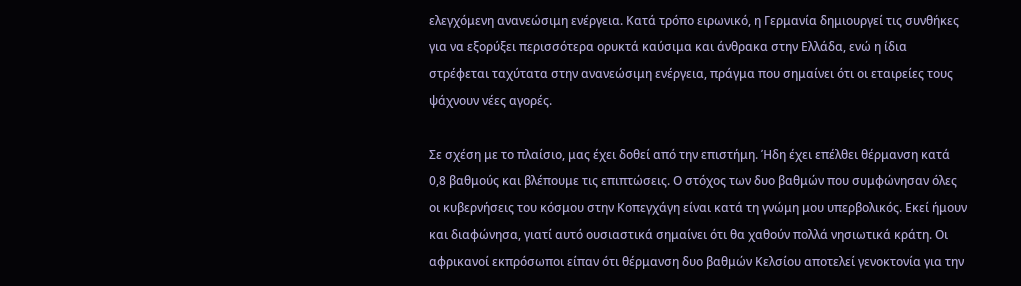ελεγχόμενη ανανεώσιμη ενέργεια. Κατά τρόπο ειρωνικό, η Γερμανία δημιουργεί τις συνθήκες για να εξορύξει περισσότερα ορυκτά καύσιμα και άνθρακα στην Ελλάδα, ενώ η ίδια στρέφεται ταχύτατα στην ανανεώσιμη ενέργεια, πράγμα που σημαίνει ότι οι εταιρείες τους ψάχνουν νέες αγορές.

Σε σχέση με το πλαίσιο, μας έχει δοθεί από την επιστήμη. Ήδη έχει επέλθει θέρμανση κατά 0,8 βαθμούς και βλέπουμε τις επιπτώσεις. Ο στόχος των δυο βαθμών που συμφώνησαν όλες οι κυβερνήσεις του κόσμου στην Κοπεγχάγη είναι κατά τη γνώμη μου υπερβολικός. Εκεί ήμουν και διαφώνησα, γιατί αυτό ουσιαστικά σημαίνει ότι θα χαθούν πολλά νησιωτικά κράτη. Οι αφρικανοί εκπρόσωποι είπαν ότι θέρμανση δυο βαθμών Κελσίου αποτελεί γενοκτονία για την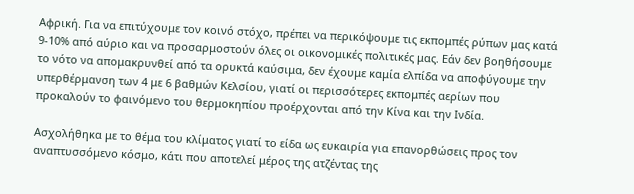Αφρική. Για να επιτύχουμε τον κοινό στόχο, πρέπει να περικόψουμε τις εκπομπές ρύπων μας κατά 9-10% από αύριο και να προσαρμοστούν όλες οι οικονομικές πολιτικές μας. Εάν δεν βοηθήσουμε το νότο να απομακρυνθεί από τα ορυκτά καύσιμα, δεν έχουμε καμία ελπίδα να αποφύγουμε την υπερθέρμανση των 4 με 6 βαθμών Κελσίου, γιατί οι περισσότερες εκπομπές αερίων που προκαλούν το φαινόμενο του θερμοκηπίου προέρχονται από την Κίνα και την Ινδία.

Ασχολήθηκα με το θέμα του κλίματος γιατί το είδα ως ευκαιρία για επανορθώσεις προς τον αναπτυσσόμενο κόσμο, κάτι που αποτελεί μέρος της ατζέντας της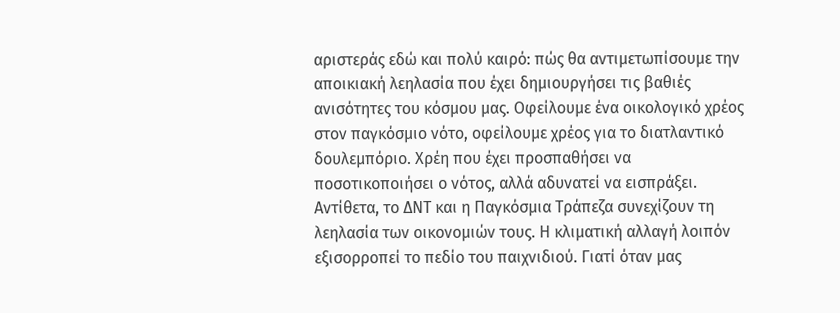αριστεράς εδώ και πολύ καιρό: πώς θα αντιμετωπίσουμε την αποικιακή λεηλασία που έχει δημιουργήσει τις βαθιές ανισότητες του κόσμου μας. Οφείλουμε ένα οικολογικό χρέος στον παγκόσμιο νότο, οφείλουμε χρέος για το διατλαντικό δουλεμπόριο. Χρέη που έχει προσπαθήσει να ποσοτικοποιήσει ο νότος, αλλά αδυνατεί να εισπράξει. Αντίθετα, το ΔΝΤ και η Παγκόσμια Τράπεζα συνεχίζουν τη λεηλασία των οικονομιών τους. Η κλιματική αλλαγή λοιπόν εξισορροπεί το πεδίο του παιχνιδιού. Γιατί όταν μας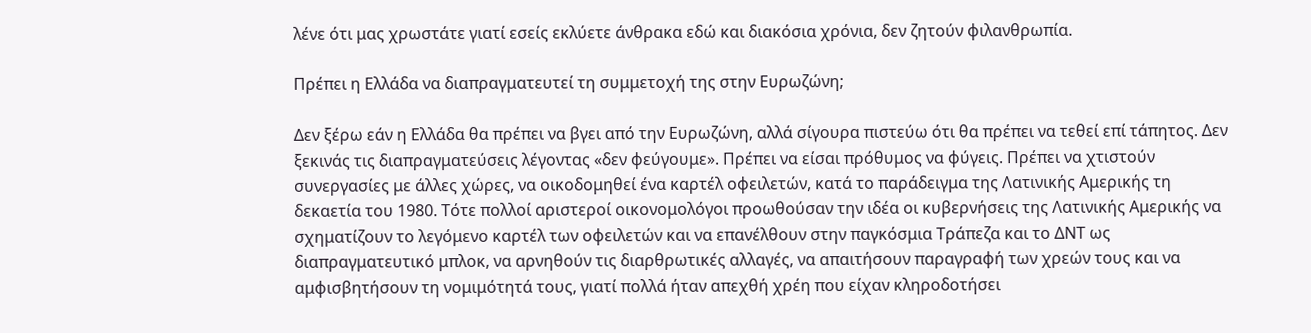λένε ότι μας χρωστάτε γιατί εσείς εκλύετε άνθρακα εδώ και διακόσια χρόνια, δεν ζητούν φιλανθρωπία.

Πρέπει η Ελλάδα να διαπραγματευτεί τη συμμετοχή της στην Ευρωζώνη;

Δεν ξέρω εάν η Ελλάδα θα πρέπει να βγει από την Ευρωζώνη, αλλά σίγουρα πιστεύω ότι θα πρέπει να τεθεί επί τάπητος. Δεν ξεκινάς τις διαπραγματεύσεις λέγοντας «δεν φεύγουμε». Πρέπει να είσαι πρόθυμος να φύγεις. Πρέπει να χτιστούν συνεργασίες με άλλες χώρες, να οικοδομηθεί ένα καρτέλ οφειλετών, κατά το παράδειγμα της Λατινικής Αμερικής τη δεκαετία του 1980. Τότε πολλοί αριστεροί οικονομολόγοι προωθούσαν την ιδέα οι κυβερνήσεις της Λατινικής Αμερικής να σχηματίζουν το λεγόμενο καρτέλ των οφειλετών και να επανέλθουν στην παγκόσμια Τράπεζα και το ΔΝΤ ως διαπραγματευτικό μπλοκ, να αρνηθούν τις διαρθρωτικές αλλαγές, να απαιτήσουν παραγραφή των χρεών τους και να αμφισβητήσουν τη νομιμότητά τους, γιατί πολλά ήταν απεχθή χρέη που είχαν κληροδοτήσει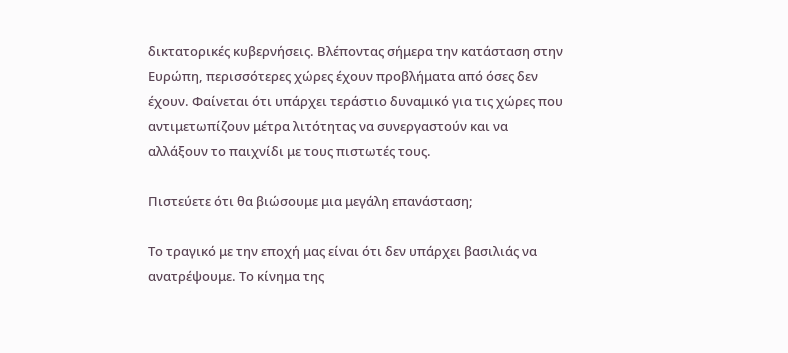δικτατορικές κυβερνήσεις. Βλέποντας σήμερα την κατάσταση στην Ευρώπη, περισσότερες χώρες έχουν προβλήματα από όσες δεν έχουν. Φαίνεται ότι υπάρχει τεράστιο δυναμικό για τις χώρες που αντιμετωπίζουν μέτρα λιτότητας να συνεργαστούν και να αλλάξουν το παιχνίδι με τους πιστωτές τους.

Πιστεύετε ότι θα βιώσουμε μια μεγάλη επανάσταση;

Το τραγικό με την εποχή μας είναι ότι δεν υπάρχει βασιλιάς να ανατρέψουμε. Το κίνημα της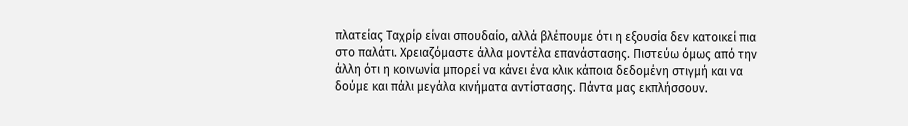πλατείας Ταχρίρ είναι σπουδαίο, αλλά βλέπουμε ότι η εξουσία δεν κατοικεί πια στο παλάτι. Χρειαζόμαστε άλλα μοντέλα επανάστασης. Πιστεύω όμως από την άλλη ότι η κοινωνία μπορεί να κάνει ένα κλικ κάποια δεδομένη στιγμή και να δούμε και πάλι μεγάλα κινήματα αντίστασης. Πάντα μας εκπλήσσουν.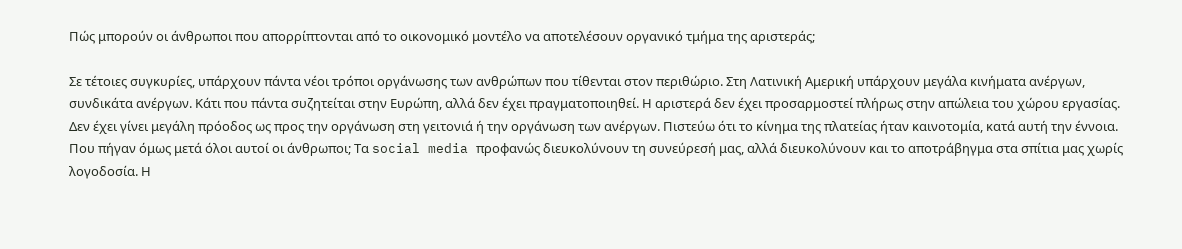Πώς μπορούν οι άνθρωποι που απορρίπτονται από το οικονομικό μοντέλο να αποτελέσουν οργανικό τμήμα της αριστεράς;

Σε τέτοιες συγκυρίες, υπάρχουν πάντα νέοι τρόποι οργάνωσης των ανθρώπων που τίθενται στον περιθώριο. Στη Λατινική Αμερική υπάρχουν μεγάλα κινήματα ανέργων, συνδικάτα ανέργων. Κάτι που πάντα συζητείται στην Ευρώπη, αλλά δεν έχει πραγματοποιηθεί. Η αριστερά δεν έχει προσαρμοστεί πλήρως στην απώλεια του χώρου εργασίας. Δεν έχει γίνει μεγάλη πρόοδος ως προς την οργάνωση στη γειτονιά ή την οργάνωση των ανέργων. Πιστεύω ότι το κίνημα της πλατείας ήταν καινοτομία, κατά αυτή την έννοια. Που πήγαν όμως μετά όλοι αυτοί οι άνθρωποι; Τα social media προφανώς διευκολύνουν τη συνεύρεσή μας, αλλά διευκολύνουν και το αποτράβηγμα στα σπίτια μας χωρίς λογοδοσία. Η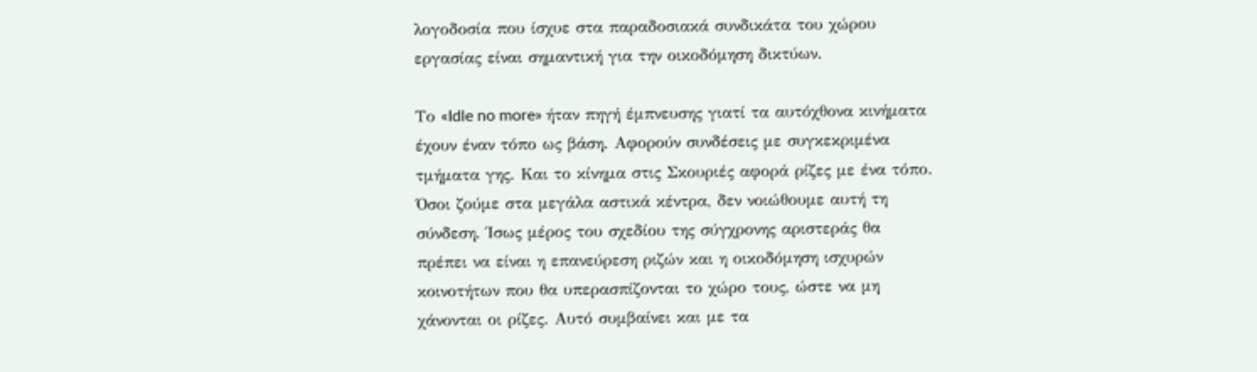λογοδοσία που ίσχυε στα παραδοσιακά συνδικάτα του χώρου εργασίας είναι σημαντική για την οικοδόμηση δικτύων.

Το «Idle no more» ήταν πηγή έμπνευσης γιατί τα αυτόχθονα κινήματα έχουν έναν τόπο ως βάση. Αφορούν συνδέσεις με συγκεκριμένα τμήματα γης. Και το κίνημα στις Σκουριές αφορά ρίζες με ένα τόπο. Όσοι ζούμε στα μεγάλα αστικά κέντρα, δεν νοιώθουμε αυτή τη σύνδεση. Ίσως μέρος του σχεδίου της σύγχρονης αριστεράς θα πρέπει να είναι η επανεύρεση ριζών και η οικοδόμηση ισχυρών κοινοτήτων που θα υπερασπίζονται το χώρο τους, ώστε να μη χάνονται οι ρίζες. Αυτό συμβαίνει και με τα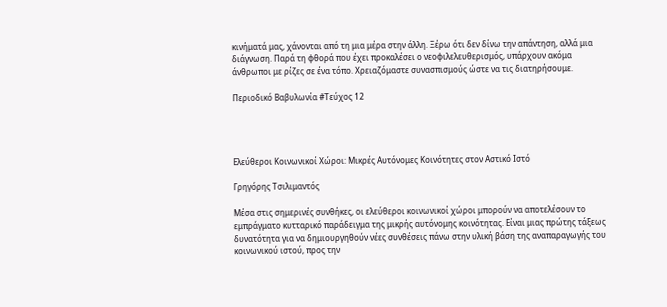κινήματά μας, χάνονται από τη μια μέρα στην άλλη. Ξέρω ότι δεν δίνω την απάντηση, αλλά μια διάγνωση. Παρά τη φθορά που έχει προκαλέσει ο νεοφιλελευθερισμός, υπάρχουν ακόμα άνθρωποι με ρίζες σε ένα τόπο. Χρειαζόμαστε συνασπισμούς ώστε να τις διατηρήσουμε.

Περιοδικό Βαβυλωνία #Τεύχος 12




Ελεύθεροι Κοινωνικοί Χώροι: Μικρές Αυτόνομες Κοινότητες στον Αστικό Ιστό

Γρηγόρης Τσιλιμαντός

Μέσα στις σημερινές συνθήκες, οι ελεύθεροι κοινωνικοί χώροι μπορούν να αποτελέσουν το εμπράγματο κυτταρικό παράδειγμα της μικρής αυτόνομης κοινότητας. Είναι μιας πρώτης τάξεως δυνατότητα για να δημιουργηθούν νέες συνθέσεις πάνω στην υλική βάση της αναπαραγωγής του κοινωνικού ιστού, προς την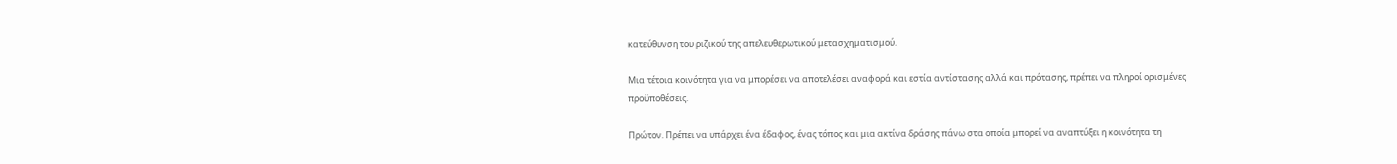κατεύθυνση του ριζικού της απελευθερωτικού μετασχηματισμού.

Μια τέτοια κοινότητα για να μπορέσει να αποτελέσει αναφορά και εστία αντίστασης αλλά και πρότασης, πρέπει να πληροί ορισμένες προϋποθέσεις.

Πρώτον. Πρέπει να υπάρχει ένα έδαφος, ένας τόπος και μια ακτίνα δράσης πάνω στα οποία μπορεί να αναπτύξει η κοινότητα τη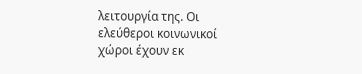λειτουργία της. Οι ελεύθεροι κοινωνικοί χώροι έχουν εκ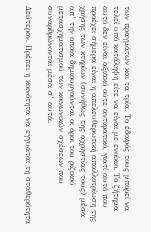των πραγμάτων και τα τρία. Το έδαφός τους μπορεί να τελεί υπό κατάληψη είτε να είναι με ενοίκιο. Το ζήτημα αυτό δεν είναι αξιακό ούτε αντιφατικό, γιατί αυτό που προέχει σήμερα είναι η απελευθερωτική απαλλοτρίωση της χρήσης των κτηρίων (συνήθως της αχρηστίας τους) μέσα απ’ την οποία δημιουργούνται οι όροι του ριζικού μετασχηματισμού των κοινωνικών σχέσεων που συναρθρώνονται μέσα σ’ αυτά.

Δεύτερον. Πρέπει η κοινότητα να εγγυάται τη σταθερότητα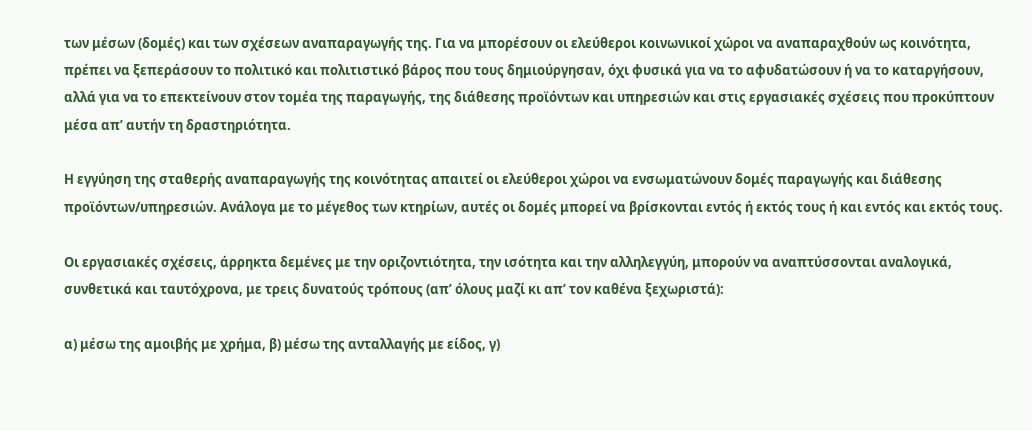των μέσων (δομές) και των σχέσεων αναπαραγωγής της. Για να μπορέσουν οι ελεύθεροι κοινωνικοί χώροι να αναπαραχθούν ως κοινότητα, πρέπει να ξεπεράσουν το πολιτικό και πολιτιστικό βάρος που τους δημιούργησαν, όχι φυσικά για να το αφυδατώσουν ή να το καταργήσουν, αλλά για να το επεκτείνουν στον τομέα της παραγωγής, της διάθεσης προϊόντων και υπηρεσιών και στις εργασιακές σχέσεις που προκύπτουν μέσα απ’ αυτήν τη δραστηριότητα.

Η εγγύηση της σταθερής αναπαραγωγής της κοινότητας απαιτεί οι ελεύθεροι χώροι να ενσωματώνουν δομές παραγωγής και διάθεσης προϊόντων/υπηρεσιών. Ανάλογα με το μέγεθος των κτηρίων, αυτές οι δομές μπορεί να βρίσκονται εντός ή εκτός τους ή και εντός και εκτός τους.

Οι εργασιακές σχέσεις, άρρηκτα δεμένες με την οριζοντιότητα, την ισότητα και την αλληλεγγύη, μπορούν να αναπτύσσονται αναλογικά, συνθετικά και ταυτόχρονα, με τρεις δυνατούς τρόπους (απ’ όλους μαζί κι απ’ τον καθένα ξεχωριστά):

α) μέσω της αμοιβής με χρήμα, β) μέσω της ανταλλαγής με είδος, γ)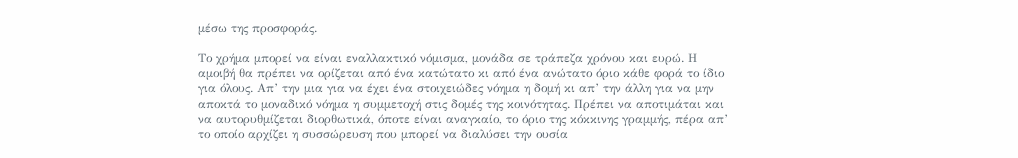μέσω της προσφοράς.

Το χρήμα μπορεί να είναι εναλλακτικό νόμισμα, μονάδα σε τράπεζα χρόνου και ευρώ. Η αμοιβή θα πρέπει να ορίζεται από ένα κατώτατο κι από ένα ανώτατο όριο κάθε φορά το ίδιο για όλους. Απ’ την μια για να έχει ένα στοιχειώδες νόημα η δομή κι απ’ την άλλη για να μην αποκτά το μοναδικό νόημα η συμμετοχή στις δομές της κοινότητας. Πρέπει να αποτιμάται και να αυτορυθμίζεται διορθωτικά, όποτε είναι αναγκαίο, το όριο της κόκκινης γραμμής, πέρα απ’ το οποίο αρχίζει η συσσώρευση που μπορεί να διαλύσει την ουσία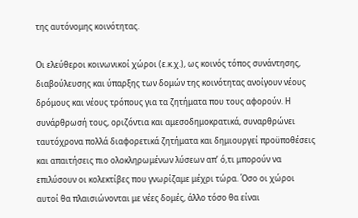της αυτόνομης κοινότητας.

Οι ελεύθεροι κοινωνικοί χώροι (ε.κ.χ.), ως κοινός τόπος συνάντησης, διαβούλευσης και ύπαρξης των δομών της κοινότητας ανοίγουν νέους δρόμους και νέους τρόπους για τα ζητήματα που τους αφορούν. Η συνάρθρωσή τους, οριζόντια και αμεσοδημοκρατικά, συναρθρώνει ταυτόχρονα πολλά διαφορετικά ζητήματα και δημιουργεί προϋποθέσεις και απαιτήσεις πιο ολοκληρωμένων λύσεων απ’ ό,τι μπορούν να επιλύσουν οι κολεκτίβες που γνωρίζαμε μέχρι τώρα. Όσο οι χώροι αυτοί θα πλαισιώνονται με νέες δομές, άλλο τόσο θα είναι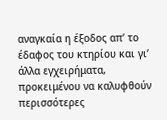αναγκαία η έξοδος απ’ το έδαφος του κτηρίου και γι’ άλλα εγχειρήματα, προκειμένου να καλυφθούν περισσότερες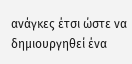ανάγκες έτσι ώστε να δημιουργηθεί ένα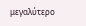μεγαλύτερο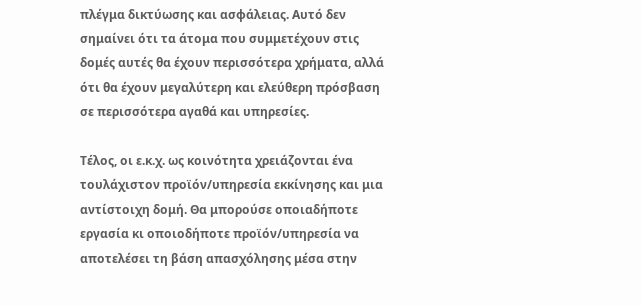πλέγμα δικτύωσης και ασφάλειας. Αυτό δεν σημαίνει ότι τα άτομα που συμμετέχουν στις δομές αυτές θα έχουν περισσότερα χρήματα, αλλά ότι θα έχουν μεγαλύτερη και ελεύθερη πρόσβαση σε περισσότερα αγαθά και υπηρεσίες.

Τέλος, οι ε.κ.χ. ως κοινότητα χρειάζονται ένα τουλάχιστον προϊόν/υπηρεσία εκκίνησης και μια αντίστοιχη δομή. Θα μπορούσε οποιαδήποτε εργασία κι οποιοδήποτε προϊόν/υπηρεσία να αποτελέσει τη βάση απασχόλησης μέσα στην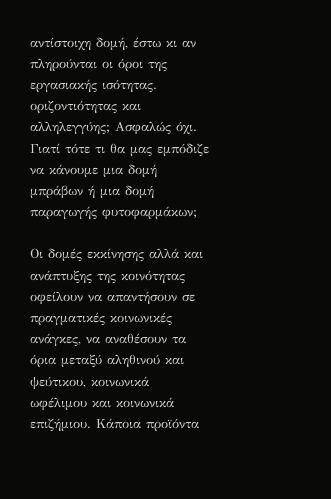αντίστοιχη δομή, έστω κι αν πληρούνται οι όροι της εργασιακής ισότητας. οριζοντιότητας και αλληλεγγύης; Ασφαλώς όχι. Γιατί τότε τι θα μας εμπόδιζε να κάνουμε μια δομή μπράβων ή μια δομή παραγωγής φυτοφαρμάκων;

Οι δομές εκκίνησης αλλά και ανάπτυξης της κοινότητας οφείλουν να απαντήσουν σε πραγματικές κοινωνικές ανάγκες, να αναθέσουν τα όρια μεταξύ αληθινού και ψεύτικου, κοινωνικά ωφέλιμου και κοινωνικά επιζήμιου. Κάποια προϊόντα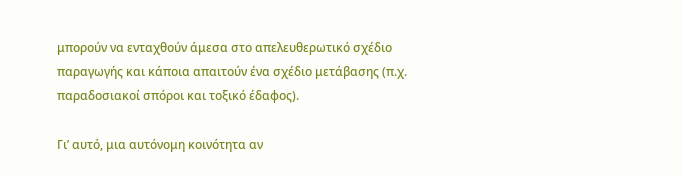μπορούν να ενταχθούν άμεσα στο απελευθερωτικό σχέδιο παραγωγής και κάποια απαιτούν ένα σχέδιο μετάβασης (π.χ. παραδοσιακοί σπόροι και τοξικό έδαφος).

Γι’ αυτό, μια αυτόνομη κοινότητα αν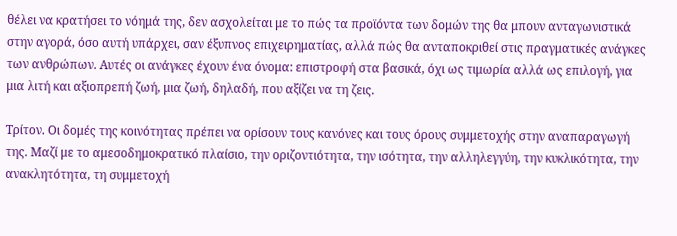θέλει να κρατήσει το νόημά της, δεν ασχολείται με το πώς τα προϊόντα των δομών της θα μπουν ανταγωνιστικά στην αγορά, όσο αυτή υπάρχει, σαν έξυπνος επιχειρηματίας, αλλά πώς θα ανταποκριθεί στις πραγματικές ανάγκες των ανθρώπων. Αυτές οι ανάγκες έχουν ένα όνομα: επιστροφή στα βασικά, όχι ως τιμωρία αλλά ως επιλογή, για μια λιτή και αξιοπρεπή ζωή, μια ζωή, δηλαδή, που αξίζει να τη ζεις.

Τρίτον. Οι δομές της κοινότητας πρέπει να ορίσουν τους κανόνες και τους όρους συμμετοχής στην αναπαραγωγή της. Μαζί με το αμεσοδημοκρατικό πλαίσιο, την οριζοντιότητα, την ισότητα, την αλληλεγγύη, την κυκλικότητα, την ανακλητότητα, τη συμμετοχή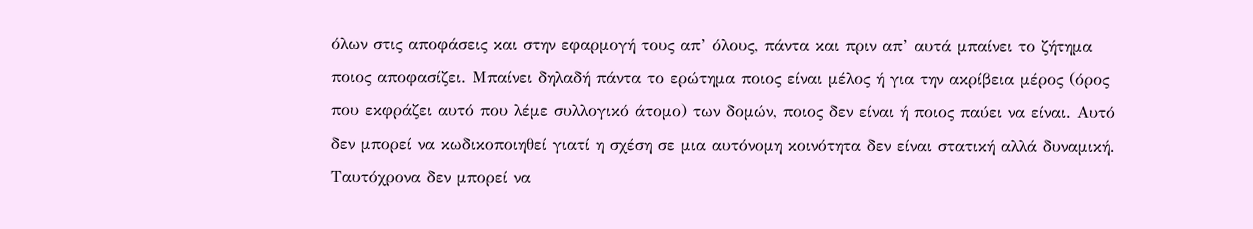όλων στις αποφάσεις και στην εφαρμογή τους απ’ όλους, πάντα και πριν απ’ αυτά μπαίνει το ζήτημα ποιος αποφασίζει. Μπαίνει δηλαδή πάντα το ερώτημα ποιος είναι μέλος ή για την ακρίβεια μέρος (όρος που εκφράζει αυτό που λέμε συλλογικό άτομο) των δομών, ποιος δεν είναι ή ποιος παύει να είναι. Αυτό δεν μπορεί να κωδικοποιηθεί γιατί η σχέση σε μια αυτόνομη κοινότητα δεν είναι στατική αλλά δυναμική. Ταυτόχρονα δεν μπορεί να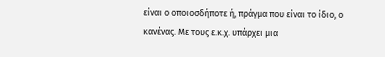είναι ο οποιοσδήποτε ή, πράγμα που είναι το ίδιο, o κανένας. Με τους ε.κ.χ. υπάρχει μια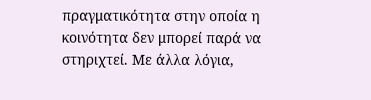πραγματικότητα στην οποία η κοινότητα δεν μπορεί παρά να στηριχτεί. Με άλλα λόγια,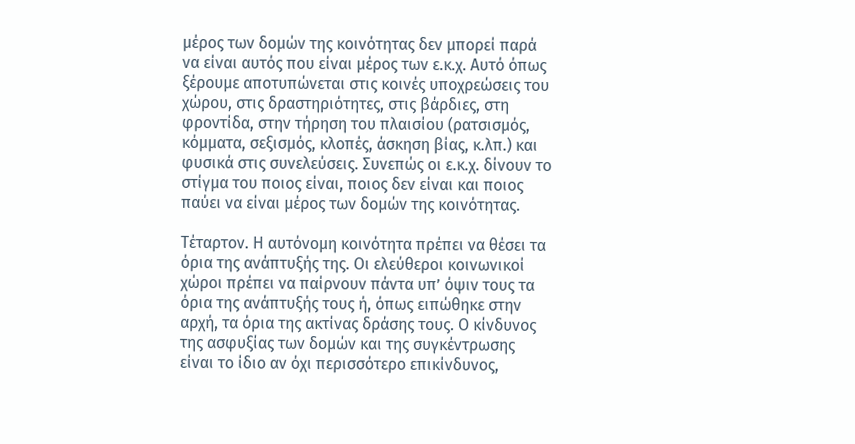μέρος των δομών της κοινότητας δεν μπορεί παρά να είναι αυτός που είναι μέρος των ε.κ.χ. Αυτό όπως ξέρουμε αποτυπώνεται στις κοινές υποχρεώσεις του χώρου, στις δραστηριότητες, στις βάρδιες, στη φροντίδα, στην τήρηση του πλαισίου (ρατσισμός, κόμματα, σεξισμός, κλοπές, άσκηση βίας, κ.λπ.) και φυσικά στις συνελεύσεις. Συνεπώς οι ε.κ.χ. δίνουν το στίγμα του ποιος είναι, ποιος δεν είναι και ποιος παύει να είναι μέρος των δομών της κοινότητας.

Τέταρτον. Η αυτόνομη κοινότητα πρέπει να θέσει τα όρια της ανάπτυξής της. Οι ελεύθεροι κοινωνικοί χώροι πρέπει να παίρνουν πάντα υπ’ όψιν τους τα όρια της ανάπτυξής τους ή, όπως ειπώθηκε στην αρχή, τα όρια της ακτίνας δράσης τους. Ο κίνδυνος της ασφυξίας των δομών και της συγκέντρωσης είναι το ίδιο αν όχι περισσότερο επικίνδυνος,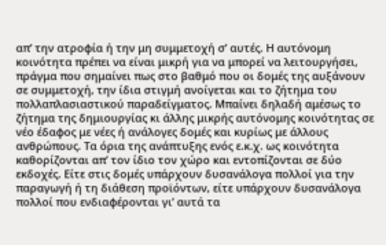απ’ την ατροφία ή την μη συμμετοχή σ’ αυτές. Η αυτόνομη κοινότητα πρέπει να είναι μικρή για να μπορεί να λειτουργήσει, πράγμα που σημαίνει πως στο βαθμό που οι δομές της αυξάνουν σε συμμετοχή, την ίδια στιγμή ανοίγεται και το ζήτημα του πολλαπλασιαστικού παραδείγματος. Μπαίνει δηλαδή αμέσως το ζήτημα της δημιουργίας κι άλλης μικρής αυτόνομης κοινότητας σε νέο έδαφος με νέες ή ανάλογες δομές και κυρίως με άλλους ανθρώπους. Τα όρια της ανάπτυξης ενός ε.κ.χ. ως κοινότητα καθορίζονται απ’ τον ίδιο τον χώρο και εντοπίζονται σε δύο εκδοχές. Είτε στις δομές υπάρχουν δυσανάλογα πολλοί για την παραγωγή ή τη διάθεση προϊόντων, είτε υπάρχουν δυσανάλογα πολλοί που ενδιαφέρονται γι’ αυτά τα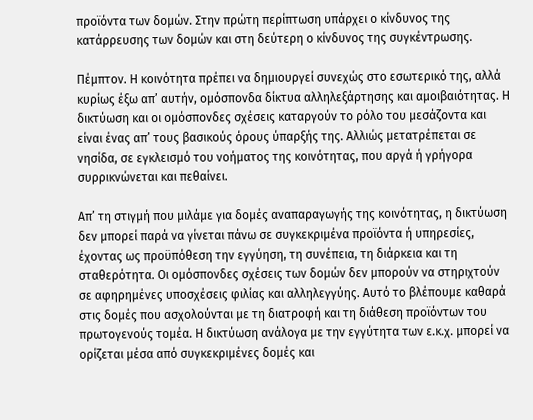προϊόντα των δομών. Στην πρώτη περίπτωση υπάρχει ο κίνδυνος της κατάρρευσης των δομών και στη δεύτερη ο κίνδυνος της συγκέντρωσης.

Πέμπτον. Η κοινότητα πρέπει να δημιουργεί συνεχώς στο εσωτερικό της, αλλά κυρίως έξω απ’ αυτήν, ομόσπονδα δίκτυα αλληλεξάρτησης και αμοιβαιότητας. Η δικτύωση και οι ομόσπονδες σχέσεις καταργούν το ρόλο του μεσάζοντα και είναι ένας απ’ τους βασικούς όρους ύπαρξής της. Αλλιώς μετατρέπεται σε νησίδα, σε εγκλεισμό του νοήματος της κοινότητας, που αργά ή γρήγορα συρρικνώνεται και πεθαίνει.

Απ’ τη στιγμή που μιλάμε για δομές αναπαραγωγής της κοινότητας, η δικτύωση δεν μπορεί παρά να γίνεται πάνω σε συγκεκριμένα προϊόντα ή υπηρεσίες, έχοντας ως προϋπόθεση την εγγύηση, τη συνέπεια, τη διάρκεια και τη σταθερότητα. Οι ομόσπονδες σχέσεις των δομών δεν μπορούν να στηριχτούν σε αφηρημένες υποσχέσεις φιλίας και αλληλεγγύης. Αυτό το βλέπουμε καθαρά στις δομές που ασχολούνται με τη διατροφή και τη διάθεση προϊόντων του πρωτογενούς τομέα. Η δικτύωση ανάλογα με την εγγύτητα των ε.κ.χ. μπορεί να ορίζεται μέσα από συγκεκριμένες δομές και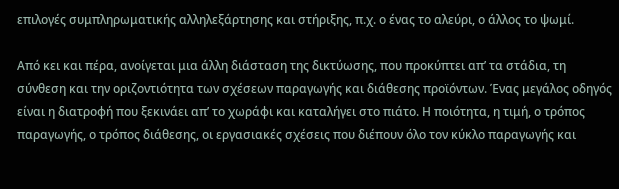επιλογές συμπληρωματικής αλληλεξάρτησης και στήριξης, π.χ. ο ένας το αλεύρι, ο άλλος το ψωμί.

Από κει και πέρα, ανοίγεται μια άλλη διάσταση της δικτύωσης, που προκύπτει απ’ τα στάδια, τη σύνθεση και την οριζοντιότητα των σχέσεων παραγωγής και διάθεσης προϊόντων. Ένας μεγάλος οδηγός είναι η διατροφή που ξεκινάει απ’ το χωράφι και καταλήγει στο πιάτο. Η ποιότητα, η τιμή, ο τρόπος παραγωγής, ο τρόπος διάθεσης, οι εργασιακές σχέσεις που διέπουν όλο τον κύκλο παραγωγής και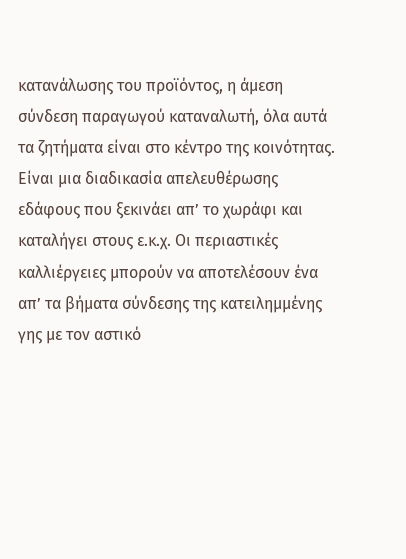κατανάλωσης του προϊόντος, η άμεση σύνδεση παραγωγού καταναλωτή, όλα αυτά τα ζητήματα είναι στο κέντρο της κοινότητας. Είναι μια διαδικασία απελευθέρωσης εδάφους που ξεκινάει απ’ το χωράφι και καταλήγει στους ε.κ.χ. Οι περιαστικές καλλιέργειες μπορούν να αποτελέσουν ένα απ’ τα βήματα σύνδεσης της κατειλημμένης γης με τον αστικό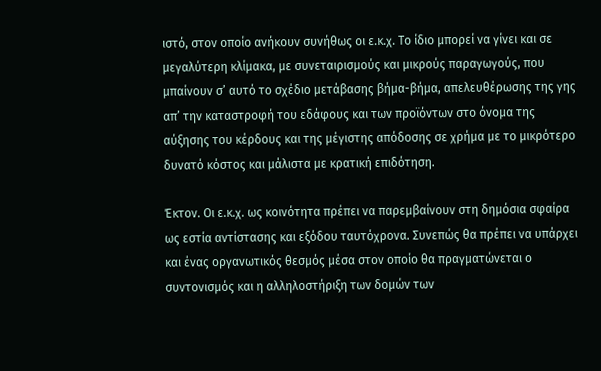ιστό, στον οποίο ανήκουν συνήθως οι ε.κ.χ. Το ίδιο μπορεί να γίνει και σε μεγαλύτερη κλίμακα, με συνεταιρισμούς και μικρούς παραγωγούς, που μπαίνουν σ’ αυτό το σχέδιο μετάβασης βήμα-βήμα, απελευθέρωσης της γης απ’ την καταστροφή του εδάφους και των προϊόντων στο όνομα της αύξησης του κέρδους και της μέγιστης απόδοσης σε χρήμα με το μικρότερο δυνατό κόστος και μάλιστα με κρατική επιδότηση.

Έκτον. Οι ε.κ.χ. ως κοινότητα πρέπει να παρεμβαίνουν στη δημόσια σφαίρα ως εστία αντίστασης και εξόδου ταυτόχρονα. Συνεπώς θα πρέπει να υπάρχει και ένας οργανωτικός θεσμός μέσα στον οποίο θα πραγματώνεται ο συντονισμός και η αλληλοστήριξη των δομών των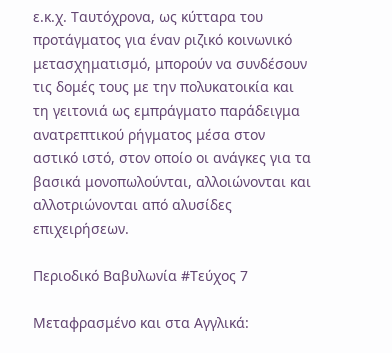ε.κ.χ. Ταυτόχρονα, ως κύτταρα του προτάγματος για έναν ριζικό κοινωνικό μετασχηματισμό, μπορούν να συνδέσουν τις δομές τους με την πολυκατοικία και τη γειτονιά ως εμπράγματο παράδειγμα ανατρεπτικού ρήγματος μέσα στον αστικό ιστό, στον οποίο οι ανάγκες για τα βασικά μονοπωλούνται, αλλοιώνονται και αλλοτριώνονται από αλυσίδες επιχειρήσεων.

Περιοδικό Βαβυλωνία #Τεύχος 7

Μεταφρασμένο και στα Αγγλικά: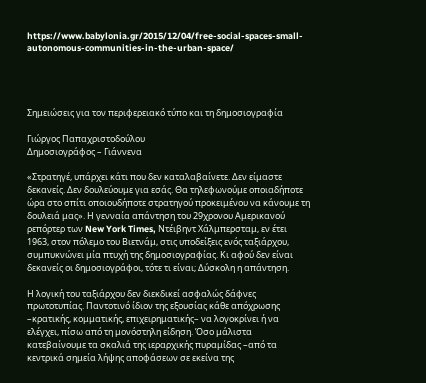https://www.babylonia.gr/2015/12/04/free-social-spaces-small-autonomous-communities-in-the-urban-space/




Σημειώσεις για τον περιφερειακό τύπο και τη δημοσιογραφία

Γιώργος Παπαχριστοδούλου
Δημοσιογράφος – Γιάννενα

«Στρατηγέ, υπάρχει κάτι που δεν καταλαβαίνετε. Δεν είμαστε δεκανείς. Δεν δουλεύουμε για εσάς. Θα τηλεφωνούμε οποιαδήποτε ώρα στο σπίτι οποιουδήποτε στρατηγού προκειμένου να κάνουμε τη δουλειά μας». Η γενναία απάντηση του 29χρονου Αμερικανού ρεπόρτερ των New York Times, Ντέιβηντ Χάλμπερσταμ, εν έτει 1963, στον πόλεμο του Βιετνάμ, στις υποδείξεις ενός ταξιάρχου, συμπυκνώνει μία πτυχή της δημοσιογραφίας. Κι αφού δεν είναι δεκανείς οι δημοσιογράφοι, τότε τι είναι; Δύσκολη η απάντηση.

Η λογική του ταξιάρχου δεν διεκδικεί ασφαλώς δάφνες πρωτοτυπίας. Παντοτινό ίδιον της εξουσίας κάθε απόχρωσης –κρατικής, κομματικής, επιχειρηματικής– να λογοκρίνει ή να ελέγχει, πίσω από τη μονόστηλη είδηση. Όσο μάλιστα κατεβαίνουμε τα σκαλιά της ιεραρχικής πυραμίδας –από τα κεντρικά σημεία λήψης αποφάσεων σε εκείνα της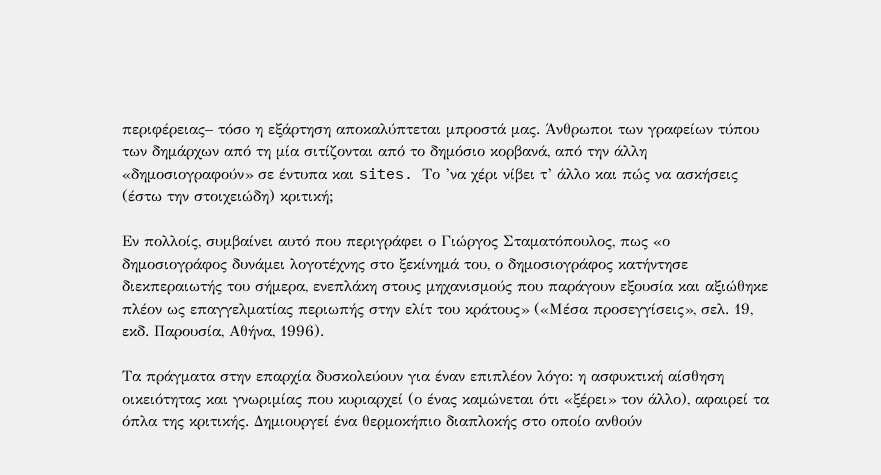περιφέρειας– τόσο η εξάρτηση αποκαλύπτεται μπροστά μας. Άνθρωποι των γραφείων τύπου των δημάρχων από τη μία σιτίζονται από το δημόσιο κορβανά, από την άλλη «δημοσιογραφούν» σε έντυπα και sites. Το ’να χέρι νίβει τ’ άλλο και πώς να ασκήσεις (έστω την στοιχειώδη) κριτική;

Εν πολλοίς, συμβαίνει αυτό που περιγράφει ο Γιώργος Σταματόπουλος, πως «ο δημοσιογράφος δυνάμει λογοτέχνης στο ξεκίνημά του, ο δημοσιογράφος κατήντησε διεκπεραιωτής του σήμερα, ενεπλάκη στους μηχανισμούς που παράγουν εξουσία και αξιώθηκε πλέον ως επαγγελματίας περιωπής στην ελίτ του κράτους» («Μέσα προσεγγίσεις», σελ. 19, εκδ. Παρουσία, Αθήνα, 1996).

Τα πράγματα στην επαρχία δυσκολεύουν για έναν επιπλέον λόγο: η ασφυκτική αίσθηση οικειότητας και γνωριμίας που κυριαρχεί (ο ένας καμώνεται ότι «ξέρει» τον άλλο), αφαιρεί τα όπλα της κριτικής. Δημιουργεί ένα θερμοκήπιο διαπλοκής στο οποίο ανθούν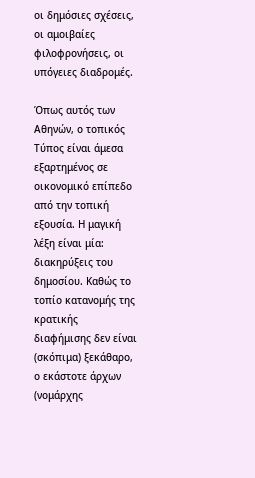οι δημόσιες σχέσεις, οι αμοιβαίες φιλοφρονήσεις, οι υπόγειες διαδρομές.

Όπως αυτός των Αθηνών, ο τοπικός Τύπος είναι άμεσα εξαρτημένος σε οικονομικό επίπεδο από την τοπική εξουσία. Η μαγική λέξη είναι μία: διακηρύξεις του δημοσίου. Καθώς το τοπίο κατανομής της κρατικής διαφήμισης δεν είναι (σκόπιμα) ξεκάθαρο, ο εκάστοτε άρχων (νομάρχης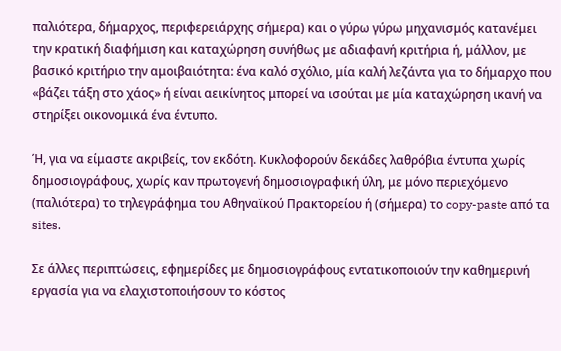παλιότερα, δήμαρχος, περιφερειάρχης σήμερα) και ο γύρω γύρω μηχανισμός κατανέμει την κρατική διαφήμιση και καταχώρηση συνήθως με αδιαφανή κριτήρια ή, μάλλον, με βασικό κριτήριο την αμοιβαιότητα: ένα καλό σχόλιο, μία καλή λεζάντα για το δήμαρχο που «βάζει τάξη στο χάος» ή είναι αεικίνητος μπορεί να ισούται με μία καταχώρηση ικανή να στηρίξει οικονομικά ένα έντυπο.

Ή, για να είμαστε ακριβείς, τον εκδότη. Κυκλοφορούν δεκάδες λαθρόβια έντυπα χωρίς δημοσιογράφους, χωρίς καν πρωτογενή δημοσιογραφική ύλη, με μόνο περιεχόμενο (παλιότερα) το τηλεγράφημα του Αθηναϊκού Πρακτορείου ή (σήμερα) το copy-paste από τα sites.

Σε άλλες περιπτώσεις, εφημερίδες με δημοσιογράφους εντατικοποιούν την καθημερινή εργασία για να ελαχιστοποιήσουν το κόστος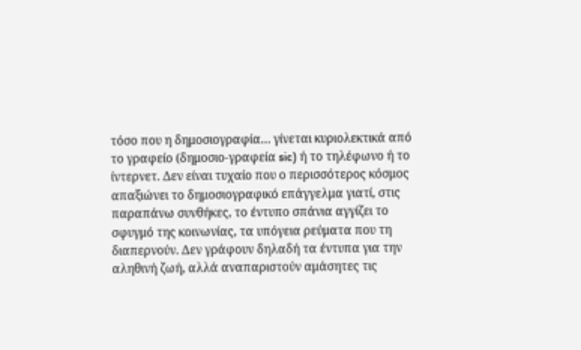τόσο που η δημοσιογραφία… γίνεται κυριολεκτικά από το γραφείο (δημοσιο-γραφεία sic) ή το τηλέφωνο ή το ίντερνετ. Δεν είναι τυχαίο που ο περισσότερος κόσμος απαξιώνει το δημοσιογραφικό επάγγελμα γιατί, στις παραπάνω συνθήκες, το έντυπο σπάνια αγγίζει το σφυγμό της κοινωνίας, τα υπόγεια ρεύματα που τη διαπερνούν. Δεν γράφουν δηλαδή τα έντυπα για την αληθινή ζωή, αλλά αναπαριστούν αμάσητες τις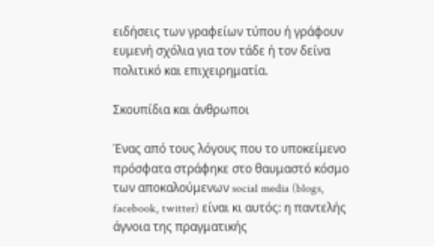ειδήσεις των γραφείων τύπου ή γράφουν ευμενή σχόλια για τον τάδε ή τον δείνα πολιτικό και επιχειρηματία.

Σκουπίδια και άνθρωποι

Ένας από τους λόγους που το υποκείμενο πρόσφατα στράφηκε στο θαυμαστό κόσμο των αποκαλούμενων social media (blogs, facebook, twitter) είναι κι αυτός: η παντελής άγνοια της πραγματικής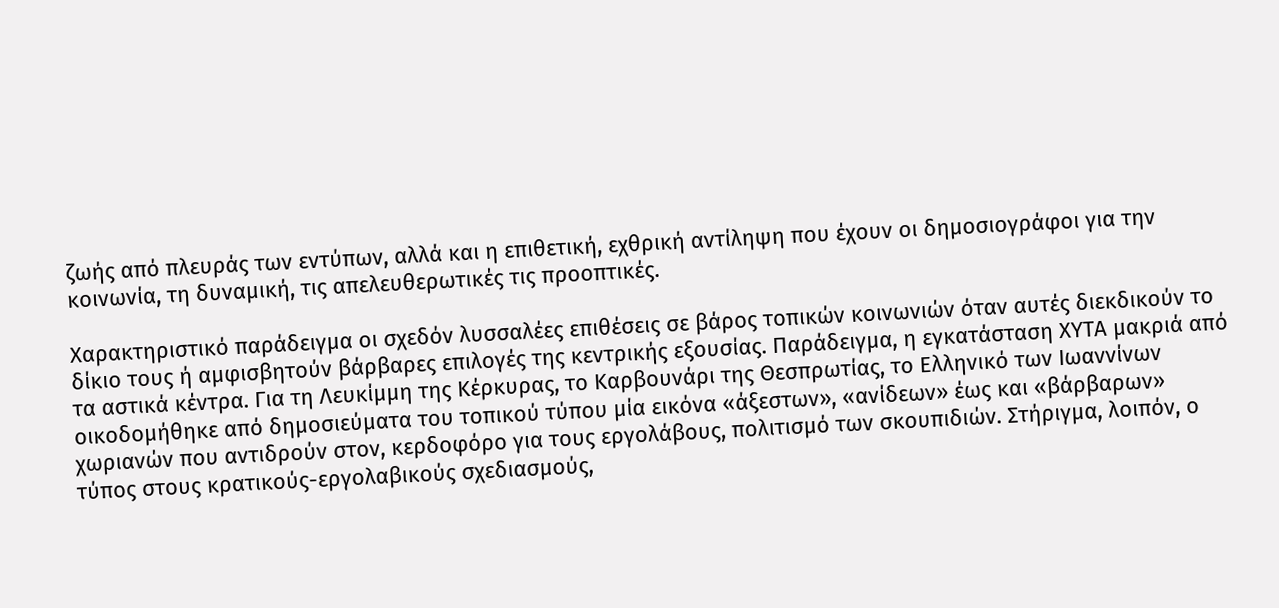ζωής από πλευράς των εντύπων, αλλά και η επιθετική, εχθρική αντίληψη που έχουν οι δημοσιογράφοι για την κοινωνία, τη δυναμική, τις απελευθερωτικές τις προοπτικές.

Χαρακτηριστικό παράδειγμα οι σχεδόν λυσσαλέες επιθέσεις σε βάρος τοπικών κοινωνιών όταν αυτές διεκδικούν το δίκιο τους ή αμφισβητούν βάρβαρες επιλογές της κεντρικής εξουσίας. Παράδειγμα, η εγκατάσταση ΧΥΤΑ μακριά από τα αστικά κέντρα. Για τη Λευκίμμη της Κέρκυρας, το Καρβουνάρι της Θεσπρωτίας, το Ελληνικό των Ιωαννίνων οικοδομήθηκε από δημοσιεύματα του τοπικού τύπου μία εικόνα «άξεστων», «ανίδεων» έως και «βάρβαρων» χωριανών που αντιδρούν στον, κερδοφόρο για τους εργολάβους, πολιτισμό των σκουπιδιών. Στήριγμα, λοιπόν, ο τύπος στους κρατικούς-εργολαβικούς σχεδιασμούς,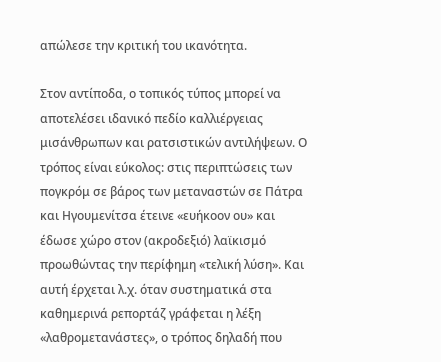απώλεσε την κριτική του ικανότητα.

Στον αντίποδα, ο τοπικός τύπος μπορεί να αποτελέσει ιδανικό πεδίο καλλιέργειας μισάνθρωπων και ρατσιστικών αντιλήψεων. Ο τρόπος είναι εύκολος: στις περιπτώσεις των πογκρόμ σε βάρος των μεταναστών σε Πάτρα και Ηγουμενίτσα έτεινε «ευήκοον ου» και έδωσε χώρο στον (ακροδεξιό) λαϊκισμό προωθώντας την περίφημη «τελική λύση». Και αυτή έρχεται λ.χ. όταν συστηματικά στα καθημερινά ρεπορτάζ γράφεται η λέξη «λαθρομετανάστες», ο τρόπος δηλαδή που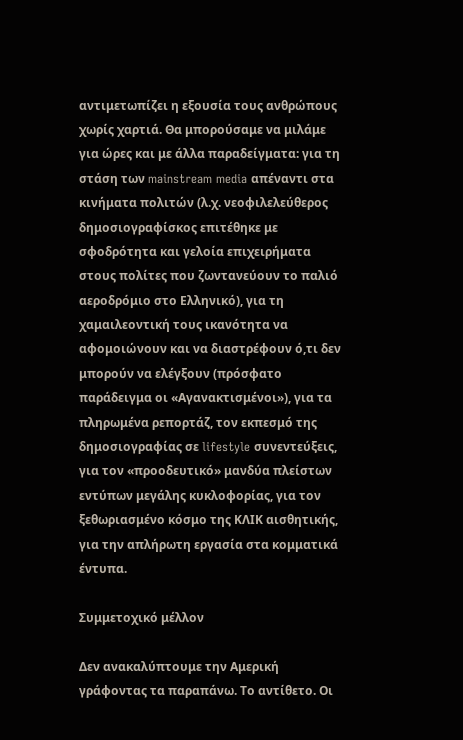αντιμετωπίζει η εξουσία τους ανθρώπους χωρίς χαρτιά. Θα μπορούσαμε να μιλάμε για ώρες και με άλλα παραδείγματα: για τη στάση των mainstream media απέναντι στα κινήματα πολιτών (λ.χ. νεοφιλελεύθερος δημοσιογραφίσκος επιτέθηκε με σφοδρότητα και γελοία επιχειρήματα στους πολίτες που ζωντανεύουν το παλιό αεροδρόμιο στο Ελληνικό), για τη χαμαιλεοντική τους ικανότητα να αφομοιώνουν και να διαστρέφουν ό,τι δεν μπορούν να ελέγξουν (πρόσφατο παράδειγμα οι «Αγανακτισμένοι»), για τα πληρωμένα ρεπορτάζ, τον εκπεσμό της δημοσιογραφίας σε lifestyle συνεντεύξεις, για τον «προοδευτικό» μανδύα πλείστων εντύπων μεγάλης κυκλοφορίας, για τον ξεθωριασμένο κόσμο της ΚΛΙΚ αισθητικής, για την απλήρωτη εργασία στα κομματικά έντυπα.

Συμμετοχικό μέλλον

Δεν ανακαλύπτουμε την Αμερική γράφοντας τα παραπάνω. Το αντίθετο. Οι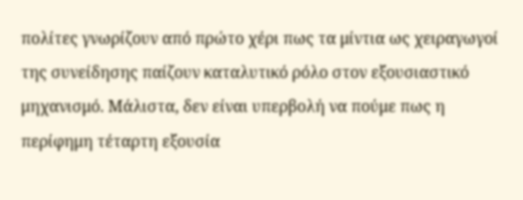πολίτες γνωρίζουν από πρώτο χέρι πως τα μίντια ως χειραγωγοί της συνείδησης παίζουν καταλυτικό ρόλο στον εξουσιαστικό μηχανισμό. Μάλιστα, δεν είναι υπερβολή να πούμε πως η περίφημη τέταρτη εξουσία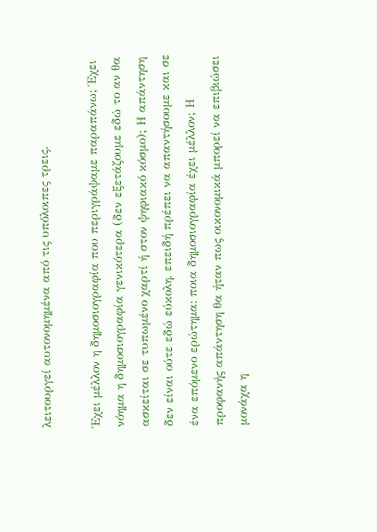λειτουργεί αυτονομημένα από τις υπόλοιπες τρεις.

Έχει μέλλον η δημοσιογραφία που περιγράψαμε παραπάνω; Έχει νόημα η δημοσιογραφία γενικότερα (δεν εξετάζουμε εδώ το αν θα ασκείται σε τυπωμένο χαρτί ή στον ψηφιακό κόσμο); Η απάντηση δεν είναι ούτε εδώ εύκολη, επειδή πρέπει να απαντήσουμε και σε ένα επόμενο ερώτημα: ποια δημοσιογραφία έχει μέλλον; Η προφανής απάντηση θα ήταν πως οικονομικά μπορεί να επιβιώσει μονάχα η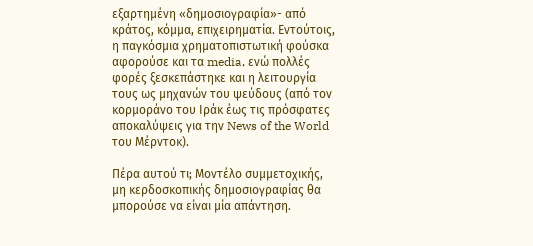εξαρτημένη «δημοσιογραφία»- από κράτος, κόμμα, επιχειρηματία. Εντούτοις, η παγκόσμια χρηματοπιστωτική φούσκα αφορούσε και τα media, ενώ πολλές φορές ξεσκεπάστηκε και η λειτουργία τους ως μηχανών του ψεύδους (από τον κορμοράνο του Ιράκ έως τις πρόσφατες αποκαλύψεις για την News of the World του Μέρντοκ).

Πέρα αυτού τι; Μοντέλο συμμετοχικής, μη κερδοσκοπικής δημοσιογραφίας θα μπορούσε να είναι μία απάντηση.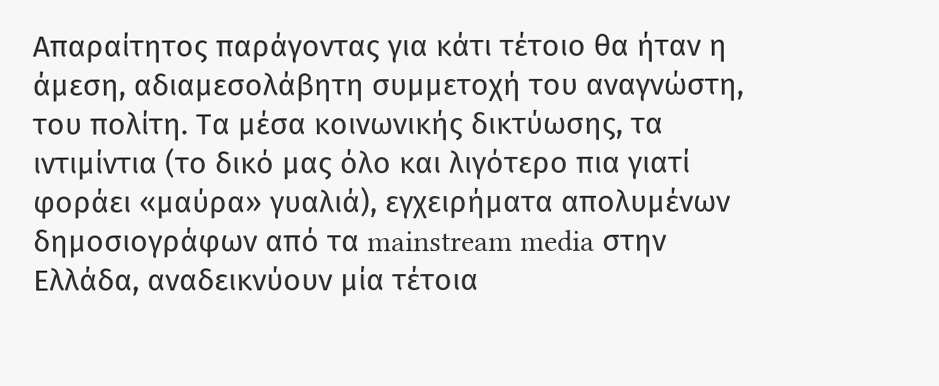Απαραίτητος παράγοντας για κάτι τέτοιο θα ήταν η άμεση, αδιαμεσολάβητη συμμετοχή του αναγνώστη, του πολίτη. Τα μέσα κοινωνικής δικτύωσης, τα ιντιμίντια (το δικό μας όλο και λιγότερο πια γιατί φοράει «μαύρα» γυαλιά), εγχειρήματα απολυμένων δημοσιογράφων από τα mainstream media στην Ελλάδα, αναδεικνύουν μία τέτοια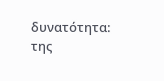δυνατότητα: της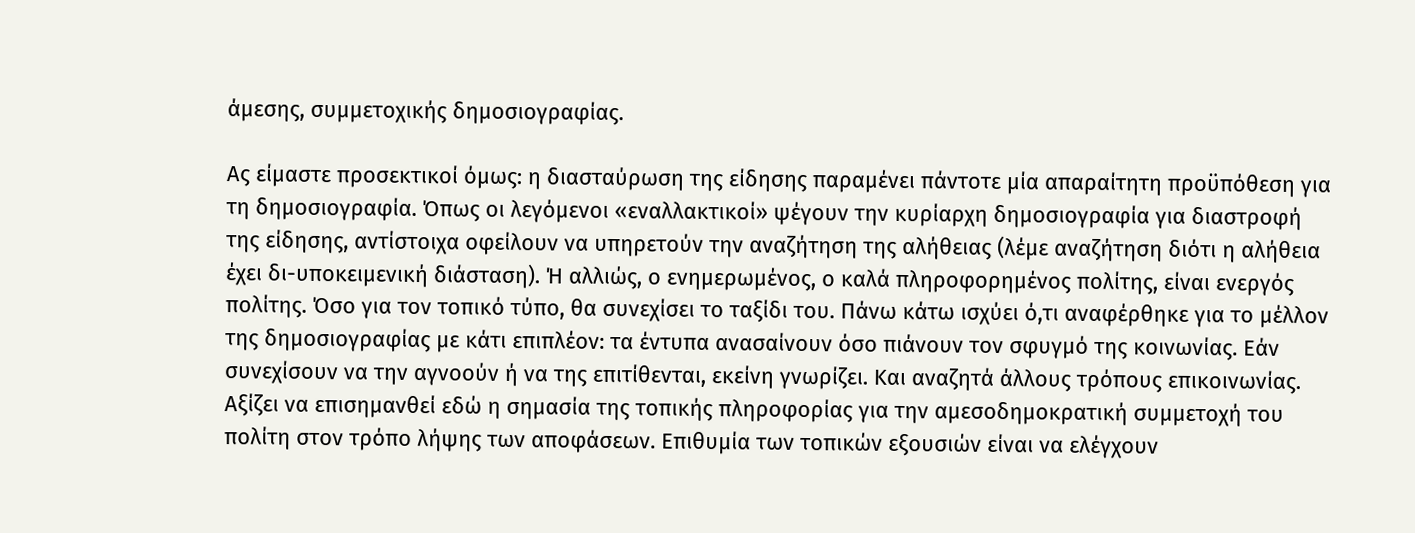άμεσης, συμμετοχικής δημοσιογραφίας.

Ας είμαστε προσεκτικοί όμως: η διασταύρωση της είδησης παραμένει πάντοτε μία απαραίτητη προϋπόθεση για τη δημοσιογραφία. Όπως οι λεγόμενοι «εναλλακτικοί» ψέγουν την κυρίαρχη δημοσιογραφία για διαστροφή της είδησης, αντίστοιχα οφείλουν να υπηρετούν την αναζήτηση της αλήθειας (λέμε αναζήτηση διότι η αλήθεια έχει δι-υποκειμενική διάσταση). Ή αλλιώς, ο ενημερωμένος, ο καλά πληροφορημένος πολίτης, είναι ενεργός πολίτης. Όσο για τον τοπικό τύπο, θα συνεχίσει το ταξίδι του. Πάνω κάτω ισχύει ό,τι αναφέρθηκε για το μέλλον της δημοσιογραφίας με κάτι επιπλέον: τα έντυπα ανασαίνουν όσο πιάνουν τον σφυγμό της κοινωνίας. Εάν συνεχίσουν να την αγνοούν ή να της επιτίθενται, εκείνη γνωρίζει. Και αναζητά άλλους τρόπους επικοινωνίας. Αξίζει να επισημανθεί εδώ η σημασία της τοπικής πληροφορίας για την αμεσοδημοκρατική συμμετοχή του πολίτη στον τρόπο λήψης των αποφάσεων. Επιθυμία των τοπικών εξουσιών είναι να ελέγχουν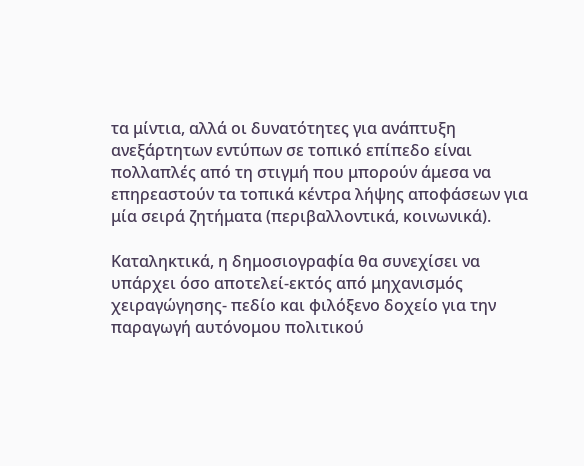τα μίντια, αλλά οι δυνατότητες για ανάπτυξη ανεξάρτητων εντύπων σε τοπικό επίπεδο είναι πολλαπλές από τη στιγμή που μπορούν άμεσα να επηρεαστούν τα τοπικά κέντρα λήψης αποφάσεων για μία σειρά ζητήματα (περιβαλλοντικά, κοινωνικά).

Καταληκτικά, η δημοσιογραφία θα συνεχίσει να υπάρχει όσο αποτελεί-εκτός από μηχανισμός χειραγώγησης- πεδίο και φιλόξενο δοχείο για την παραγωγή αυτόνομου πολιτικού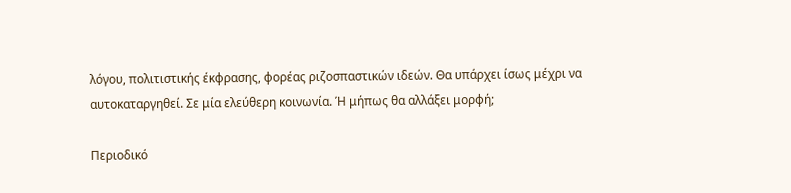λόγου, πολιτιστικής έκφρασης, φορέας ριζοσπαστικών ιδεών. Θα υπάρχει ίσως μέχρι να αυτοκαταργηθεί. Σε μία ελεύθερη κοινωνία. Ή μήπως θα αλλάξει μορφή;

Περιοδικό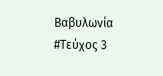Βαβυλωνία #Τεύχος 3